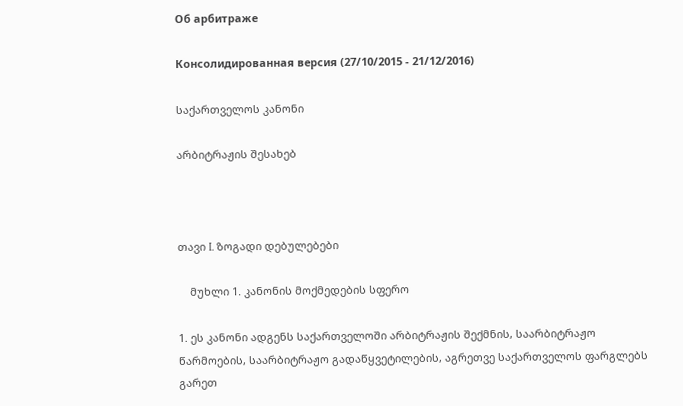Об арбитраже

Консолидированная версия (27/10/2015 - 21/12/2016)

საქართველოს კანონი

არბიტრაჟის შესახებ



თავი I. ზოგადი დებულებები

    მუხლი 1. კანონის მოქმედების სფერო

1. ეს კანონი ადგენს საქართველოში არბიტრაჟის შექმნის, საარბიტრაჟო წარმოების, საარბიტრაჟო გადაწყვეტილების, აგრეთვე საქართველოს ფარგლებს გარეთ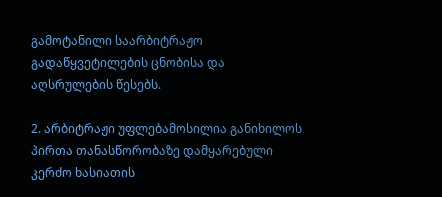გამოტანილი საარბიტრაჟო გადაწყვეტილების ცნობისა და აღსრულების წესებს.

2. არბიტრაჟი უფლებამოსილია განიხილოს პირთა თანასწორობაზე დამყარებული კერძო ხასიათის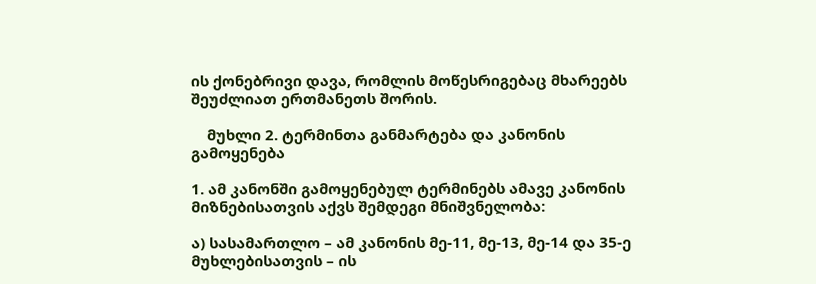ის ქონებრივი დავა, რომლის მოწესრიგებაც მხარეებს შეუძლიათ ერთმანეთს შორის.

    მუხლი 2. ტერმინთა განმარტება და კანონის გამოყენება

1. ამ კანონში გამოყენებულ ტერმინებს ამავე კანონის მიზნებისათვის აქვს შემდეგი მნიშვნელობა:

ა) სასამართლო – ამ კანონის მე-11, მე-13, მე-14 და 35-ე მუხლებისათვის – ის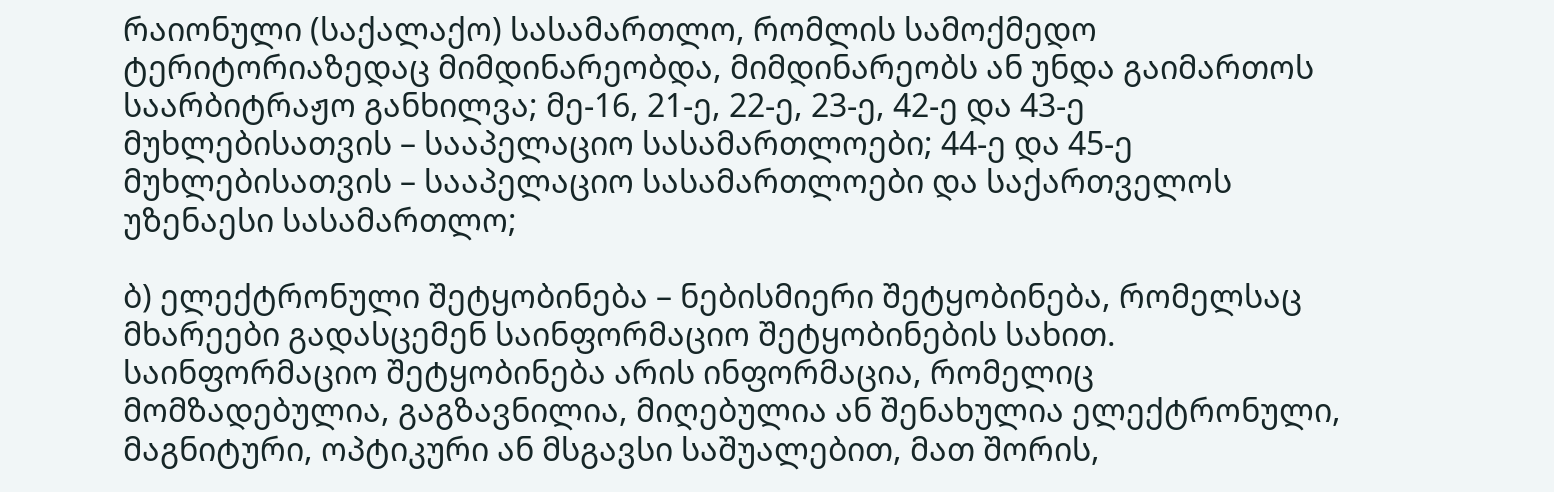რაიონული (საქალაქო) სასამართლო, რომლის სამოქმედო ტერიტორიაზედაც მიმდინარეობდა, მიმდინარეობს ან უნდა გაიმართოს საარბიტრაჟო განხილვა; მე-16, 21-ე, 22-ე, 23-ე, 42-ე და 43-ე მუხლებისათვის – სააპელაციო სასამართლოები; 44-ე და 45-ე მუხლებისათვის – სააპელაციო სასამართლოები და საქართველოს უზენაესი სასამართლო;

ბ) ელექტრონული შეტყობინება – ნებისმიერი შეტყობინება, რომელსაც მხარეები გადასცემენ საინფორმაციო შეტყობინების სახით. საინფორმაციო შეტყობინება არის ინფორმაცია, რომელიც მომზადებულია, გაგზავნილია, მიღებულია ან შენახულია ელექტრონული, მაგნიტური, ოპტიკური ან მსგავსი საშუალებით, მათ შორის,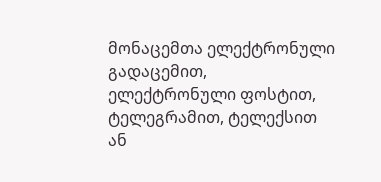მონაცემთა ელექტრონული გადაცემით, ელექტრონული ფოსტით, ტელეგრამით, ტელექსით ან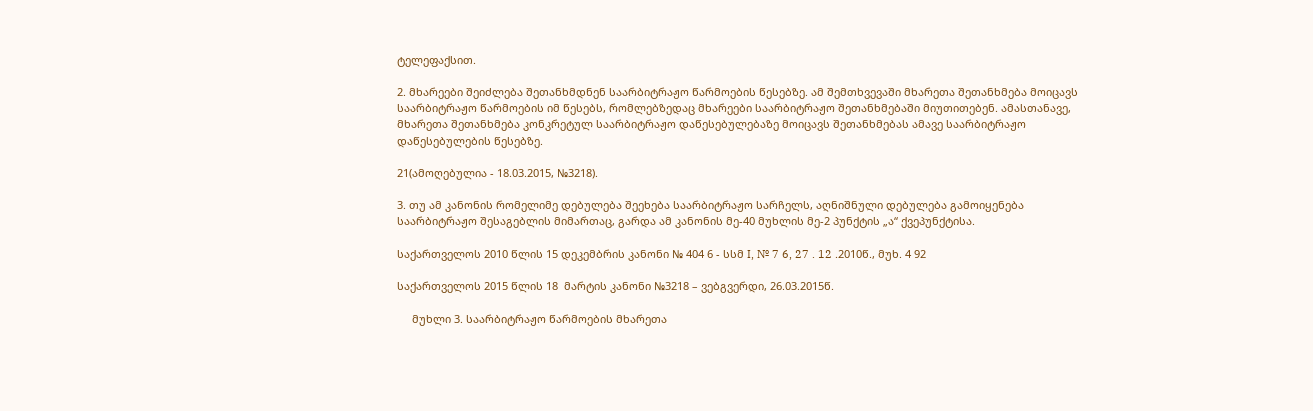ტელეფაქსით.

2. მხარეები შეიძლება შეთანხმდნენ საარბიტრაჟო წარმოების წესებზე. ამ შემთხვევაში მხარეთა შეთანხმება მოიცავს საარბიტრაჟო წარმოების იმ წესებს, რომლებზედაც მხარეები საარბიტრაჟო შეთანხმებაში მიუთითებენ. ამასთანავე, მხარეთა შეთანხმება კონკრეტულ საარბიტრაჟო დაწესებულებაზე მოიცავს შეთანხმებას ამავე საარბიტრაჟო დაწესებულების წესებზე.

21(ამოღებულია - 18.03.2015, №3218).

3. თუ ამ კანონის რომელიმე დებულება შეეხება საარბიტრაჟო სარჩელს, აღნიშნული დებულება გამოიყენება საარბიტრაჟო შესაგებლის მიმართაც, გარდა ამ კანონის მე-40 მუხლის მე-2 პუნქტის „ა“ ქვეპუნქტისა.

საქართველოს 2010 წლის 15 დეკემბრის კანონი № 404 6 - სსმ I, № 7 6, 27 . 12 .2010წ., მუხ. 4 92

საქართველოს 2015 წლის 18  მარტის კანონი №3218 – ვებგვერდი, 26.03.2015წ.

     მუხლი 3. საარბიტრაჟო წარმოების მხარეთა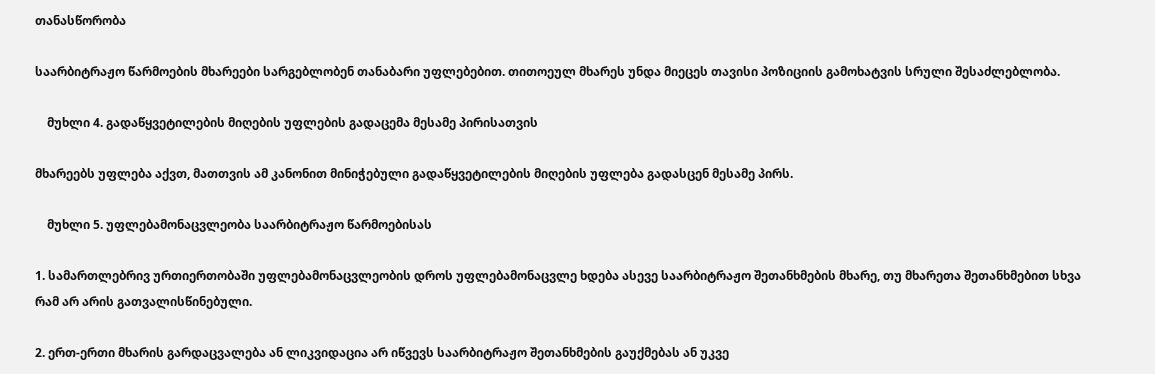თანასწორობა

საარბიტრაჟო წარმოების მხარეები სარგებლობენ თანაბარი უფლებებით. თითოეულ მხარეს უნდა მიეცეს თავისი პოზიციის გამოხატვის სრული შესაძლებლობა.

    მუხლი 4. გადაწყვეტილების მიღების უფლების გადაცემა მესამე პირისათვის

მხარეებს უფლება აქვთ, მათთვის ამ კანონით მინიჭებული გადაწყვეტილების მიღების უფლება გადასცენ მესამე პირს.

    მუხლი 5. უფლებამონაცვლეობა საარბიტრაჟო წარმოებისას

1. სამართლებრივ ურთიერთობაში უფლებამონაცვლეობის დროს უფლებამონაცვლე ხდება ასევე საარბიტრაჟო შეთანხმების მხარე, თუ მხარეთა შეთანხმებით სხვა რამ არ არის გათვალისწინებული.

2. ერთ-ერთი მხარის გარდაცვალება ან ლიკვიდაცია არ იწვევს საარბიტრაჟო შეთანხმების გაუქმებას ან უკვე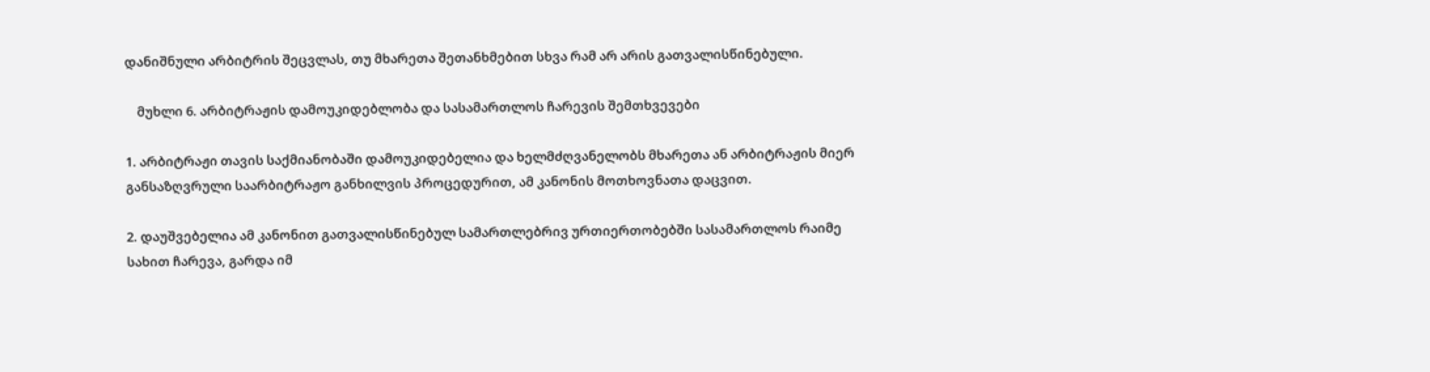დანიშნული არბიტრის შეცვლას, თუ მხარეთა შეთანხმებით სხვა რამ არ არის გათვალისწინებული.

    მუხლი 6. არბიტრაჟის დამოუკიდებლობა და სასამართლოს ჩარევის შემთხვევები

1. არბიტრაჟი თავის საქმიანობაში დამოუკიდებელია და ხელმძღვანელობს მხარეთა ან არბიტრაჟის მიერ განსაზღვრული საარბიტრაჟო განხილვის პროცედურით, ამ კანონის მოთხოვნათა დაცვით.

2. დაუშვებელია ამ კანონით გათვალისწინებულ სამართლებრივ ურთიერთობებში სასამართლოს რაიმე სახით ჩარევა, გარდა იმ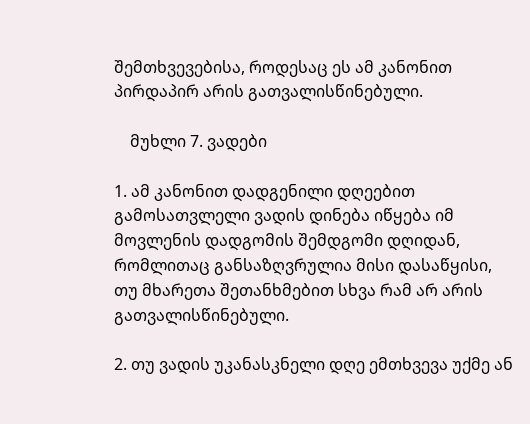შემთხვევებისა, როდესაც ეს ამ კანონით პირდაპირ არის გათვალისწინებული.

    მუხლი 7. ვადები

1. ამ კანონით დადგენილი დღეებით გამოსათვლელი ვადის დინება იწყება იმ მოვლენის დადგომის შემდგომი დღიდან, რომლითაც განსაზღვრულია მისი დასაწყისი, თუ მხარეთა შეთანხმებით სხვა რამ არ არის გათვალისწინებული.

2. თუ ვადის უკანასკნელი დღე ემთხვევა უქმე ან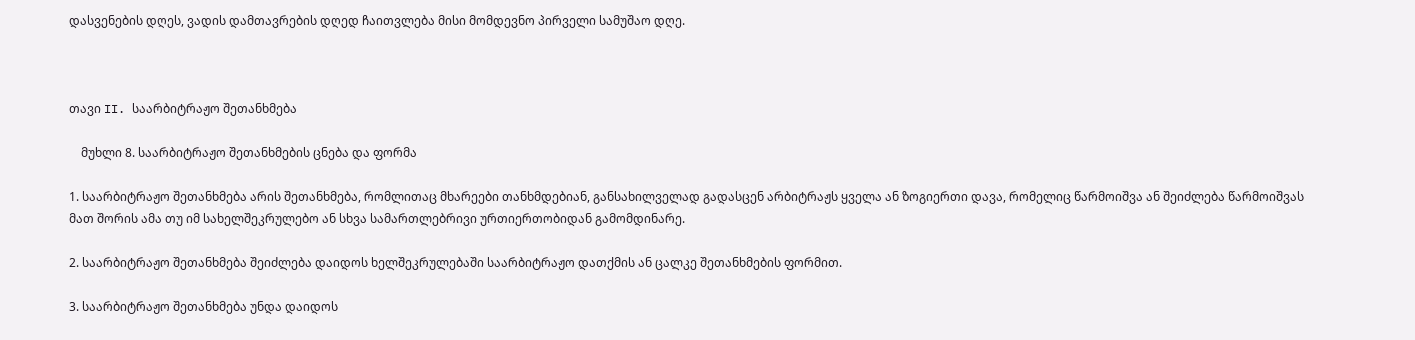დასვენების დღეს, ვადის დამთავრების დღედ ჩაითვლება მისი მომდევნო პირველი სამუშაო დღე.



თავი II. საარბიტრაჟო შეთანხმება

    მუხლი 8. საარბიტრაჟო შეთანხმების ცნება და ფორმა

1. საარბიტრაჟო შეთანხმება არის შეთანხმება, რომლითაც მხარეები თანხმდებიან, განსახილველად გადასცენ არბიტრაჟს ყველა ან ზოგიერთი დავა, რომელიც წარმოიშვა ან შეიძლება წარმოიშვას მათ შორის ამა თუ იმ სახელშეკრულებო ან სხვა სამართლებრივი ურთიერთობიდან გამომდინარე.

2. საარბიტრაჟო შეთანხმება შეიძლება დაიდოს ხელშეკრულებაში საარბიტრაჟო დათქმის ან ცალკე შეთანხმების ფორმით.

3. საარბიტრაჟო შეთანხმება უნდა დაიდოს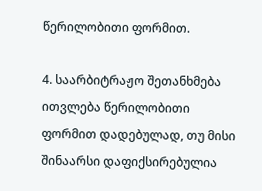წერილობითი ფორმით.

4. საარბიტრაჟო შეთანხმება ითვლება წერილობითი ფორმით დადებულად, თუ მისი შინაარსი დაფიქსირებულია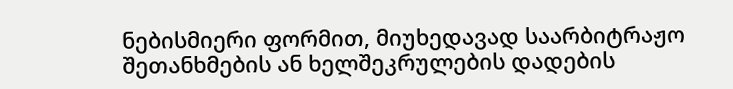ნებისმიერი ფორმით, მიუხედავად საარბიტრაჟო შეთანხმების ან ხელშეკრულების დადების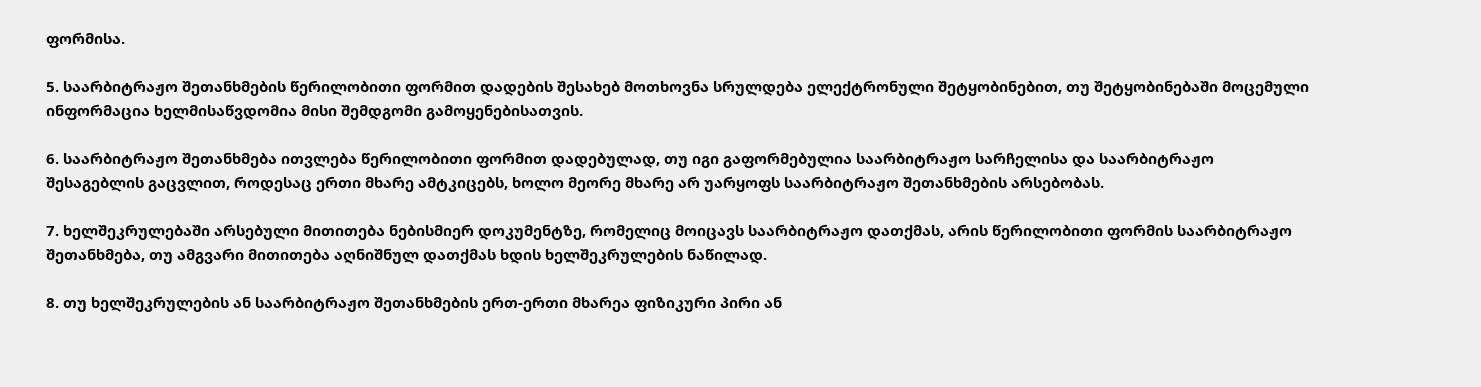ფორმისა.

5. საარბიტრაჟო შეთანხმების წერილობითი ფორმით დადების შესახებ მოთხოვნა სრულდება ელექტრონული შეტყობინებით, თუ შეტყობინებაში მოცემული ინფორმაცია ხელმისაწვდომია მისი შემდგომი გამოყენებისათვის.

6. საარბიტრაჟო შეთანხმება ითვლება წერილობითი ფორმით დადებულად, თუ იგი გაფორმებულია საარბიტრაჟო სარჩელისა და საარბიტრაჟო შესაგებლის გაცვლით, როდესაც ერთი მხარე ამტკიცებს, ხოლო მეორე მხარე არ უარყოფს საარბიტრაჟო შეთანხმების არსებობას.

7. ხელშეკრულებაში არსებული მითითება ნებისმიერ დოკუმენტზე, რომელიც მოიცავს საარბიტრაჟო დათქმას, არის წერილობითი ფორმის საარბიტრაჟო შეთანხმება, თუ ამგვარი მითითება აღნიშნულ დათქმას ხდის ხელშეკრულების ნაწილად.

8. თუ ხელშეკრულების ან საარბიტრაჟო შეთანხმების ერთ-ერთი მხარეა ფიზიკური პირი ან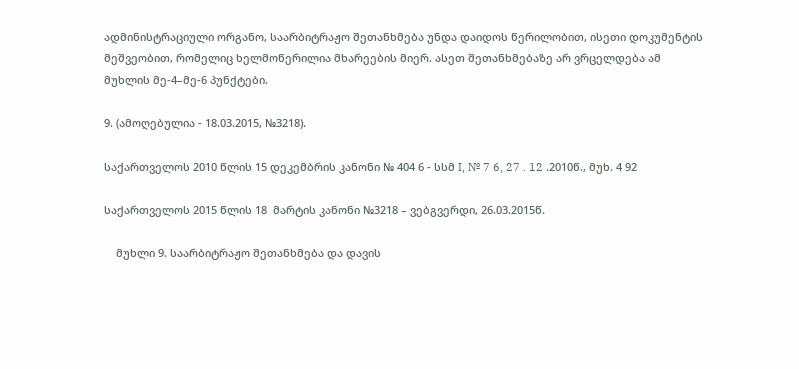ადმინისტრაციული ორგანო, საარბიტრაჟო შეთანხმება უნდა დაიდოს წერილობით, ისეთი დოკუმენტის მეშვეობით, რომელიც ხელმოწერილია მხარეების მიერ. ასეთ შეთანხმებაზე არ ვრცელდება ამ მუხლის მე-4–მე-6 პუნქტები.

9. (ამოღებულია - 18.03.2015, №3218).

საქართველოს 2010 წლის 15 დეკემბრის კანონი № 404 6 - სსმ I, № 7 6, 27 . 12 .2010წ., მუხ. 4 92

საქართველოს 2015 წლის 18  მარტის კანონი №3218 – ვებგვერდი, 26.03.2015წ.

    მუხლი 9. საარბიტრაჟო შეთანხმება და დავის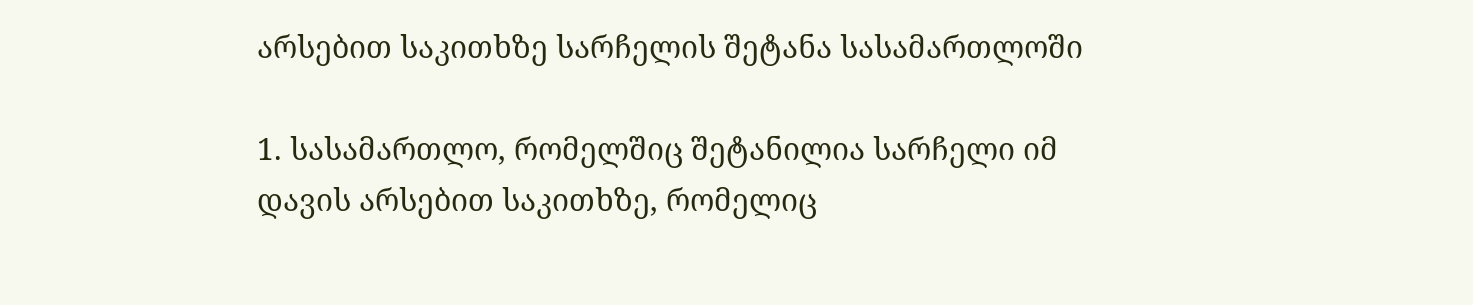არსებით საკითხზე სარჩელის შეტანა სასამართლოში

1. სასამართლო, რომელშიც შეტანილია სარჩელი იმ დავის არსებით საკითხზე, რომელიც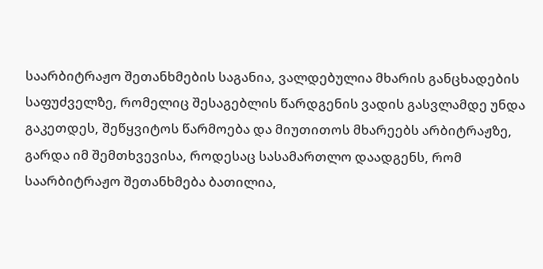საარბიტრაჟო შეთანხმების საგანია, ვალდებულია მხარის განცხადების საფუძველზე, რომელიც შესაგებლის წარდგენის ვადის გასვლამდე უნდა გაკეთდეს, შეწყვიტოს წარმოება და მიუთითოს მხარეებს არბიტრაჟზე, გარდა იმ შემთხვევისა, როდესაც სასამართლო დაადგენს, რომ საარბიტრაჟო შეთანხმება ბათილია,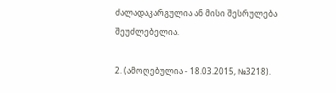ძალადაკარგულია ან მისი შესრულება შეუძლებელია.

2. (ამოღებულია - 18.03.2015, №3218).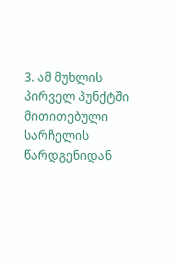3. ამ მუხლის პირველ პუნქტში მითითებული სარჩელის წარდგენიდან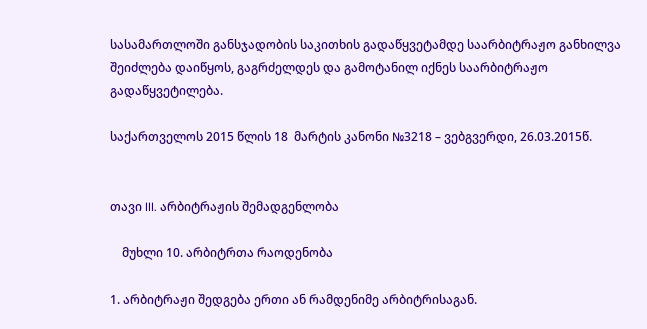სასამართლოში განსჯადობის საკითხის გადაწყვეტამდე საარბიტრაჟო განხილვა შეიძლება დაიწყოს, გაგრძელდეს და გამოტანილ იქნეს საარბიტრაჟო გადაწყვეტილება.

საქართველოს 2015 წლის 18  მარტის კანონი №3218 – ვებგვერდი, 26.03.2015წ.


თავი III. არბიტრაჟის შემადგენლობა

    მუხლი 10. არბიტრთა რაოდენობა

1. არბიტრაჟი შედგება ერთი ან რამდენიმე არბიტრისაგან.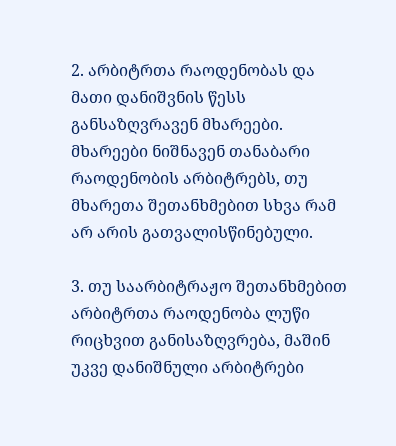2. არბიტრთა რაოდენობას და მათი დანიშვნის წესს განსაზღვრავენ მხარეები. მხარეები ნიშნავენ თანაბარი რაოდენობის არბიტრებს, თუ მხარეთა შეთანხმებით სხვა რამ არ არის გათვალისწინებული.

3. თუ საარბიტრაჟო შეთანხმებით არბიტრთა რაოდენობა ლუწი რიცხვით განისაზღვრება, მაშინ უკვე დანიშნული არბიტრები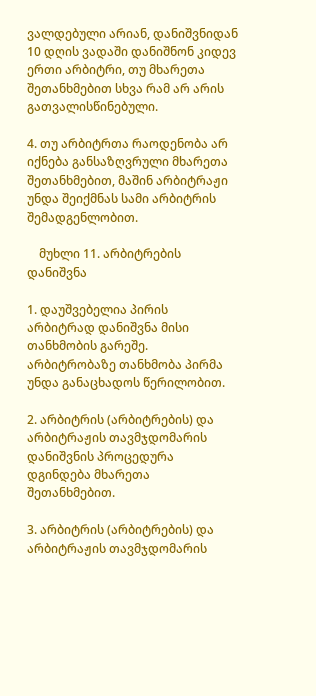ვალდებული არიან, დანიშვნიდან 10 დღის ვადაში დანიშნონ კიდევ ერთი არბიტრი, თუ მხარეთა შეთანხმებით სხვა რამ არ არის გათვალისწინებული.

4. თუ არბიტრთა რაოდენობა არ იქნება განსაზღვრული მხარეთა შეთანხმებით, მაშინ არბიტრაჟი უნდა შეიქმნას სამი არბიტრის შემადგენლობით.

    მუხლი 11. არბიტრების დანიშვნა

1. დაუშვებელია პირის არბიტრად დანიშვნა მისი თანხმობის გარეშე. არბიტრობაზე თანხმობა პირმა უნდა განაცხადოს წერილობით.

2. არბიტრის (არბიტრების) და არბიტრაჟის თავმჯდომარის დანიშვნის პროცედურა დგინდება მხარეთა შეთანხმებით.

3. არბიტრის (არბიტრების) და არბიტრაჟის თავმჯდომარის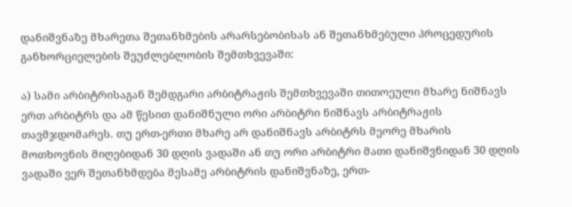დანიშვნაზე მხარეთა შეთანხმების არარსებობისას ან შეთანხმებული პროცედურის განხორციელების შეუძლებლობის შემთხვევაში:

ა) სამი არბიტრისაგან შემდგარი არბიტრაჟის შემთხვევაში თითოეული მხარე ნიშნავს ერთ არბიტრს და ამ წესით დანიშნული ორი არბიტრი ნიშნავს არბიტრაჟის თავმჯდომარეს. თუ ერთ-ერთი მხარე არ დანიშნავს არბიტრს მეორე მხარის მოთხოვნის მიღებიდან 30 დღის ვადაში ან თუ ორი არბიტრი მათი დანიშვნიდან 30 დღის ვადაში ვერ შეთანხმდება მესამე არბიტრის დანიშვნაზე, ერთ-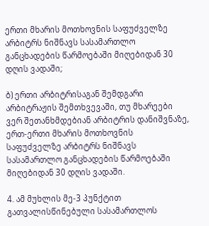ერთი მხარის მოთხოვნის საფუძველზე არბიტრს ნიშნავს სასამართლო განცხადების წარმოებაში მიღებიდან 30 დღის ვადაში;

ბ) ერთი არბიტრისაგან შემდგარი არბიტრაჟის შემთხვევაში, თუ მხარეები ვერ შეთანხმდებიან არბიტრის დანიშვნაზე, ერთ-ერთი მხარის მოთხოვნის საფუძველზე არბიტრს ნიშნავს სასამართლო განცხადების წარმოებაში მიღებიდან 30 დღის ვადაში.

4. ამ მუხლის მე-3 პუნქტით გათვალისწინებული სასამართლოს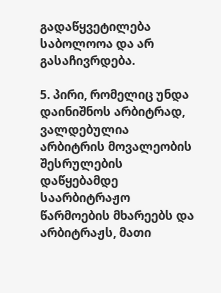გადაწყვეტილება საბოლოოა და არ გასაჩივრდება.

5. პირი, რომელიც უნდა დაინიშნოს არბიტრად, ვალდებულია არბიტრის მოვალეობის შესრულების დაწყებამდე საარბიტრაჟო წარმოების მხარეებს და არბიტრაჟს, მათი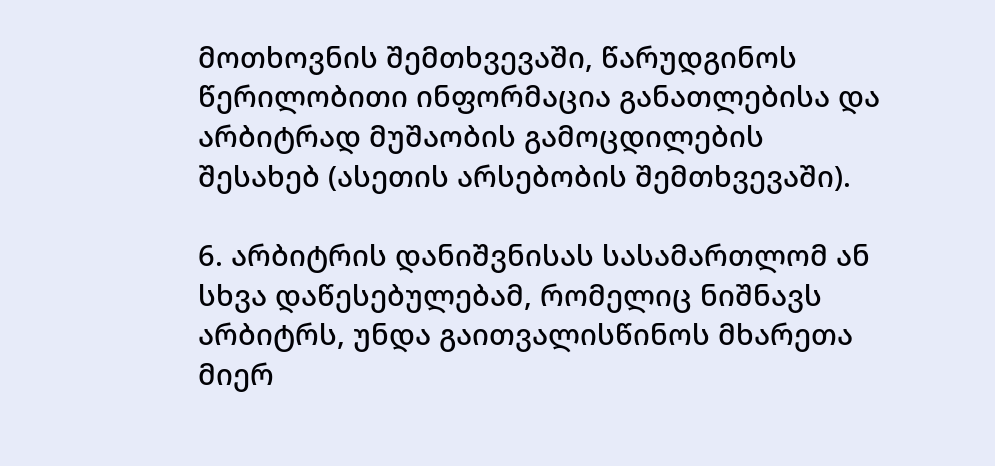მოთხოვნის შემთხვევაში, წარუდგინოს წერილობითი ინფორმაცია განათლებისა და არბიტრად მუშაობის გამოცდილების შესახებ (ასეთის არსებობის შემთხვევაში).

6. არბიტრის დანიშვნისას სასამართლომ ან სხვა დაწესებულებამ, რომელიც ნიშნავს არბიტრს, უნდა გაითვალისწინოს მხარეთა მიერ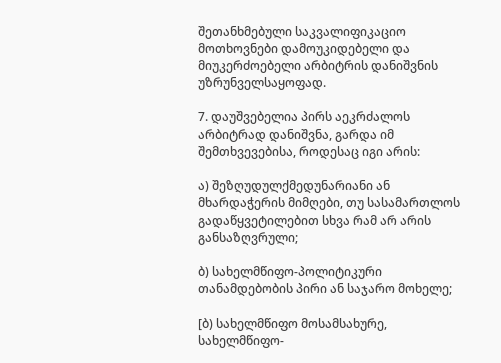შეთანხმებული საკვალიფიკაციო მოთხოვნები დამოუკიდებელი და მიუკერძოებელი არბიტრის დანიშვნის უზრუნველსაყოფად.

7. დაუშვებელია პირს აეკრძალოს არბიტრად დანიშვნა, გარდა იმ შემთხვევებისა, როდესაც იგი არის:

ა) შეზღუდულქმედუნარიანი ან მხარდაჭერის მიმღები, თუ სასამართლოს გადაწყვეტილებით სხვა რამ არ არის განსაზღვრული;

ბ) სახელმწიფო-პოლიტიკური თანამდებობის პირი ან საჯარო მოხელე;

[ბ) სახელმწიფო მოსამსახურე, სახელმწიფო-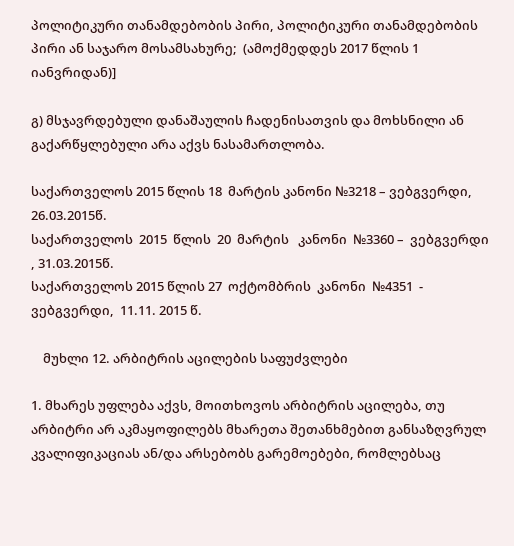პოლიტიკური თანამდებობის პირი, პოლიტიკური თანამდებობის პირი ან საჯარო მოსამსახურე;  (ამოქმედდეს 2017 წლის 1 იანვრიდან)]

გ) მსჯავრდებული დანაშაულის ჩადენისათვის და მოხსნილი ან გაქარწყლებული არა აქვს ნასამართლობა.

საქართველოს 2015 წლის 18  მარტის კანონი №3218 – ვებგვერდი, 26.03.2015წ.
საქართველოს  2015  წლის  20  მარტის   კანონი  №3360 –  ვებგვერდი , 31.03.2015წ.
საქართველოს 2015 წლის 27  ოქტომბრის  კანონი  №4351  - ვებგვერდი,  11.11. 2015 წ.

    მუხლი 12. არბიტრის აცილების საფუძვლები

1. მხარეს უფლება აქვს, მოითხოვოს არბიტრის აცილება, თუ არბიტრი არ აკმაყოფილებს მხარეთა შეთანხმებით განსაზღვრულ კვალიფიკაციას ან/და არსებობს გარემოებები, რომლებსაც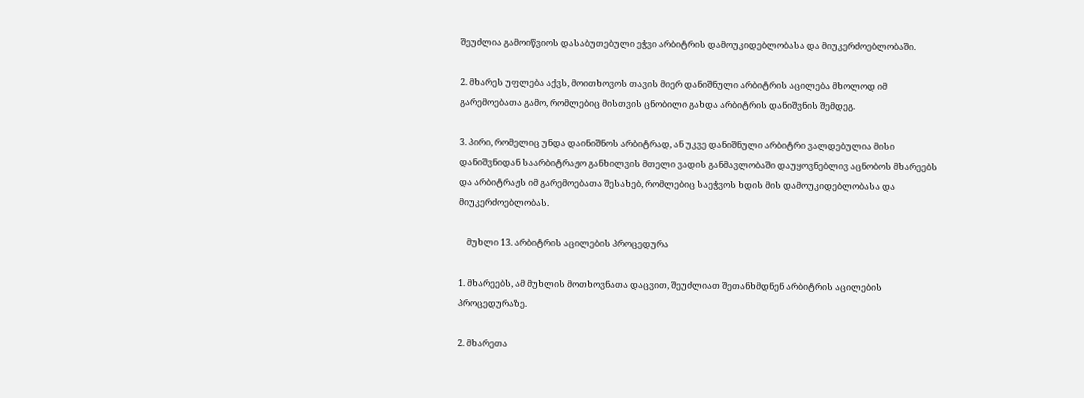შეუძლია გამოიწვიოს დასაბუთებული ეჭვი არბიტრის დამოუკიდებლობასა და მიუკერძოებლობაში.

2. მხარეს უფლება აქვს, მოითხოვოს თავის მიერ დანიშნული არბიტრის აცილება მხოლოდ იმ გარემოებათა გამო, რომლებიც მისთვის ცნობილი გახდა არბიტრის დანიშვნის შემდეგ.

3. პირი, რომელიც უნდა დაინიშნოს არბიტრად, ან უკვე დანიშნული არბიტრი ვალდებულია მისი დანიშვნიდან საარბიტრაჟო განხილვის მთელი ვადის განმავლობაში დაუყოვნებლივ აცნობოს მხარეებს და არბიტრაჟს იმ გარემოებათა შესახებ, რომლებიც საეჭვოს ხდის მის დამოუკიდებლობასა და მიუკერძოებლობას.

    მუხლი 13. არბიტრის აცილების პროცედურა

1. მხარეებს, ამ მუხლის მოთხოვნათა დაცვით, შეუძლიათ შეთანხმდნენ არბიტრის აცილების პროცედურაზე.

2. მხარეთა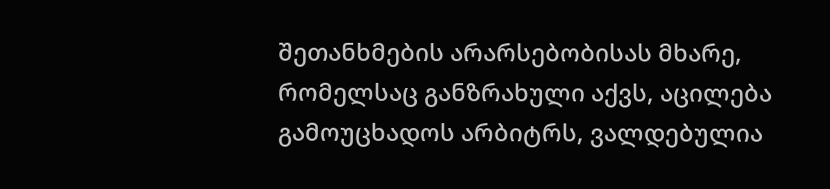შეთანხმების არარსებობისას მხარე, რომელსაც განზრახული აქვს, აცილება გამოუცხადოს არბიტრს, ვალდებულია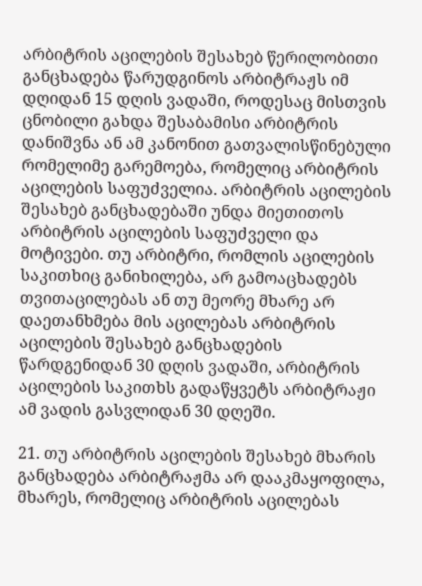არბიტრის აცილების შესახებ წერილობითი განცხადება წარუდგინოს არბიტრაჟს იმ დღიდან 15 დღის ვადაში, როდესაც მისთვის ცნობილი გახდა შესაბამისი არბიტრის დანიშვნა ან ამ კანონით გათვალისწინებული რომელიმე გარემოება, რომელიც არბიტრის აცილების საფუძველია. არბიტრის აცილების შესახებ განცხადებაში უნდა მიეთითოს არბიტრის აცილების საფუძველი და მოტივები. თუ არბიტრი, რომლის აცილების საკითხიც განიხილება, არ გამოაცხადებს თვითაცილებას ან თუ მეორე მხარე არ დაეთანხმება მის აცილებას არბიტრის აცილების შესახებ განცხადების წარდგენიდან 30 დღის ვადაში, არბიტრის აცილების საკითხს გადაწყვეტს არბიტრაჟი ამ ვადის გასვლიდან 30 დღეში.

21. თუ არბიტრის აცილების შესახებ მხარის განცხადება არბიტრაჟმა არ დააკმაყოფილა, მხარეს, რომელიც არბიტრის აცილებას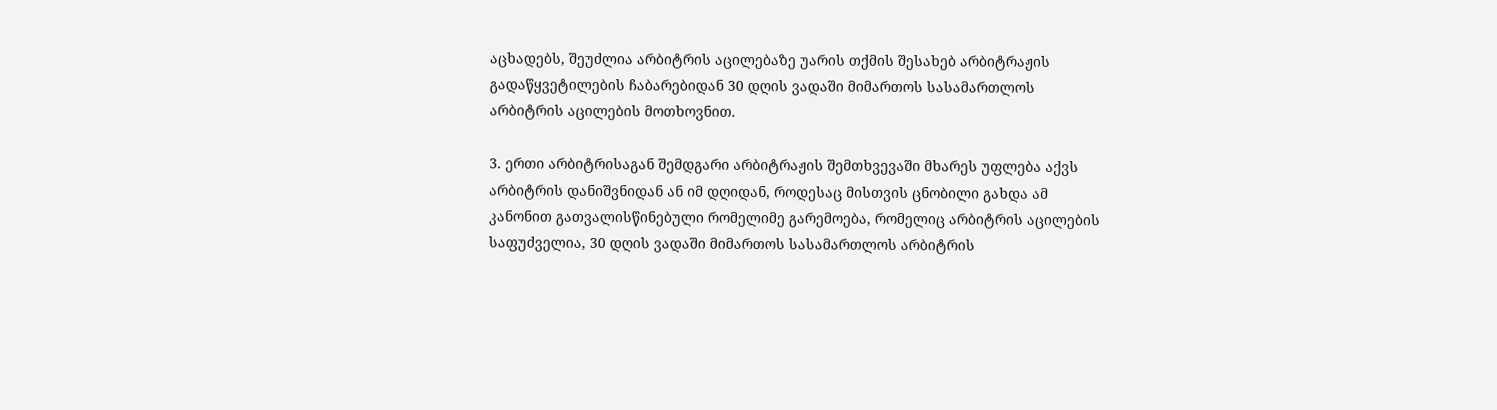აცხადებს, შეუძლია არბიტრის აცილებაზე უარის თქმის შესახებ არბიტრაჟის გადაწყვეტილების ჩაბარებიდან 30 დღის ვადაში მიმართოს სასამართლოს არბიტრის აცილების მოთხოვნით.

3. ერთი არბიტრისაგან შემდგარი არბიტრაჟის შემთხვევაში მხარეს უფლება აქვს არბიტრის დანიშვნიდან ან იმ დღიდან, როდესაც მისთვის ცნობილი გახდა ამ კანონით გათვალისწინებული რომელიმე გარემოება, რომელიც არბიტრის აცილების საფუძველია, 30 დღის ვადაში მიმართოს სასამართლოს არბიტრის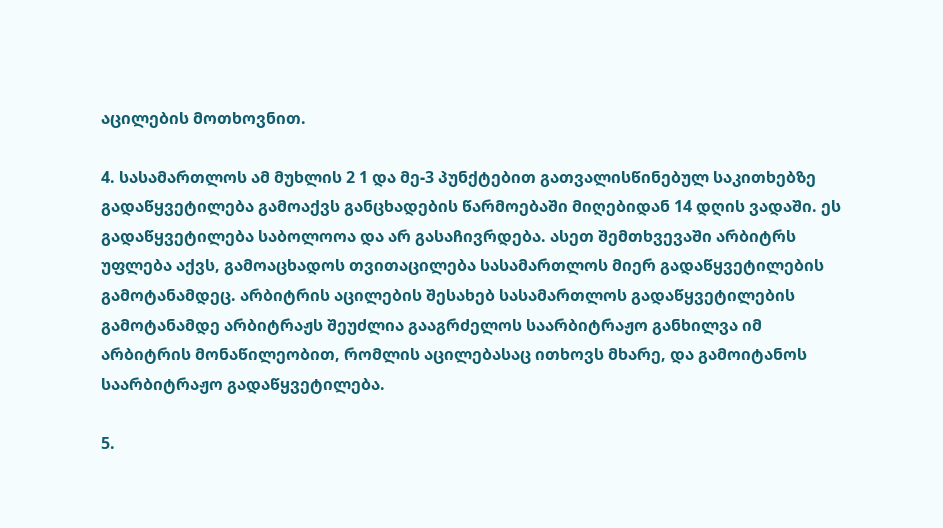აცილების მოთხოვნით.

4. სასამართლოს ამ მუხლის 2 1 და მე-3 პუნქტებით გათვალისწინებულ საკითხებზე გადაწყვეტილება გამოაქვს განცხადების წარმოებაში მიღებიდან 14 დღის ვადაში. ეს გადაწყვეტილება საბოლოოა და არ გასაჩივრდება. ასეთ შემთხვევაში არბიტრს უფლება აქვს, გამოაცხადოს თვითაცილება სასამართლოს მიერ გადაწყვეტილების გამოტანამდეც. არბიტრის აცილების შესახებ სასამართლოს გადაწყვეტილების გამოტანამდე არბიტრაჟს შეუძლია გააგრძელოს საარბიტრაჟო განხილვა იმ არბიტრის მონაწილეობით, რომლის აცილებასაც ითხოვს მხარე, და გამოიტანოს საარბიტრაჟო გადაწყვეტილება.

5.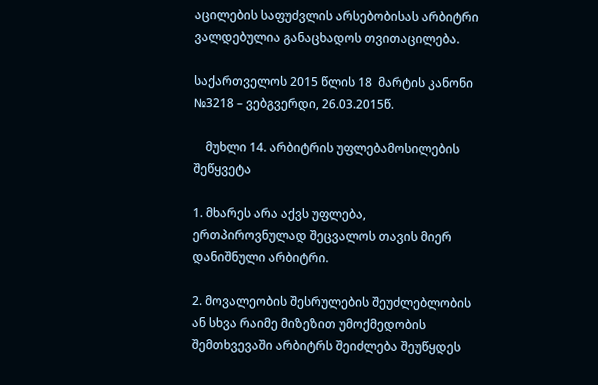აცილების საფუძვლის არსებობისას არბიტრი ვალდებულია განაცხადოს თვითაცილება.

საქართველოს 2015 წლის 18  მარტის კანონი №3218 – ვებგვერდი, 26.03.2015წ.

    მუხლი 14. არბიტრის უფლებამოსილების შეწყვეტა

1. მხარეს არა აქვს უფლება, ერთპიროვნულად შეცვალოს თავის მიერ დანიშნული არბიტრი.

2. მოვალეობის შესრულების შეუძლებლობის ან სხვა რაიმე მიზეზით უმოქმედობის შემთხვევაში არბიტრს შეიძლება შეუწყდეს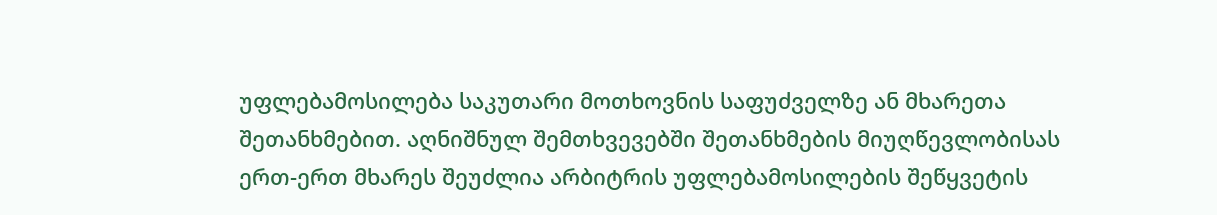უფლებამოსილება საკუთარი მოთხოვნის საფუძველზე ან მხარეთა შეთანხმებით. აღნიშნულ შემთხვევებში შეთანხმების მიუღწევლობისას ერთ-ერთ მხარეს შეუძლია არბიტრის უფლებამოსილების შეწყვეტის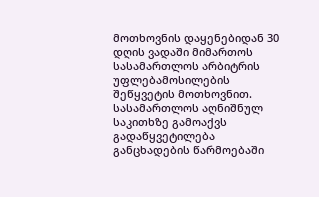მოთხოვნის დაყენებიდან 30 დღის ვადაში მიმართოს სასამართლოს არბიტრის უფლებამოსილების შეწყვეტის მოთხოვნით. სასამართლოს აღნიშნულ საკითხზე გამოაქვს გადაწყვეტილება განცხადების წარმოებაში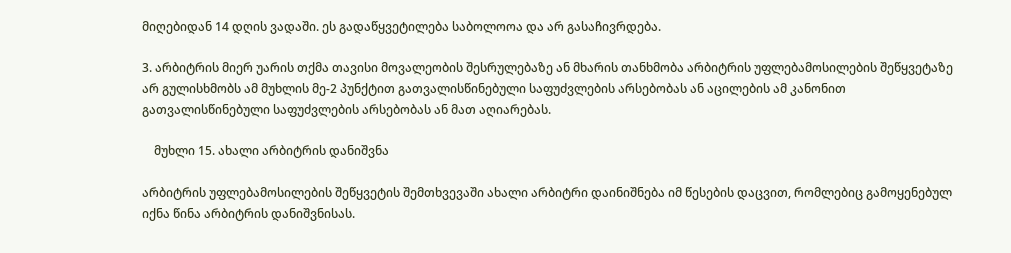მიღებიდან 14 დღის ვადაში. ეს გადაწყვეტილება საბოლოოა და არ გასაჩივრდება.

3. არბიტრის მიერ უარის თქმა თავისი მოვალეობის შესრულებაზე ან მხარის თანხმობა არბიტრის უფლებამოსილების შეწყვეტაზე არ გულისხმობს ამ მუხლის მე-2 პუნქტით გათვალისწინებული საფუძვლების არსებობას ან აცილების ამ კანონით გათვალისწინებული საფუძვლების არსებობას ან მათ აღიარებას.

    მუხლი 15. ახალი არბიტრის დანიშვნა

არბიტრის უფლებამოსილების შეწყვეტის შემთხვევაში ახალი არბიტრი დაინიშნება იმ წესების დაცვით, რომლებიც გამოყენებულ იქნა წინა არბიტრის დანიშვნისას.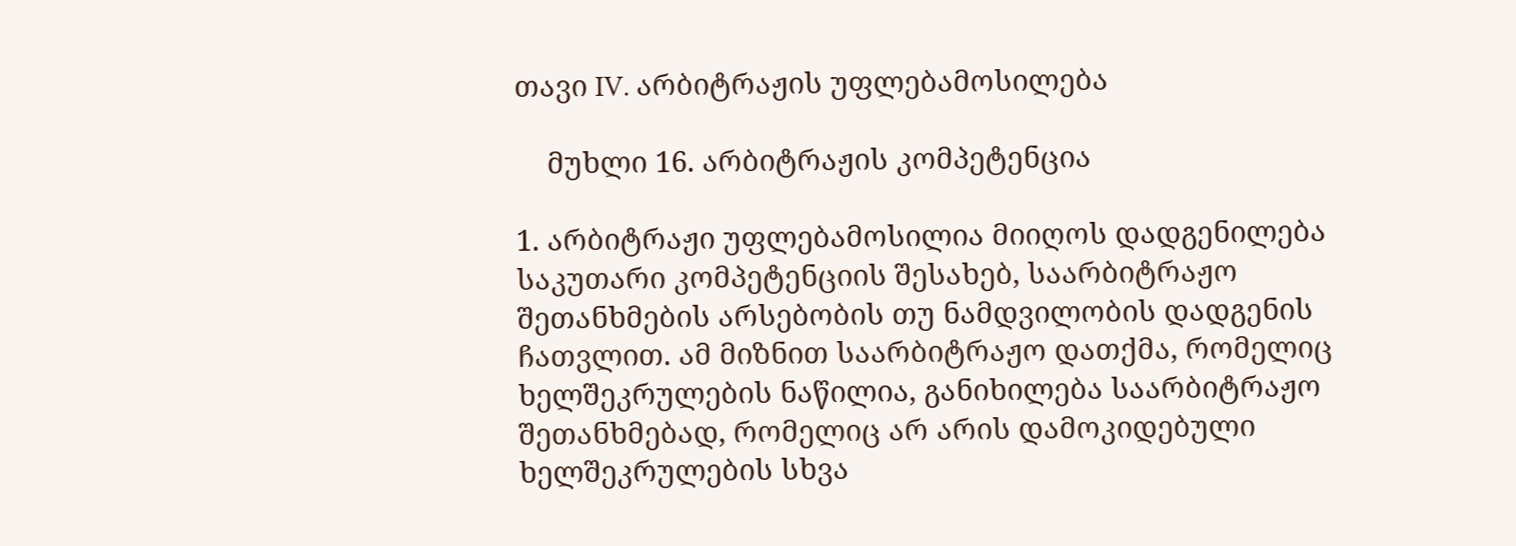თავი IV. არბიტრაჟის უფლებამოსილება

    მუხლი 16. არბიტრაჟის კომპეტენცია

1. არბიტრაჟი უფლებამოსილია მიიღოს დადგენილება საკუთარი კომპეტენციის შესახებ, საარბიტრაჟო შეთანხმების არსებობის თუ ნამდვილობის დადგენის ჩათვლით. ამ მიზნით საარბიტრაჟო დათქმა, რომელიც ხელშეკრულების ნაწილია, განიხილება საარბიტრაჟო შეთანხმებად, რომელიც არ არის დამოკიდებული ხელშეკრულების სხვა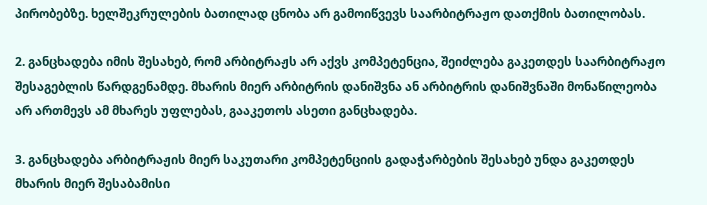პირობებზე. ხელშეკრულების ბათილად ცნობა არ გამოიწვევს საარბიტრაჟო დათქმის ბათილობას.

2. განცხადება იმის შესახებ, რომ არბიტრაჟს არ აქვს კომპეტენცია, შეიძლება გაკეთდეს საარბიტრაჟო შესაგებლის წარდგენამდე. მხარის მიერ არბიტრის დანიშვნა ან არბიტრის დანიშვნაში მონაწილეობა არ ართმევს ამ მხარეს უფლებას, გააკეთოს ასეთი განცხადება.

3. განცხადება არბიტრაჟის მიერ საკუთარი კომპეტენციის გადაჭარბების შესახებ უნდა გაკეთდეს მხარის მიერ შესაბამისი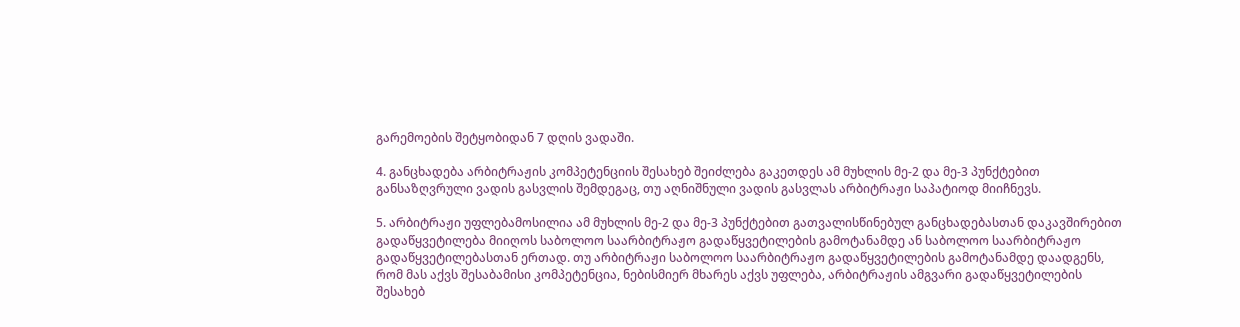გარემოების შეტყობიდან 7 დღის ვადაში.

4. განცხადება არბიტრაჟის კომპეტენციის შესახებ შეიძლება გაკეთდეს ამ მუხლის მე-2 და მე-3 პუნქტებით განსაზღვრული ვადის გასვლის შემდეგაც, თუ აღნიშნული ვადის გასვლას არბიტრაჟი საპატიოდ მიიჩნევს.

5. არბიტრაჟი უფლებამოსილია ამ მუხლის მე-2 და მე-3 პუნქტებით გათვალისწინებულ განცხადებასთან დაკავშირებით გადაწყვეტილება მიიღოს საბოლოო საარბიტრაჟო გადაწყვეტილების გამოტანამდე ან საბოლოო საარბიტრაჟო გადაწყვეტილებასთან ერთად. თუ არბიტრაჟი საბოლოო საარბიტრაჟო გადაწყვეტილების გამოტანამდე დაადგენს, რომ მას აქვს შესაბამისი კომპეტენცია, ნებისმიერ მხარეს აქვს უფლება, არბიტრაჟის ამგვარი გადაწყვეტილების შესახებ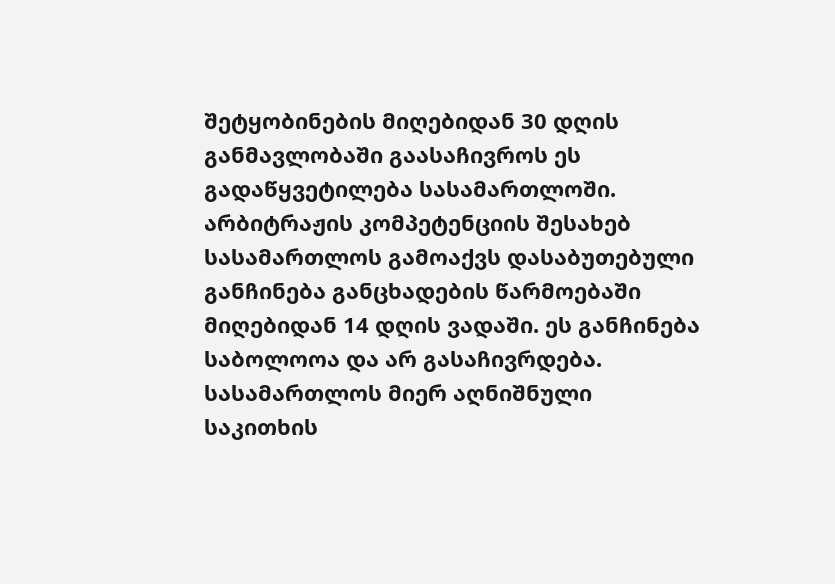შეტყობინების მიღებიდან 30 დღის განმავლობაში გაასაჩივროს ეს გადაწყვეტილება სასამართლოში. არბიტრაჟის კომპეტენციის შესახებ სასამართლოს გამოაქვს დასაბუთებული განჩინება განცხადების წარმოებაში მიღებიდან 14 დღის ვადაში. ეს განჩინება საბოლოოა და არ გასაჩივრდება. სასამართლოს მიერ აღნიშნული საკითხის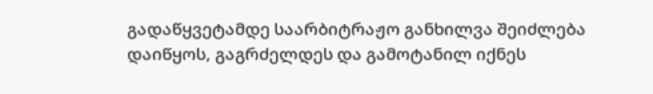გადაწყვეტამდე საარბიტრაჟო განხილვა შეიძლება დაიწყოს, გაგრძელდეს და გამოტანილ იქნეს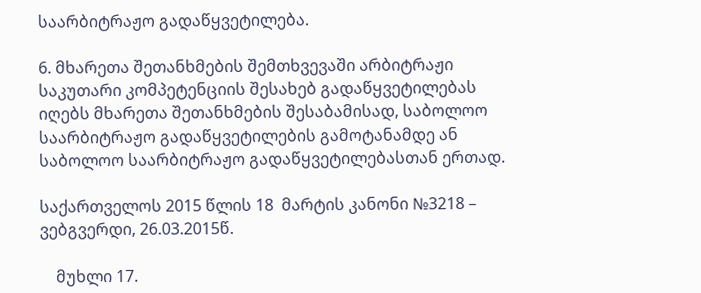საარბიტრაჟო გადაწყვეტილება.

6. მხარეთა შეთანხმების შემთხვევაში არბიტრაჟი საკუთარი კომპეტენციის შესახებ გადაწყვეტილებას იღებს მხარეთა შეთანხმების შესაბამისად, საბოლოო საარბიტრაჟო გადაწყვეტილების გამოტანამდე ან საბოლოო საარბიტრაჟო გადაწყვეტილებასთან ერთად.

საქართველოს 2015 წლის 18  მარტის კანონი №3218 – ვებგვერდი, 26.03.2015წ.

    მუხლი 17.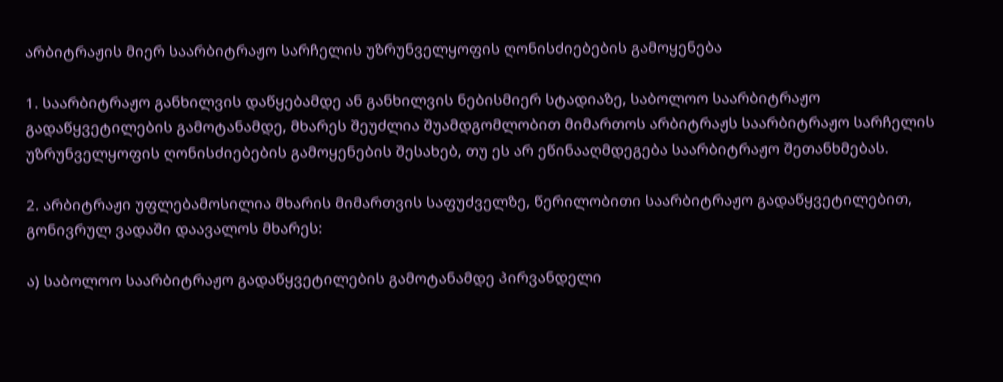არბიტრაჟის მიერ საარბიტრაჟო სარჩელის უზრუნველყოფის ღონისძიებების გამოყენება

1. საარბიტრაჟო განხილვის დაწყებამდე ან განხილვის ნებისმიერ სტადიაზე, საბოლოო საარბიტრაჟო გადაწყვეტილების გამოტანამდე, მხარეს შეუძლია შუამდგომლობით მიმართოს არბიტრაჟს საარბიტრაჟო სარჩელის უზრუნველყოფის ღონისძიებების გამოყენების შესახებ, თუ ეს არ ეწინააღმდეგება საარბიტრაჟო შეთანხმებას.

2. არბიტრაჟი უფლებამოსილია მხარის მიმართვის საფუძველზე, წერილობითი საარბიტრაჟო გადაწყვეტილებით, გონივრულ ვადაში დაავალოს მხარეს:

ა) საბოლოო საარბიტრაჟო გადაწყვეტილების გამოტანამდე პირვანდელი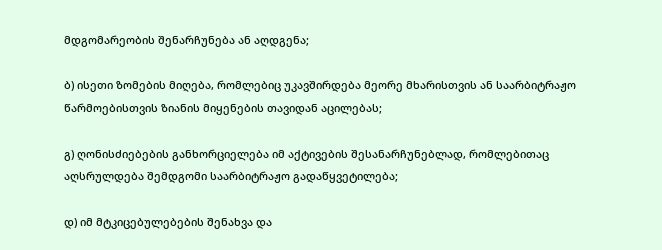მდგომარეობის შენარჩუნება ან აღდგენა;

ბ) ისეთი ზომების მიღება, რომლებიც უკავშირდება მეორე მხარისთვის ან საარბიტრაჟო წარმოებისთვის ზიანის მიყენების თავიდან აცილებას;

გ) ღონისძიებების განხორციელება იმ აქტივების შესანარჩუნებლად, რომლებითაც აღსრულდება შემდგომი საარბიტრაჟო გადაწყვეტილება;

დ) იმ მტკიცებულებების შენახვა და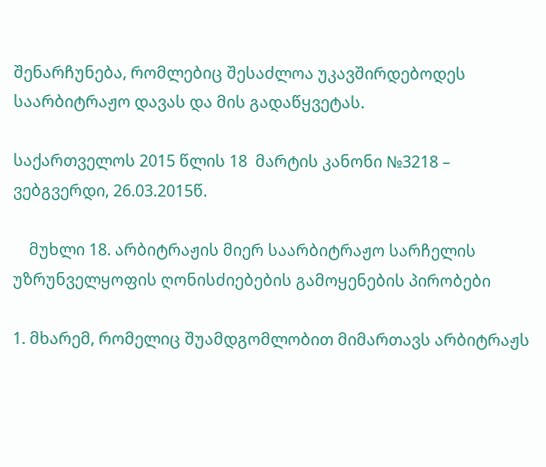შენარჩუნება, რომლებიც შესაძლოა უკავშირდებოდეს საარბიტრაჟო დავას და მის გადაწყვეტას.

საქართველოს 2015 წლის 18  მარტის კანონი №3218 – ვებგვერდი, 26.03.2015წ.

    მუხლი 18. არბიტრაჟის მიერ საარბიტრაჟო სარჩელის უზრუნველყოფის ღონისძიებების გამოყენების პირობები

1. მხარემ, რომელიც შუამდგომლობით მიმართავს არბიტრაჟს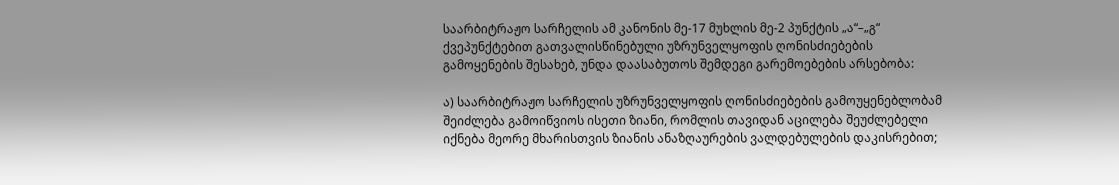საარბიტრაჟო სარჩელის ამ კანონის მე-17 მუხლის მე-2 პუნქტის „ა“–„გ“ ქვეპუნქტებით გათვალისწინებული უზრუნველყოფის ღონისძიებების გამოყენების შესახებ, უნდა დაასაბუთოს შემდეგი გარემოებების არსებობა:

ა) საარბიტრაჟო სარჩელის უზრუნველყოფის ღონისძიებების გამოუყენებლობამ შეიძლება გამოიწვიოს ისეთი ზიანი, რომლის თავიდან აცილება შეუძლებელი იქნება მეორე მხარისთვის ზიანის ანაზღაურების ვალდებულების დაკისრებით;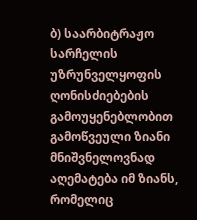ბ) საარბიტრაჟო სარჩელის უზრუნველყოფის ღონისძიებების გამოუყენებლობით გამოწვეული ზიანი მნიშვნელოვნად აღემატება იმ ზიანს, რომელიც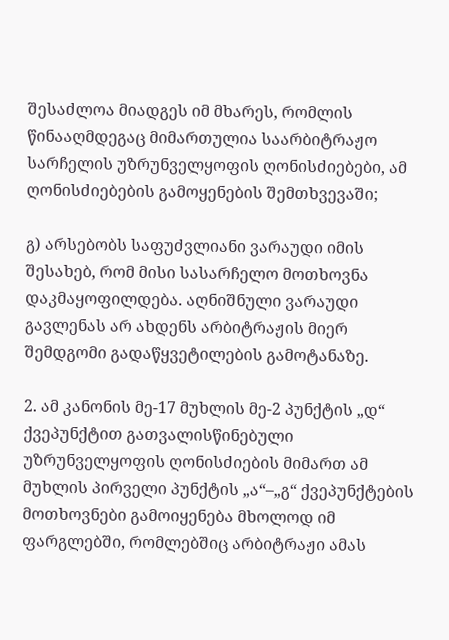შესაძლოა მიადგეს იმ მხარეს, რომლის წინააღმდეგაც მიმართულია საარბიტრაჟო სარჩელის უზრუნველყოფის ღონისძიებები, ამ ღონისძიებების გამოყენების შემთხვევაში;

გ) არსებობს საფუძვლიანი ვარაუდი იმის შესახებ, რომ მისი სასარჩელო მოთხოვნა დაკმაყოფილდება. აღნიშნული ვარაუდი გავლენას არ ახდენს არბიტრაჟის მიერ შემდგომი გადაწყვეტილების გამოტანაზე.

2. ამ კანონის მე-17 მუხლის მე-2 პუნქტის „დ“ ქვეპუნქტით გათვალისწინებული უზრუნველყოფის ღონისძიების მიმართ ამ მუხლის პირველი პუნქტის „ა“–„გ“ ქვეპუნქტების მოთხოვნები გამოიყენება მხოლოდ იმ ფარგლებში, რომლებშიც არბიტრაჟი ამას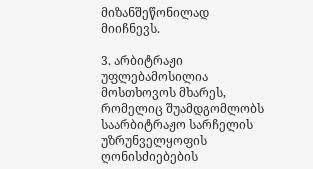მიზანშეწონილად მიიჩნევს.

3. არბიტრაჟი უფლებამოსილია მოსთხოვოს მხარეს, რომელიც შუამდგომლობს საარბიტრაჟო სარჩელის უზრუნველყოფის ღონისძიებების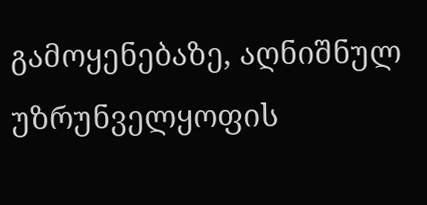გამოყენებაზე, აღნიშნულ უზრუნველყოფის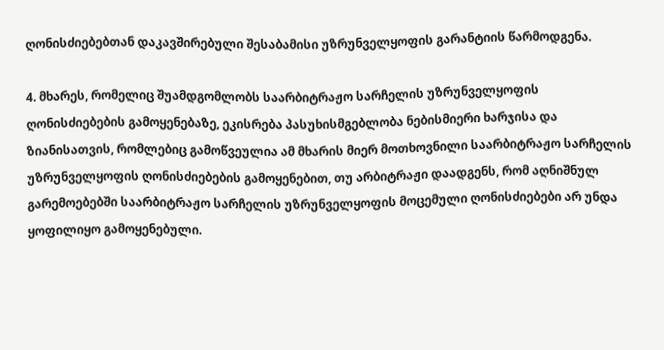ღონისძიებებთან დაკავშირებული შესაბამისი უზრუნველყოფის გარანტიის წარმოდგენა.

4. მხარეს, რომელიც შუამდგომლობს საარბიტრაჟო სარჩელის უზრუნველყოფის ღონისძიებების გამოყენებაზე, ეკისრება პასუხისმგებლობა ნებისმიერი ხარჯისა და ზიანისათვის, რომლებიც გამოწვეულია ამ მხარის მიერ მოთხოვნილი საარბიტრაჟო სარჩელის უზრუნველყოფის ღონისძიებების გამოყენებით, თუ არბიტრაჟი დაადგენს, რომ აღნიშნულ გარემოებებში საარბიტრაჟო სარჩელის უზრუნველყოფის მოცემული ღონისძიებები არ უნდა ყოფილიყო გამოყენებული.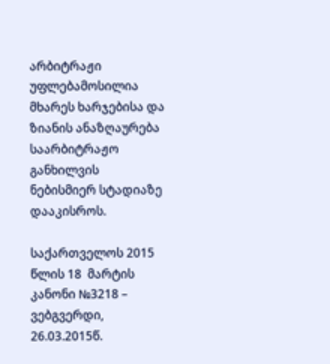არბიტრაჟი უფლებამოსილია მხარეს ხარჯებისა და ზიანის ანაზღაურება საარბიტრაჟო განხილვის ნებისმიერ სტადიაზე დააკისროს.

საქართველოს 2015 წლის 18  მარტის კანონი №3218 – ვებგვერდი, 26.03.2015წ.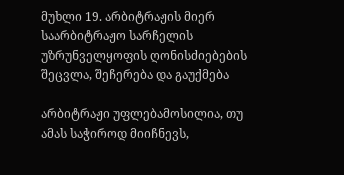მუხლი 19. არბიტრაჟის მიერ საარბიტრაჟო სარჩელის უზრუნველყოფის ღონისძიებების შეცვლა, შეჩერება და გაუქმება

არბიტრაჟი უფლებამოსილია, თუ ამას საჭიროდ მიიჩნევს,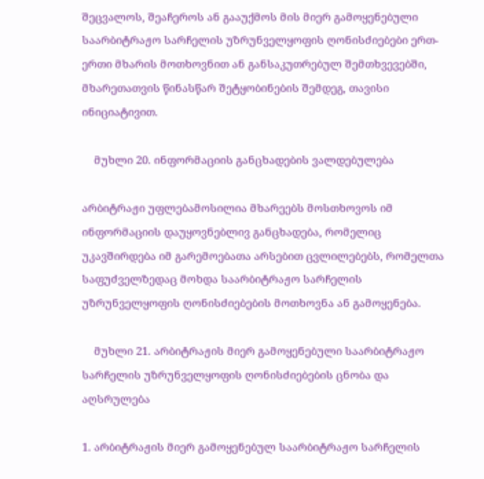შეცვალოს, შეაჩეროს ან გააუქმოს მის მიერ გამოყენებული საარბიტრაჟო სარჩელის უზრუნველყოფის ღონისძიებები ერთ-ერთი მხარის მოთხოვნით ან განსაკუთრებულ შემთხვევებში, მხარეთათვის წინასწარ შეტყობინების შემდეგ, თავისი ინიციატივით.

    მუხლი 20. ინფორმაციის განცხადების ვალდებულება

არბიტრაჟი უფლებამოსილია მხარეებს მოსთხოვოს იმ ინფორმაციის დაუყოვნებლივ განცხადება, რომელიც უკავშირდება იმ გარემოებათა არსებით ცვლილებებს, რომელთა საფუძველზედაც მოხდა საარბიტრაჟო სარჩელის უზრუნველყოფის ღონისძიებების მოთხოვნა ან გამოყენება.

    მუხლი 21. არბიტრაჟის მიერ გამოყენებული საარბიტრაჟო სარჩელის უზრუნველყოფის ღონისძიებების ცნობა და აღსრულება

1. არბიტრაჟის მიერ გამოყენებულ საარბიტრაჟო სარჩელის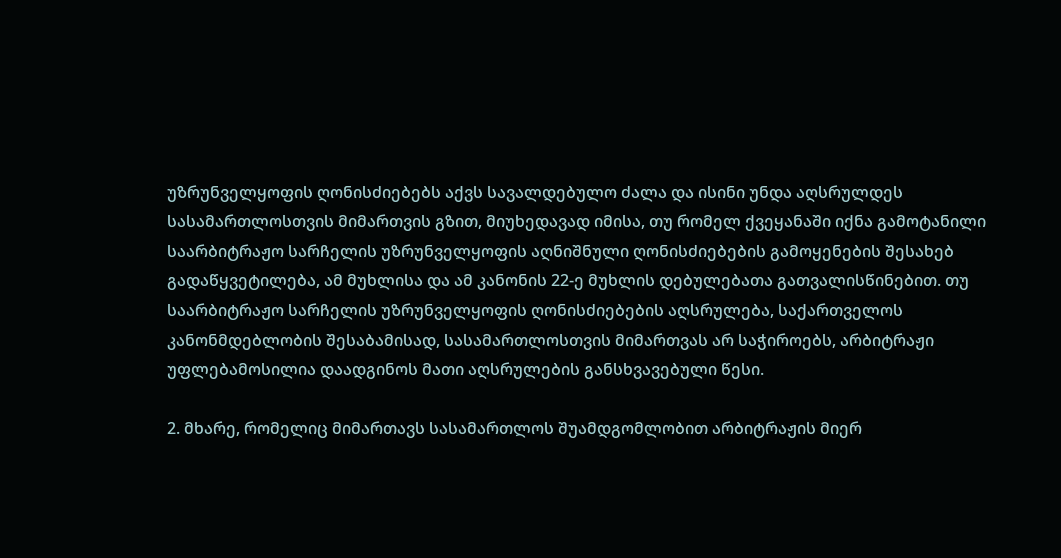უზრუნველყოფის ღონისძიებებს აქვს სავალდებულო ძალა და ისინი უნდა აღსრულდეს სასამართლოსთვის მიმართვის გზით, მიუხედავად იმისა, თუ რომელ ქვეყანაში იქნა გამოტანილი საარბიტრაჟო სარჩელის უზრუნველყოფის აღნიშნული ღონისძიებების გამოყენების შესახებ გადაწყვეტილება, ამ მუხლისა და ამ კანონის 22-ე მუხლის დებულებათა გათვალისწინებით. თუ საარბიტრაჟო სარჩელის უზრუნველყოფის ღონისძიებების აღსრულება, საქართველოს კანონმდებლობის შესაბამისად, სასამართლოსთვის მიმართვას არ საჭიროებს, არბიტრაჟი უფლებამოსილია დაადგინოს მათი აღსრულების განსხვავებული წესი.

2. მხარე, რომელიც მიმართავს სასამართლოს შუამდგომლობით არბიტრაჟის მიერ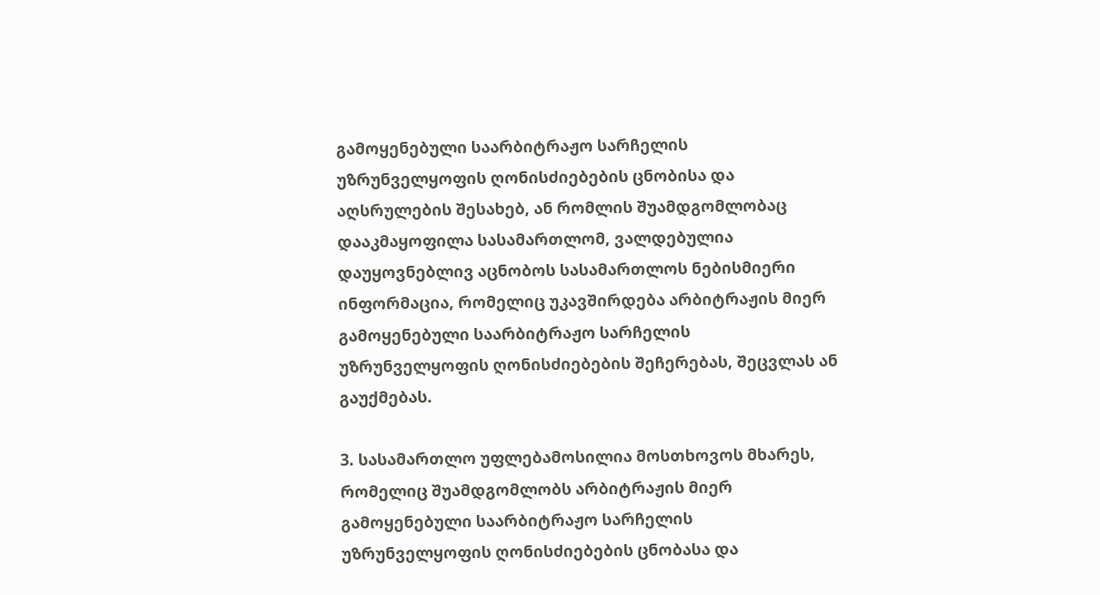გამოყენებული საარბიტრაჟო სარჩელის უზრუნველყოფის ღონისძიებების ცნობისა და აღსრულების შესახებ, ან რომლის შუამდგომლობაც დააკმაყოფილა სასამართლომ, ვალდებულია დაუყოვნებლივ აცნობოს სასამართლოს ნებისმიერი ინფორმაცია, რომელიც უკავშირდება არბიტრაჟის მიერ გამოყენებული საარბიტრაჟო სარჩელის უზრუნველყოფის ღონისძიებების შეჩერებას, შეცვლას ან გაუქმებას.

3. სასამართლო უფლებამოსილია მოსთხოვოს მხარეს, რომელიც შუამდგომლობს არბიტრაჟის მიერ გამოყენებული საარბიტრაჟო სარჩელის უზრუნველყოფის ღონისძიებების ცნობასა და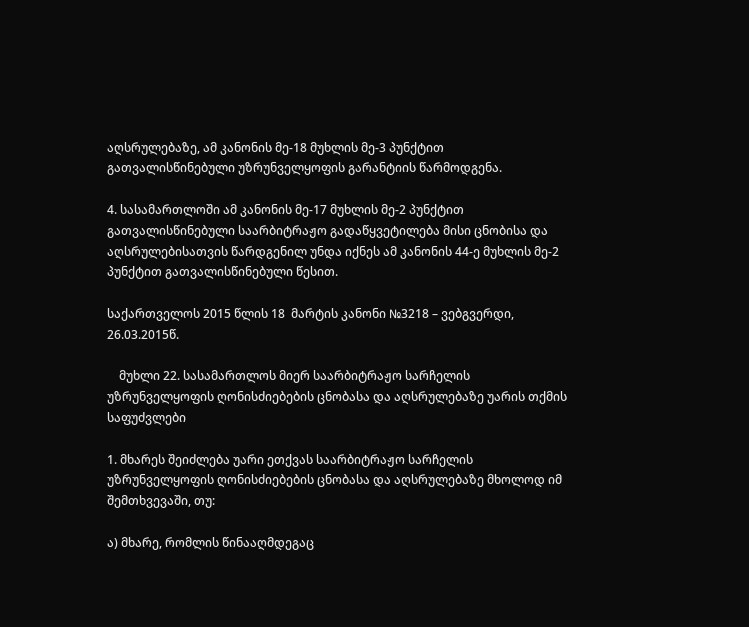აღსრულებაზე, ამ კანონის მე-18 მუხლის მე-3 პუნქტით გათვალისწინებული უზრუნველყოფის გარანტიის წარმოდგენა.

4. სასამართლოში ამ კანონის მე-17 მუხლის მე-2 პუნქტით გათვალისწინებული საარბიტრაჟო გადაწყვეტილება მისი ცნობისა და აღსრულებისათვის წარდგენილ უნდა იქნეს ამ კანონის 44-ე მუხლის მე-2 პუნქტით გათვალისწინებული წესით.

საქართველოს 2015 წლის 18  მარტის კანონი №3218 – ვებგვერდი, 26.03.2015წ.

    მუხლი 22. სასამართლოს მიერ საარბიტრაჟო სარჩელის უზრუნველყოფის ღონისძიებების ცნობასა და აღსრულებაზე უარის თქმის საფუძვლები

1. მხარეს შეიძლება უარი ეთქვას საარბიტრაჟო სარჩელის უზრუნველყოფის ღონისძიებების ცნობასა და აღსრულებაზე მხოლოდ იმ შემთხვევაში, თუ:

ა) მხარე, რომლის წინააღმდეგაც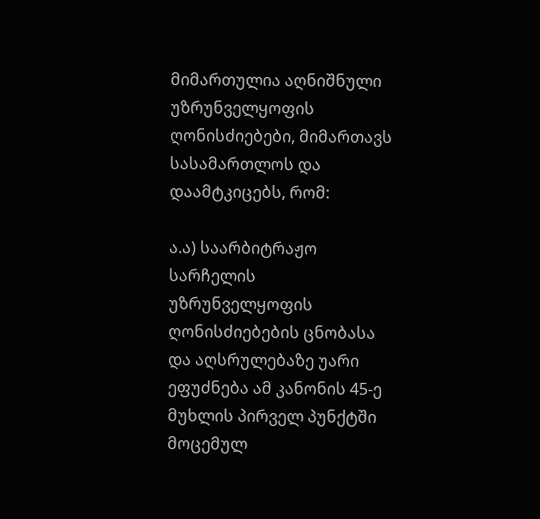მიმართულია აღნიშნული უზრუნველყოფის ღონისძიებები, მიმართავს სასამართლოს და დაამტკიცებს, რომ:

ა.ა) საარბიტრაჟო სარჩელის უზრუნველყოფის ღონისძიებების ცნობასა და აღსრულებაზე უარი ეფუძნება ამ კანონის 45-ე მუხლის პირველ პუნქტში მოცემულ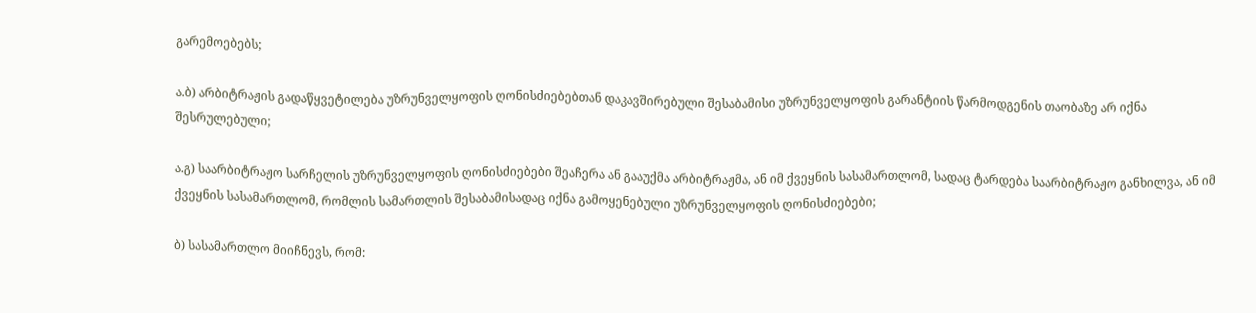გარემოებებს;

ა.ბ) არბიტრაჟის გადაწყვეტილება უზრუნველყოფის ღონისძიებებთან დაკავშირებული შესაბამისი უზრუნველყოფის გარანტიის წარმოდგენის თაობაზე არ იქნა შესრულებული;

ა.გ) საარბიტრაჟო სარჩელის უზრუნველყოფის ღონისძიებები შეაჩერა ან გააუქმა არბიტრაჟმა, ან იმ ქვეყნის სასამართლომ, სადაც ტარდება საარბიტრაჟო განხილვა, ან იმ ქვეყნის სასამართლომ, რომლის სამართლის შესაბამისადაც იქნა გამოყენებული უზრუნველყოფის ღონისძიებები;

ბ) სასამართლო მიიჩნევს, რომ: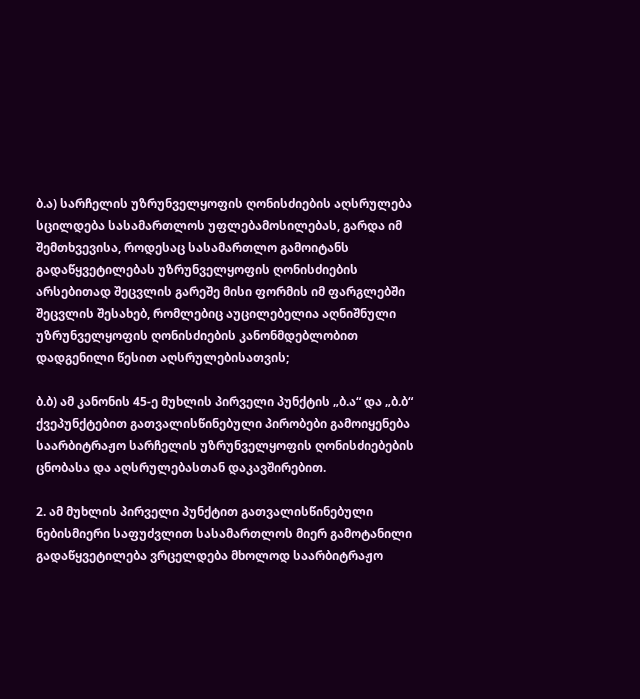ბ.ა) სარჩელის უზრუნველყოფის ღონისძიების აღსრულება სცილდება სასამართლოს უფლებამოსილებას, გარდა იმ შემთხვევისა, როდესაც სასამართლო გამოიტანს გადაწყვეტილებას უზრუნველყოფის ღონისძიების არსებითად შეცვლის გარეშე მისი ფორმის იმ ფარგლებში შეცვლის შესახებ, რომლებიც აუცილებელია აღნიშნული უზრუნველყოფის ღონისძიების კანონმდებლობით დადგენილი წესით აღსრულებისათვის;

ბ.ბ) ამ კანონის 45-ე მუხლის პირველი პუნქტის „ბ.ა“ და „ბ.ბ“ ქვეპუნქტებით გათვალისწინებული პირობები გამოიყენება საარბიტრაჟო სარჩელის უზრუნველყოფის ღონისძიებების ცნობასა და აღსრულებასთან დაკავშირებით.

2. ამ მუხლის პირველი პუნქტით გათვალისწინებული ნებისმიერი საფუძვლით სასამართლოს მიერ გამოტანილი გადაწყვეტილება ვრცელდება მხოლოდ საარბიტრაჟო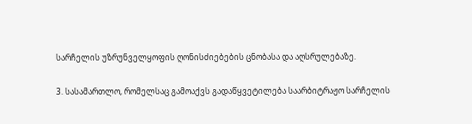სარჩელის უზრუნველყოფის ღონისძიებების ცნობასა და აღსრულებაზე.

3. სასამართლო, რომელსაც გამოაქვს გადაწყვეტილება საარბიტრაჟო სარჩელის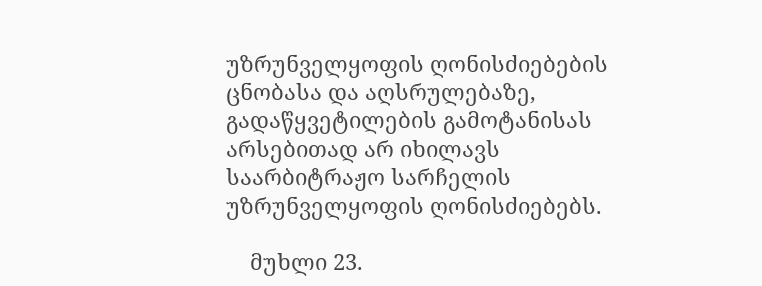უზრუნველყოფის ღონისძიებების ცნობასა და აღსრულებაზე, გადაწყვეტილების გამოტანისას არსებითად არ იხილავს საარბიტრაჟო სარჩელის უზრუნველყოფის ღონისძიებებს.

    მუხლი 23.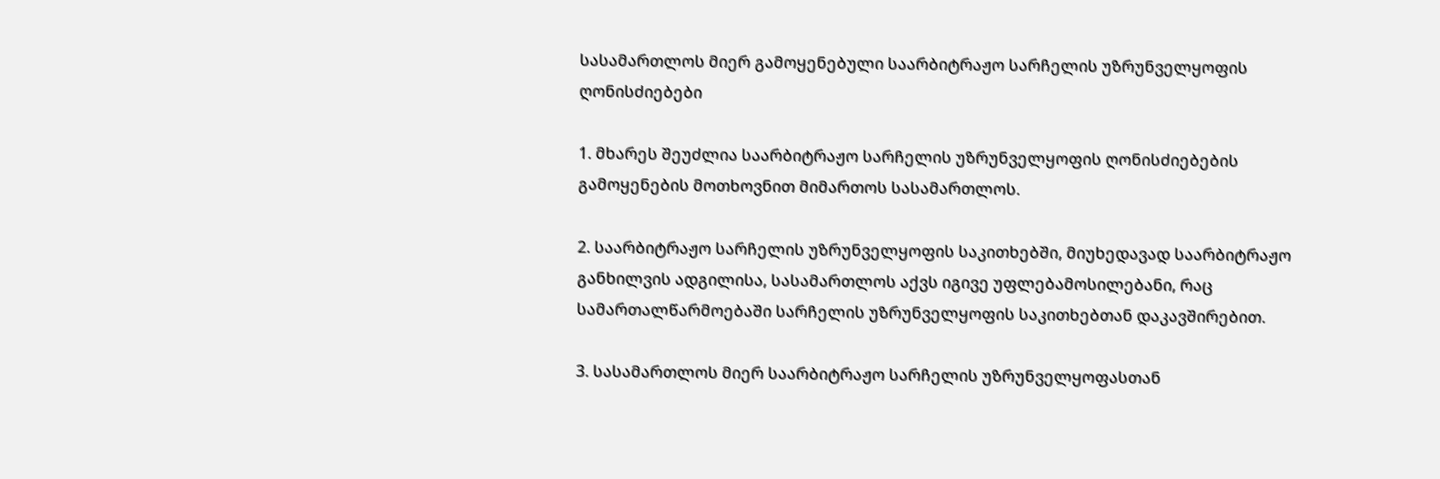სასამართლოს მიერ გამოყენებული საარბიტრაჟო სარჩელის უზრუნველყოფის ღონისძიებები

1. მხარეს შეუძლია საარბიტრაჟო სარჩელის უზრუნველყოფის ღონისძიებების გამოყენების მოთხოვნით მიმართოს სასამართლოს.

2. საარბიტრაჟო სარჩელის უზრუნველყოფის საკითხებში, მიუხედავად საარბიტრაჟო განხილვის ადგილისა, სასამართლოს აქვს იგივე უფლებამოსილებანი, რაც სამართალწარმოებაში სარჩელის უზრუნველყოფის საკითხებთან დაკავშირებით.

3. სასამართლოს მიერ საარბიტრაჟო სარჩელის უზრუნველყოფასთან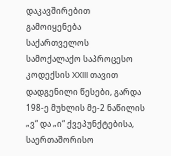დაკავშირებით გამოიყენება საქართველოს სამოქალაქო საპროცესო კოდექსის XXIII თავით დადგენილი წესები, გარდა 198-ე მუხლის მე-2 ნაწილის „ვ“ და „ი“ ქვეპუნქტებისა, საერთაშორისო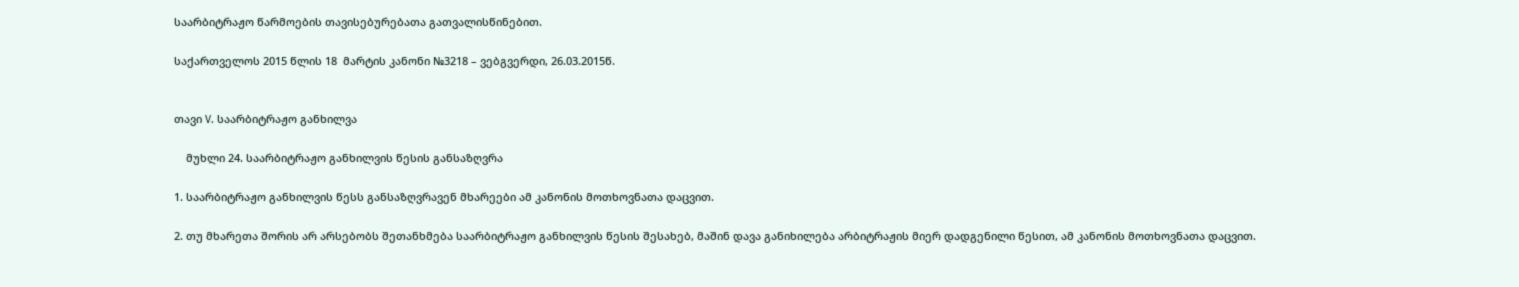საარბიტრაჟო წარმოების თავისებურებათა გათვალისწინებით.

საქართველოს 2015 წლის 18  მარტის კანონი №3218 – ვებგვერდი, 26.03.2015წ.


თავი V. საარბიტრაჟო განხილვა

    მუხლი 24. საარბიტრაჟო განხილვის წესის განსაზღვრა

1. საარბიტრაჟო განხილვის წესს განსაზღვრავენ მხარეები ამ კანონის მოთხოვნათა დაცვით.

2. თუ მხარეთა შორის არ არსებობს შეთანხმება საარბიტრაჟო განხილვის წესის შესახებ, მაშინ დავა განიხილება არბიტრაჟის მიერ დადგენილი წესით, ამ კანონის მოთხოვნათა დაცვით.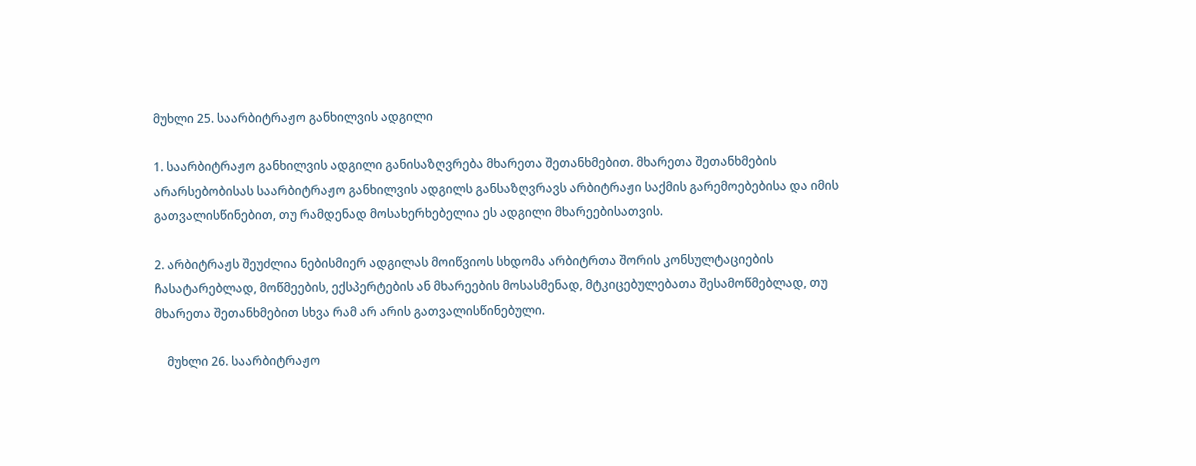მუხლი 25. საარბიტრაჟო განხილვის ადგილი

1. საარბიტრაჟო განხილვის ადგილი განისაზღვრება მხარეთა შეთანხმებით. მხარეთა შეთანხმების არარსებობისას საარბიტრაჟო განხილვის ადგილს განსაზღვრავს არბიტრაჟი საქმის გარემოებებისა და იმის გათვალისწინებით, თუ რამდენად მოსახერხებელია ეს ადგილი მხარეებისათვის.

2. არბიტრაჟს შეუძლია ნებისმიერ ადგილას მოიწვიოს სხდომა არბიტრთა შორის კონსულტაციების ჩასატარებლად, მოწმეების, ექსპერტების ან მხარეების მოსასმენად, მტკიცებულებათა შესამოწმებლად, თუ მხარეთა შეთანხმებით სხვა რამ არ არის გათვალისწინებული.

    მუხლი 26. საარბიტრაჟო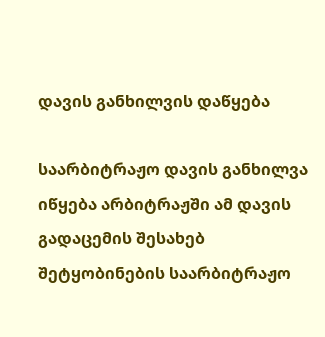დავის განხილვის დაწყება

საარბიტრაჟო დავის განხილვა იწყება არბიტრაჟში ამ დავის გადაცემის შესახებ შეტყობინების საარბიტრაჟო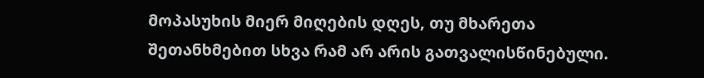მოპასუხის მიერ მიღების დღეს, თუ მხარეთა შეთანხმებით სხვა რამ არ არის გათვალისწინებული.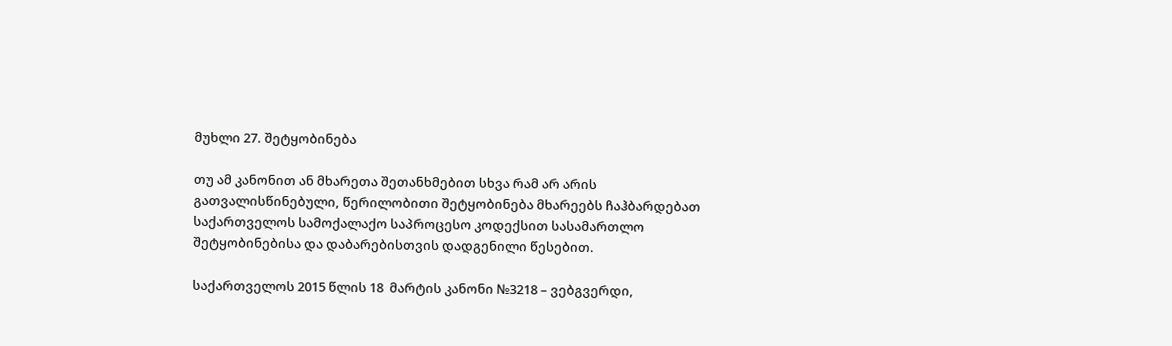მუხლი 27. შეტყობინება

თუ ამ კანონით ან მხარეთა შეთანხმებით სხვა რამ არ არის გათვალისწინებული, წერილობითი შეტყობინება მხარეებს ჩაჰბარდებათ საქართველოს სამოქალაქო საპროცესო კოდექსით სასამართლო შეტყობინებისა და დაბარებისთვის დადგენილი წესებით.

საქართველოს 2015 წლის 18  მარტის კანონი №3218 – ვებგვერდი,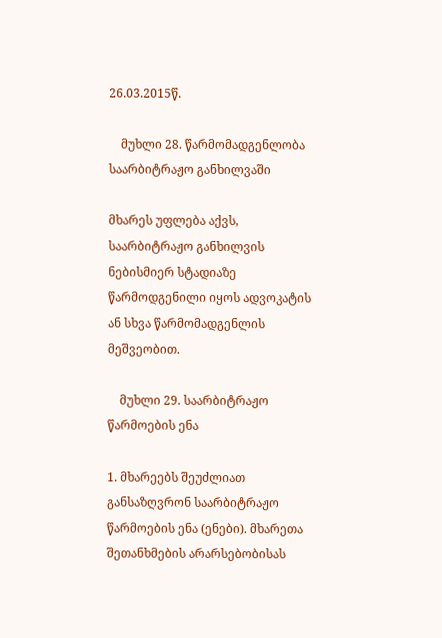26.03.2015წ.

    მუხლი 28. წარმომადგენლობა საარბიტრაჟო განხილვაში

მხარეს უფლება აქვს, საარბიტრაჟო განხილვის ნებისმიერ სტადიაზე წარმოდგენილი იყოს ადვოკატის ან სხვა წარმომადგენლის მეშვეობით.

    მუხლი 29. საარბიტრაჟო წარმოების ენა

1. მხარეებს შეუძლიათ განსაზღვრონ საარბიტრაჟო წარმოების ენა (ენები). მხარეთა შეთანხმების არარსებობისას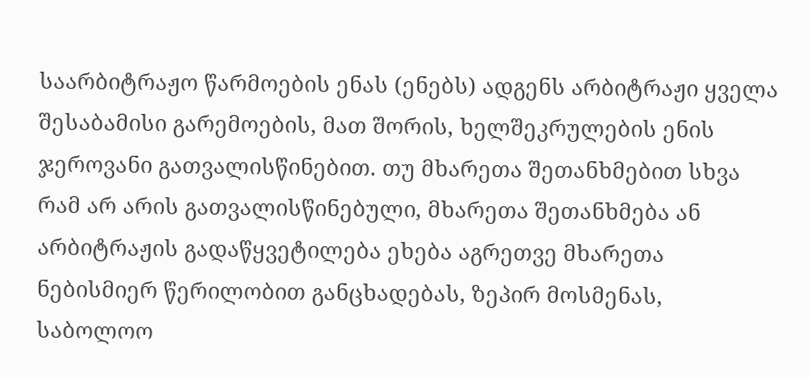საარბიტრაჟო წარმოების ენას (ენებს) ადგენს არბიტრაჟი ყველა შესაბამისი გარემოების, მათ შორის, ხელშეკრულების ენის ჯეროვანი გათვალისწინებით. თუ მხარეთა შეთანხმებით სხვა რამ არ არის გათვალისწინებული, მხარეთა შეთანხმება ან არბიტრაჟის გადაწყვეტილება ეხება აგრეთვე მხარეთა ნებისმიერ წერილობით განცხადებას, ზეპირ მოსმენას, საბოლოო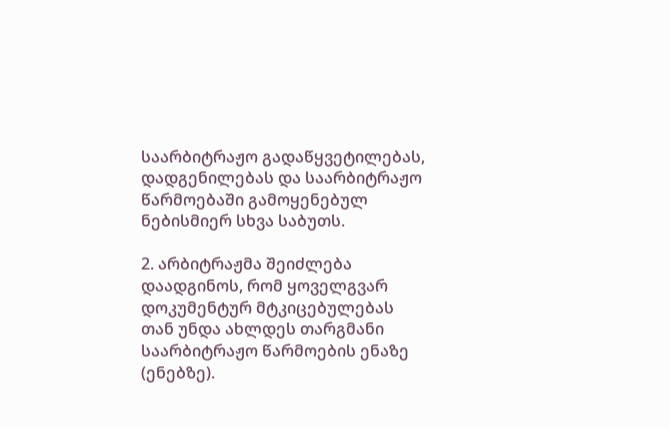საარბიტრაჟო გადაწყვეტილებას, დადგენილებას და საარბიტრაჟო წარმოებაში გამოყენებულ ნებისმიერ სხვა საბუთს.

2. არბიტრაჟმა შეიძლება დაადგინოს, რომ ყოველგვარ დოკუმენტურ მტკიცებულებას თან უნდა ახლდეს თარგმანი საარბიტრაჟო წარმოების ენაზე (ენებზე).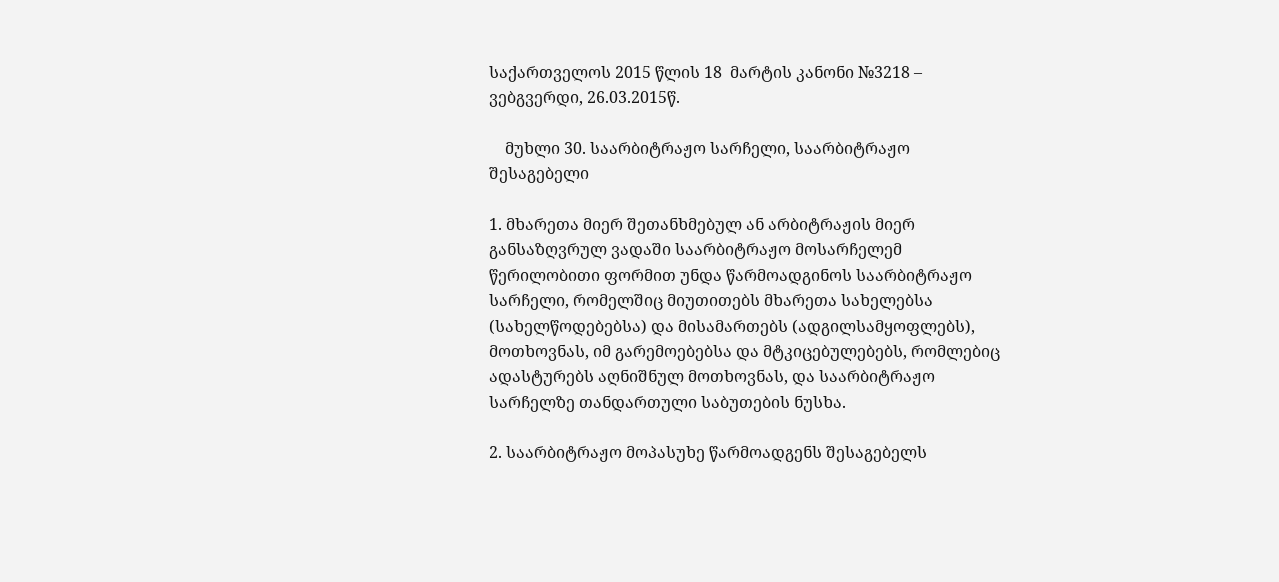საქართველოს 2015 წლის 18  მარტის კანონი №3218 – ვებგვერდი, 26.03.2015წ.

    მუხლი 30. საარბიტრაჟო სარჩელი, საარბიტრაჟო შესაგებელი

1. მხარეთა მიერ შეთანხმებულ ან არბიტრაჟის მიერ განსაზღვრულ ვადაში საარბიტრაჟო მოსარჩელემ წერილობითი ფორმით უნდა წარმოადგინოს საარბიტრაჟო სარჩელი, რომელშიც მიუთითებს მხარეთა სახელებსა (სახელწოდებებსა) და მისამართებს (ადგილსამყოფლებს), მოთხოვნას, იმ გარემოებებსა და მტკიცებულებებს, რომლებიც ადასტურებს აღნიშნულ მოთხოვნას, და საარბიტრაჟო სარჩელზე თანდართული საბუთების ნუსხა.

2. საარბიტრაჟო მოპასუხე წარმოადგენს შესაგებელს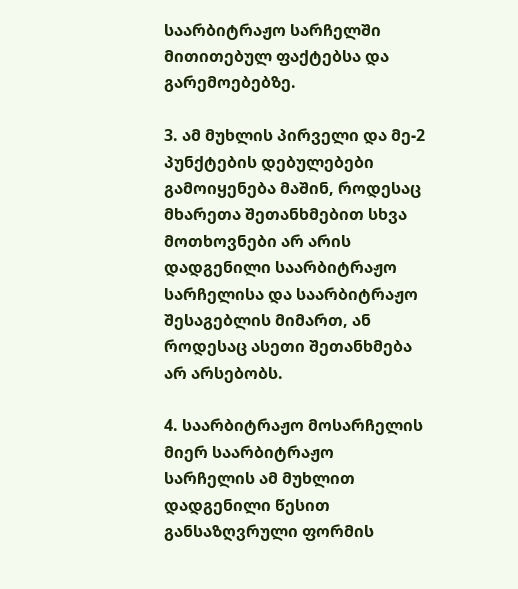საარბიტრაჟო სარჩელში მითითებულ ფაქტებსა და გარემოებებზე.

3. ამ მუხლის პირველი და მე-2 პუნქტების დებულებები გამოიყენება მაშინ, როდესაც მხარეთა შეთანხმებით სხვა მოთხოვნები არ არის დადგენილი საარბიტრაჟო სარჩელისა და საარბიტრაჟო შესაგებლის მიმართ, ან როდესაც ასეთი შეთანხმება არ არსებობს.

4. საარბიტრაჟო მოსარჩელის მიერ საარბიტრაჟო სარჩელის ამ მუხლით დადგენილი წესით განსაზღვრული ფორმის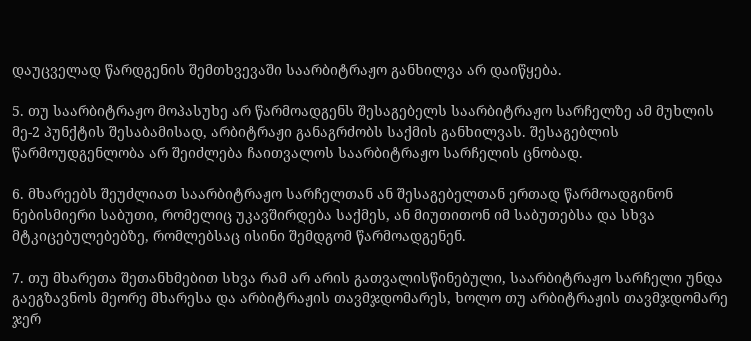დაუცველად წარდგენის შემთხვევაში საარბიტრაჟო განხილვა არ დაიწყება.

5. თუ საარბიტრაჟო მოპასუხე არ წარმოადგენს შესაგებელს საარბიტრაჟო სარჩელზე ამ მუხლის მე-2 პუნქტის შესაბამისად, არბიტრაჟი განაგრძობს საქმის განხილვას. შესაგებლის წარმოუდგენლობა არ შეიძლება ჩაითვალოს საარბიტრაჟო სარჩელის ცნობად.

6. მხარეებს შეუძლიათ საარბიტრაჟო სარჩელთან ან შესაგებელთან ერთად წარმოადგინონ ნებისმიერი საბუთი, რომელიც უკავშირდება საქმეს, ან მიუთითონ იმ საბუთებსა და სხვა მტკიცებულებებზე, რომლებსაც ისინი შემდგომ წარმოადგენენ.

7. თუ მხარეთა შეთანხმებით სხვა რამ არ არის გათვალისწინებული, საარბიტრაჟო სარჩელი უნდა გაეგზავნოს მეორე მხარესა და არბიტრაჟის თავმჯდომარეს, ხოლო თუ არბიტრაჟის თავმჯდომარე ჯერ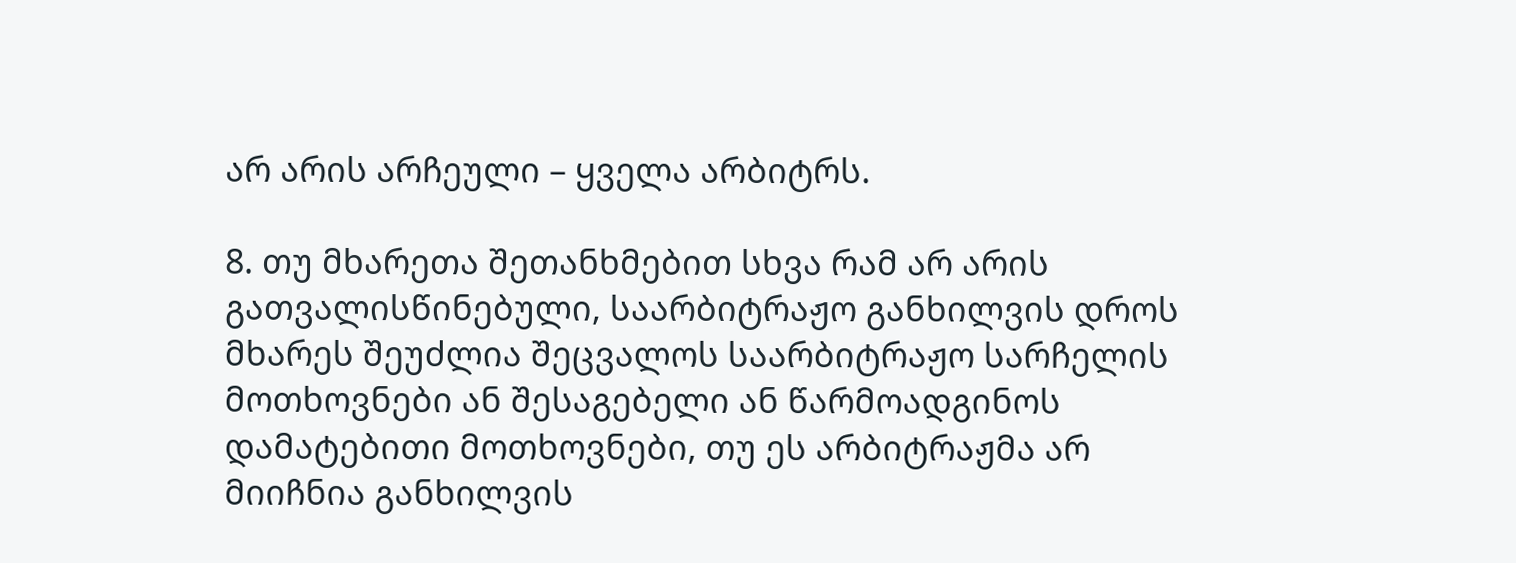არ არის არჩეული – ყველა არბიტრს.

8. თუ მხარეთა შეთანხმებით სხვა რამ არ არის გათვალისწინებული, საარბიტრაჟო განხილვის დროს მხარეს შეუძლია შეცვალოს საარბიტრაჟო სარჩელის მოთხოვნები ან შესაგებელი ან წარმოადგინოს დამატებითი მოთხოვნები, თუ ეს არბიტრაჟმა არ მიიჩნია განხილვის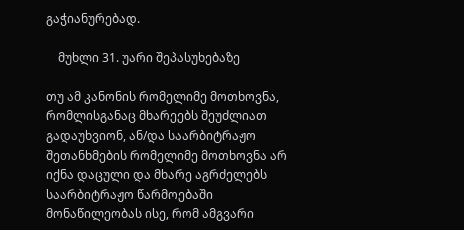გაჭიანურებად.

    მუხლი 31. უარი შეპასუხებაზე

თუ ამ კანონის რომელიმე მოთხოვნა, რომლისგანაც მხარეებს შეუძლიათ გადაუხვიონ, ან/და საარბიტრაჟო შეთანხმების რომელიმე მოთხოვნა არ იქნა დაცული და მხარე აგრძელებს საარბიტრაჟო წარმოებაში მონაწილეობას ისე, რომ ამგვარი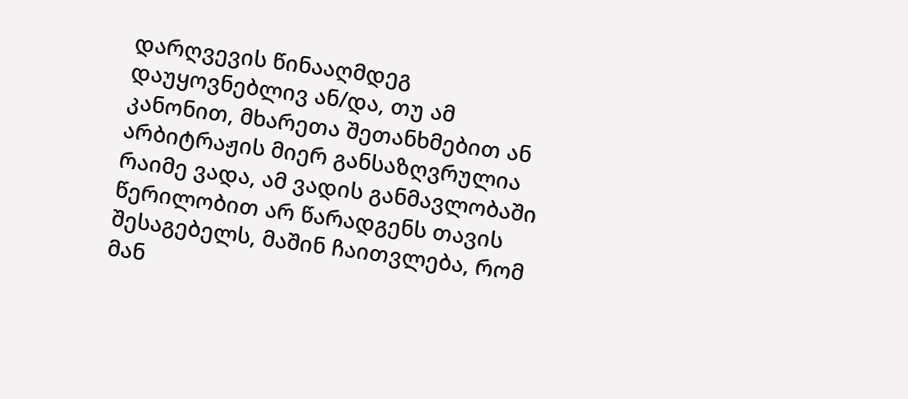დარღვევის წინააღმდეგ დაუყოვნებლივ ან/და, თუ ამ კანონით, მხარეთა შეთანხმებით ან არბიტრაჟის მიერ განსაზღვრულია რაიმე ვადა, ამ ვადის განმავლობაში წერილობით არ წარადგენს თავის შესაგებელს, მაშინ ჩაითვლება, რომ მან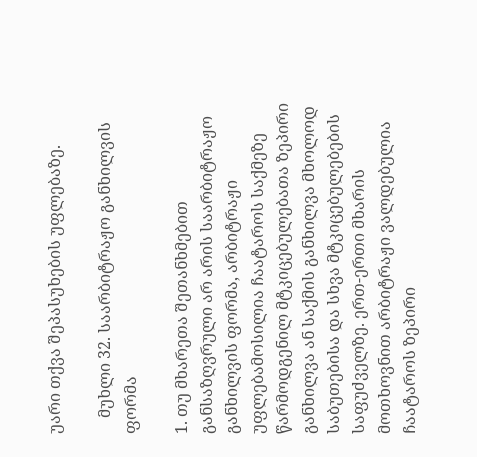უარი თქვა შეპასუხების უფლებაზე.

    მუხლი 32. საარბიტრაჟო განხილვის ფორმა

1. თუ მხარეთა შეთანხმებით განსაზღვრული არ არის საარბიტრაჟო განხილვის ფორმა, არბიტრაჟი უფლებამოსილია ჩაატაროს საქმეზე წარმოდგენილ მტკიცებულებათა ზეპირი განხილვა ან საქმის განხილვა მხოლოდ საბუთებისა და სხვა მტკიცებულებების საფუძველზე. ერთ-ერთი მხარის მოთხოვნით არბიტრაჟი ვალდებულია ჩაატაროს ზეპირი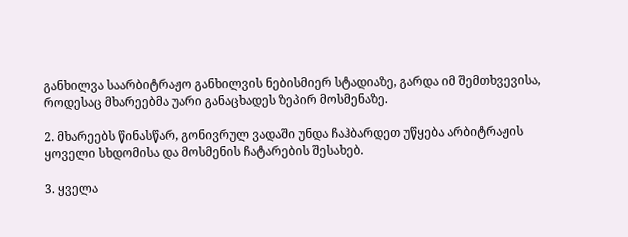განხილვა საარბიტრაჟო განხილვის ნებისმიერ სტადიაზე, გარდა იმ შემთხვევისა, როდესაც მხარეებმა უარი განაცხადეს ზეპირ მოსმენაზე.

2. მხარეებს წინასწარ, გონივრულ ვადაში უნდა ჩაჰბარდეთ უწყება არბიტრაჟის ყოველი სხდომისა და მოსმენის ჩატარების შესახებ.

3. ყველა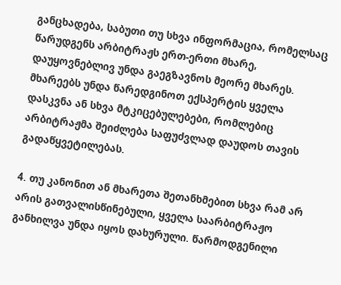განცხადება, საბუთი თუ სხვა ინფორმაცია, რომელსაც წარუდგენს არბიტრაჟს ერთ-ერთი მხარე, დაუყოვნებლივ უნდა გაეგზავნოს მეორე მხარეს. მხარეებს უნდა წარედგინოთ ექსპერტის ყველა დასკვნა ან სხვა მტკიცებულებები, რომლებიც არბიტრაჟმა შეიძლება საფუძვლად დაუდოს თავის გადაწყვეტილებას.

4. თუ კანონით ან მხარეთა შეთანხმებით სხვა რამ არ არის გათვალისწინებული, ყველა საარბიტრაჟო განხილვა უნდა იყოს დახურული. წარმოდგენილი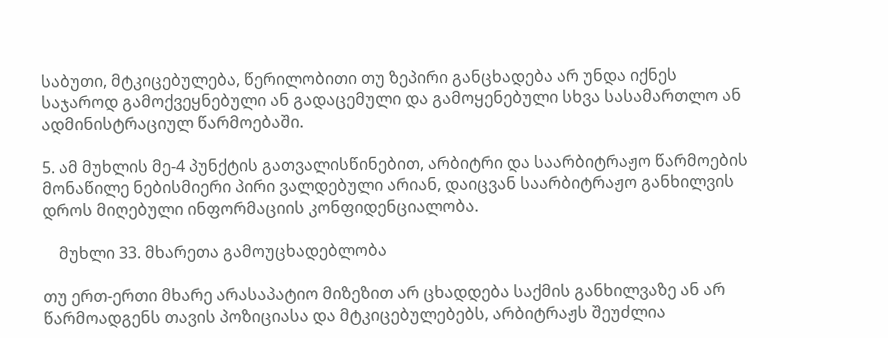საბუთი, მტკიცებულება, წერილობითი თუ ზეპირი განცხადება არ უნდა იქნეს საჯაროდ გამოქვეყნებული ან გადაცემული და გამოყენებული სხვა სასამართლო ან ადმინისტრაციულ წარმოებაში.

5. ამ მუხლის მე-4 პუნქტის გათვალისწინებით, არბიტრი და საარბიტრაჟო წარმოების მონაწილე ნებისმიერი პირი ვალდებული არიან, დაიცვან საარბიტრაჟო განხილვის დროს მიღებული ინფორმაციის კონფიდენციალობა.

    მუხლი 33. მხარეთა გამოუცხადებლობა

თუ ერთ-ერთი მხარე არასაპატიო მიზეზით არ ცხადდება საქმის განხილვაზე ან არ წარმოადგენს თავის პოზიციასა და მტკიცებულებებს, არბიტრაჟს შეუძლია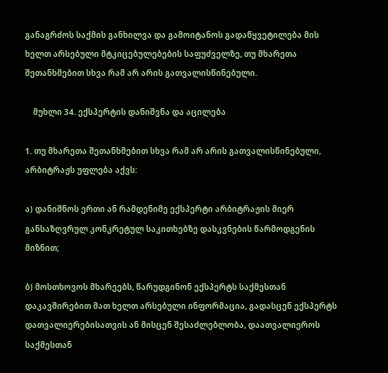განაგრძოს საქმის განხილვა და გამოიტანოს გადაწყვეტილება მის ხელთ არსებული მტკიცებულებების საფუძველზე, თუ მხარეთა შეთანხმებით სხვა რამ არ არის გათვალისწინებული.

    მუხლი 34. ექსპერტის დანიშვნა და აცილება

1. თუ მხარეთა შეთანხმებით სხვა რამ არ არის გათვალისწინებული, არბიტრაჟს უფლება აქვს:

ა) დანიშნოს ერთი ან რამდენიმე ექსპერტი არბიტრაჟის მიერ განსაზღვრულ კონკრეტულ საკითხებზე დასკვნების წარმოდგენის მიზნით;

ბ) მოსთხოვოს მხარეებს, წარუდგინონ ექსპერტს საქმესთან დაკავშირებით მათ ხელთ არსებული ინფორმაცია, გადასცენ ექსპერტს დათვალიერებისათვის ან მისცენ შესაძლებლობა, დაათვალიეროს საქმესთან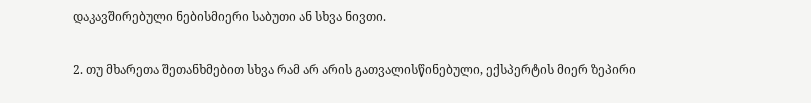დაკავშირებული ნებისმიერი საბუთი ან სხვა ნივთი.

2. თუ მხარეთა შეთანხმებით სხვა რამ არ არის გათვალისწინებული, ექსპერტის მიერ ზეპირი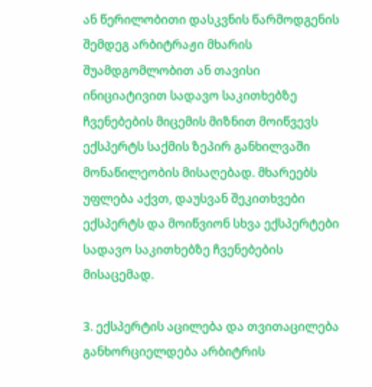ან წერილობითი დასკვნის წარმოდგენის შემდეგ არბიტრაჟი მხარის შუამდგომლობით ან თავისი ინიციატივით სადავო საკითხებზე ჩვენებების მიცემის მიზნით მოიწვევს ექსპერტს საქმის ზეპირ განხილვაში მონაწილეობის მისაღებად. მხარეებს უფლება აქვთ, დაუსვან შეკითხვები ექსპერტს და მოიწვიონ სხვა ექსპერტები სადავო საკითხებზე ჩვენებების მისაცემად.

3. ექსპერტის აცილება და თვითაცილება განხორციელდება არბიტრის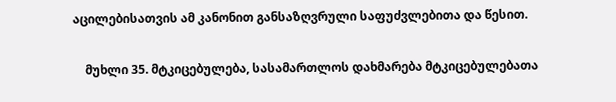აცილებისათვის ამ კანონით განსაზღვრული საფუძვლებითა და წესით.

    მუხლი 35. მტკიცებულება, სასამართლოს დახმარება მტკიცებულებათა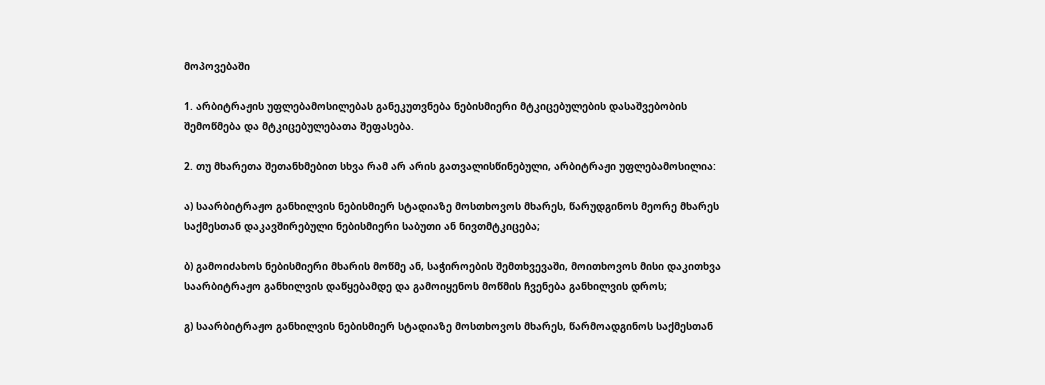მოპოვებაში

1. არბიტრაჟის უფლებამოსილებას განეკუთვნება ნებისმიერი მტკიცებულების დასაშვებობის შემოწმება და მტკიცებულებათა შეფასება.

2. თუ მხარეთა შეთანხმებით სხვა რამ არ არის გათვალისწინებული, არბიტრაჟი უფლებამოსილია:

ა) საარბიტრაჟო განხილვის ნებისმიერ სტადიაზე მოსთხოვოს მხარეს, წარუდგინოს მეორე მხარეს საქმესთან დაკავშირებული ნებისმიერი საბუთი ან ნივთმტკიცება;

ბ) გამოიძახოს ნებისმიერი მხარის მოწმე ან, საჭიროების შემთხვევაში, მოითხოვოს მისი დაკითხვა საარბიტრაჟო განხილვის დაწყებამდე და გამოიყენოს მოწმის ჩვენება განხილვის დროს;

გ) საარბიტრაჟო განხილვის ნებისმიერ სტადიაზე მოსთხოვოს მხარეს, წარმოადგინოს საქმესთან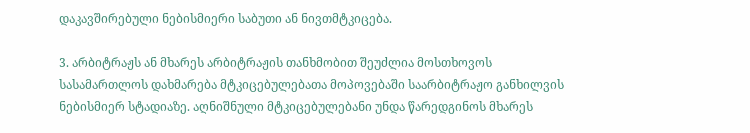დაკავშირებული ნებისმიერი საბუთი ან ნივთმტკიცება.

3. არბიტრაჟს ან მხარეს არბიტრაჟის თანხმობით შეუძლია მოსთხოვოს სასამართლოს დახმარება მტკიცებულებათა მოპოვებაში საარბიტრაჟო განხილვის ნებისმიერ სტადიაზე. აღნიშნული მტკიცებულებანი უნდა წარედგინოს მხარეს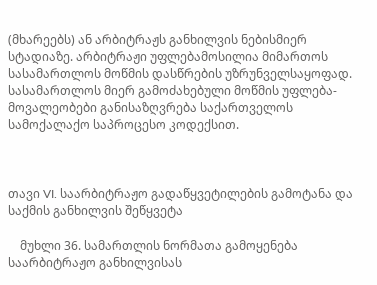(მხარეებს) ან არბიტრაჟს განხილვის ნებისმიერ სტადიაზე. არბიტრაჟი უფლებამოსილია მიმართოს სასამართლოს მოწმის დასწრების უზრუნველსაყოფად. სასამართლოს მიერ გამოძახებული მოწმის უფლება-მოვალეობები განისაზღვრება საქართველოს სამოქალაქო საპროცესო კოდექსით.



თავი VI. საარბიტრაჟო გადაწყვეტილების გამოტანა და საქმის განხილვის შეწყვეტა

    მუხლი 36. სამართლის ნორმათა გამოყენება საარბიტრაჟო განხილვისას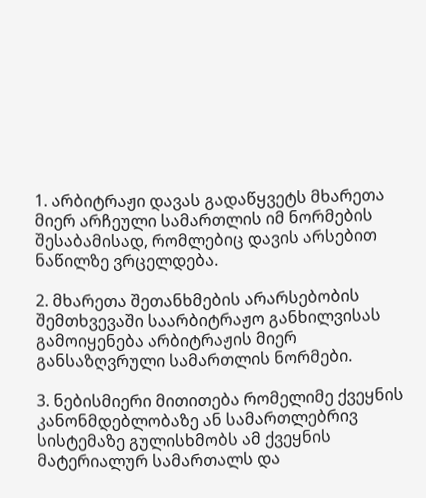1. არბიტრაჟი დავას გადაწყვეტს მხარეთა მიერ არჩეული სამართლის იმ ნორმების შესაბამისად, რომლებიც დავის არსებით ნაწილზე ვრცელდება.

2. მხარეთა შეთანხმების არარსებობის შემთხვევაში საარბიტრაჟო განხილვისას გამოიყენება არბიტრაჟის მიერ განსაზღვრული სამართლის ნორმები.

3. ნებისმიერი მითითება რომელიმე ქვეყნის კანონმდებლობაზე ან სამართლებრივ სისტემაზე გულისხმობს ამ ქვეყნის მატერიალურ სამართალს და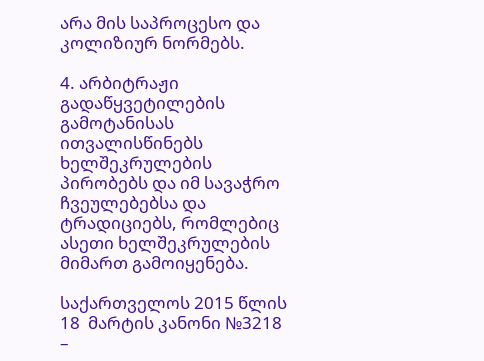არა მის საპროცესო და კოლიზიურ ნორმებს.

4. არბიტრაჟი გადაწყვეტილების გამოტანისას ითვალისწინებს ხელშეკრულების პირობებს და იმ სავაჭრო ჩვეულებებსა და ტრადიციებს, რომლებიც ასეთი ხელშეკრულების მიმართ გამოიყენება.

საქართველოს 2015 წლის 18  მარტის კანონი №3218 –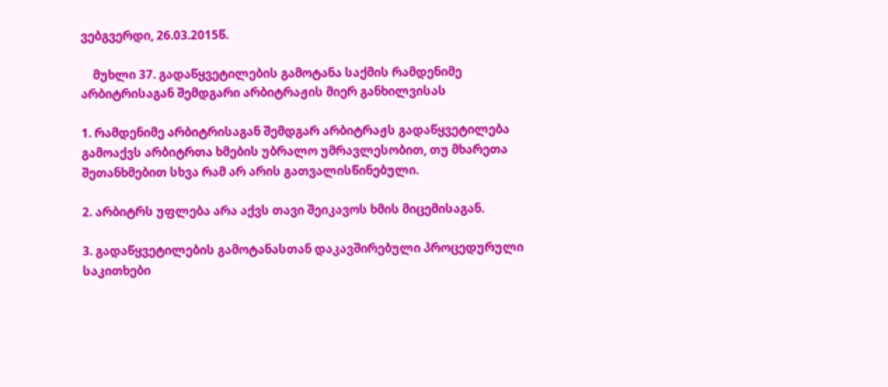ვებგვერდი, 26.03.2015წ.

    მუხლი 37. გადაწყვეტილების გამოტანა საქმის რამდენიმე არბიტრისაგან შემდგარი არბიტრაჟის მიერ განხილვისას

1. რამდენიმე არბიტრისაგან შემდგარ არბიტრაჟს გადაწყვეტილება გამოაქვს არბიტრთა ხმების უბრალო უმრავლესობით, თუ მხარეთა შეთანხმებით სხვა რამ არ არის გათვალისწინებული.

2. არბიტრს უფლება არა აქვს თავი შეიკავოს ხმის მიცემისაგან.

3. გადაწყვეტილების გამოტანასთან დაკავშირებული პროცედურული საკითხები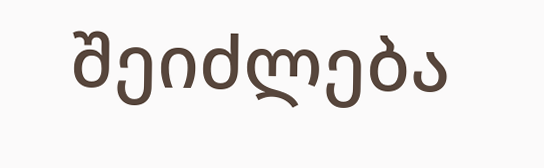შეიძლება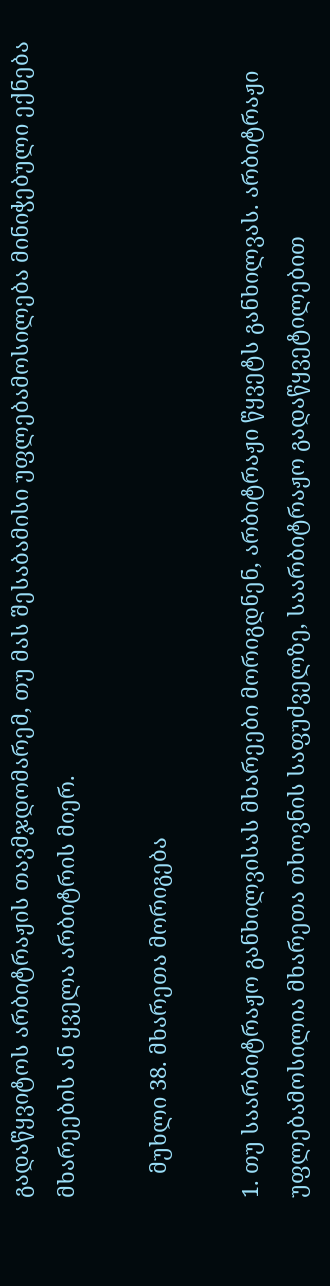გადაწყვიტოს არბიტრაჟის თავმჯდომარემ, თუ მას შესაბამისი უფლებამოსილება მინიჭებული ექნება მხარეების ან ყველა არბიტრის მიერ.

    მუხლი 38. მხარეთა მორიგება

1. თუ საარბიტრაჟო განხილვისას მხარეები მორიგდნენ, არბიტრაჟი წყვეტს განხილვას. არბიტრაჟი უფლებამოსილია მხარეთა თხოვნის საფუძველზე, საარბიტრაჟო გადაწყვეტილებით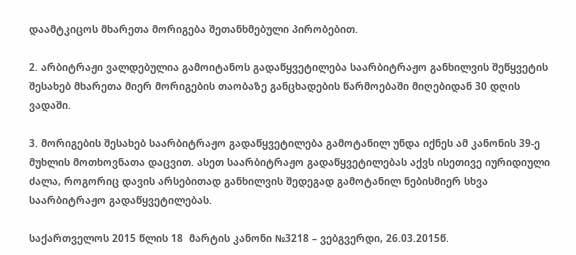დაამტკიცოს მხარეთა მორიგება შეთანხმებული პირობებით.

2. არბიტრაჟი ვალდებულია გამოიტანოს გადაწყვეტილება საარბიტრაჟო განხილვის შეწყვეტის შესახებ მხარეთა მიერ მორიგების თაობაზე განცხადების წარმოებაში მიღებიდან 30 დღის ვადაში.

3. მორიგების შესახებ საარბიტრაჟო გადაწყვეტილება გამოტანილ უნდა იქნეს ამ კანონის 39-ე მუხლის მოთხოვნათა დაცვით. ასეთ საარბიტრაჟო გადაწყვეტილებას აქვს ისეთივე იურიდიული ძალა, როგორიც დავის არსებითად განხილვის შედეგად გამოტანილ ნებისმიერ სხვა საარბიტრაჟო გადაწყვეტილებას.

საქართველოს 2015 წლის 18  მარტის კანონი №3218 – ვებგვერდი, 26.03.2015წ.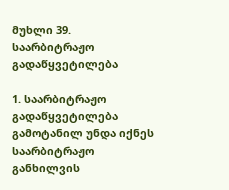მუხლი 39. საარბიტრაჟო გადაწყვეტილება

1. საარბიტრაჟო გადაწყვეტილება გამოტანილ უნდა იქნეს საარბიტრაჟო განხილვის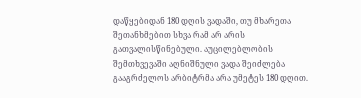დაწყებიდან 180 დღის ვადაში, თუ მხარეთა შეთანხმებით სხვა რამ არ არის გათვალისწინებული. აუცილებლობის შემთხვევაში აღნიშნული ვადა შეიძლება გააგრძელოს არბიტრმა არა უმეტეს 180 დღით.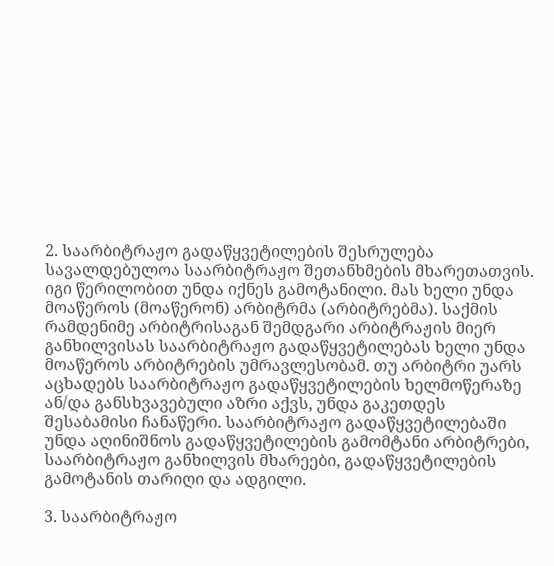2. საარბიტრაჟო გადაწყვეტილების შესრულება სავალდებულოა საარბიტრაჟო შეთანხმების მხარეთათვის. იგი წერილობით უნდა იქნეს გამოტანილი. მას ხელი უნდა მოაწეროს (მოაწერონ) არბიტრმა (არბიტრებმა). საქმის რამდენიმე არბიტრისაგან შემდგარი არბიტრაჟის მიერ განხილვისას საარბიტრაჟო გადაწყვეტილებას ხელი უნდა მოაწეროს არბიტრების უმრავლესობამ. თუ არბიტრი უარს აცხადებს საარბიტრაჟო გადაწყვეტილების ხელმოწერაზე ან/და განსხვავებული აზრი აქვს, უნდა გაკეთდეს შესაბამისი ჩანაწერი. საარბიტრაჟო გადაწყვეტილებაში უნდა აღინიშნოს გადაწყვეტილების გამომტანი არბიტრები, საარბიტრაჟო განხილვის მხარეები, გადაწყვეტილების გამოტანის თარიღი და ადგილი.

3. საარბიტრაჟო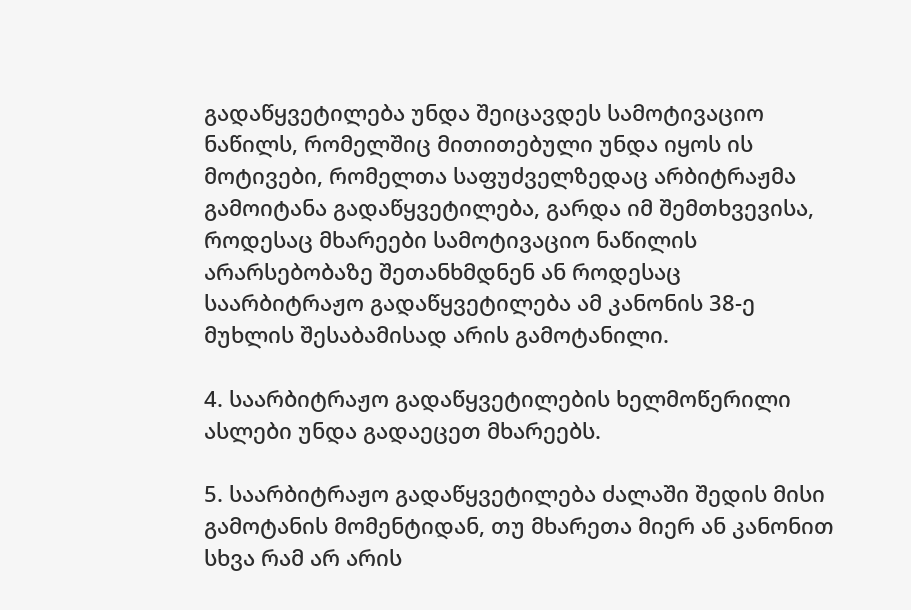გადაწყვეტილება უნდა შეიცავდეს სამოტივაციო ნაწილს, რომელშიც მითითებული უნდა იყოს ის მოტივები, რომელთა საფუძველზედაც არბიტრაჟმა გამოიტანა გადაწყვეტილება, გარდა იმ შემთხვევისა, როდესაც მხარეები სამოტივაციო ნაწილის არარსებობაზე შეთანხმდნენ ან როდესაც საარბიტრაჟო გადაწყვეტილება ამ კანონის 38-ე მუხლის შესაბამისად არის გამოტანილი.

4. საარბიტრაჟო გადაწყვეტილების ხელმოწერილი ასლები უნდა გადაეცეთ მხარეებს.

5. საარბიტრაჟო გადაწყვეტილება ძალაში შედის მისი გამოტანის მომენტიდან, თუ მხარეთა მიერ ან კანონით სხვა რამ არ არის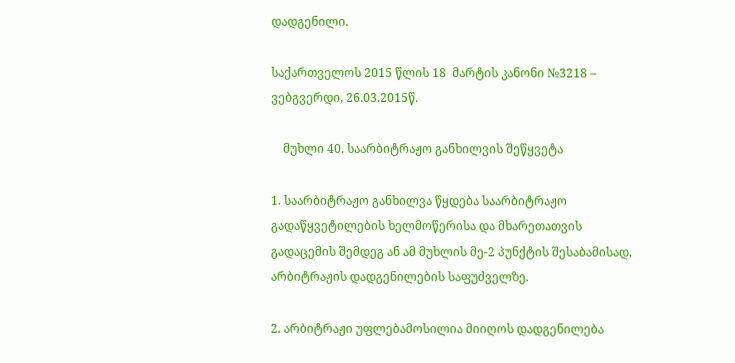დადგენილი.

საქართველოს 2015 წლის 18  მარტის კანონი №3218 – ვებგვერდი, 26.03.2015წ.

    მუხლი 40. საარბიტრაჟო განხილვის შეწყვეტა

1. საარბიტრაჟო განხილვა წყდება საარბიტრაჟო გადაწყვეტილების ხელმოწერისა და მხარეთათვის გადაცემის შემდეგ ან ამ მუხლის მე-2 პუნქტის შესაბამისად, არბიტრაჟის დადგენილების საფუძველზე.

2. არბიტრაჟი უფლებამოსილია მიიღოს დადგენილება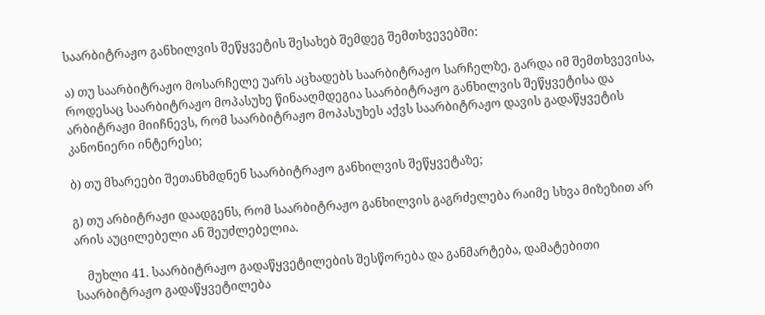საარბიტრაჟო განხილვის შეწყვეტის შესახებ შემდეგ შემთხვევებში:

ა) თუ საარბიტრაჟო მოსარჩელე უარს აცხადებს საარბიტრაჟო სარჩელზე, გარდა იმ შემთხვევისა, როდესაც საარბიტრაჟო მოპასუხე წინააღმდეგია საარბიტრაჟო განხილვის შეწყვეტისა და არბიტრაჟი მიიჩნევს, რომ საარბიტრაჟო მოპასუხეს აქვს საარბიტრაჟო დავის გადაწყვეტის კანონიერი ინტერესი;

ბ) თუ მხარეები შეთანხმდნენ საარბიტრაჟო განხილვის შეწყვეტაზე;

გ) თუ არბიტრაჟი დაადგენს, რომ საარბიტრაჟო განხილვის გაგრძელება რაიმე სხვა მიზეზით არ არის აუცილებელი ან შეუძლებელია.

    მუხლი 41. საარბიტრაჟო გადაწყვეტილების შესწორება და განმარტება, დამატებითი საარბიტრაჟო გადაწყვეტილება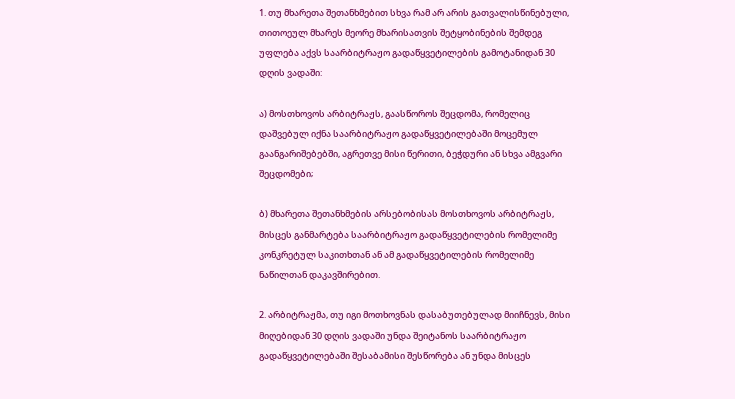1. თუ მხარეთა შეთანხმებით სხვა რამ არ არის გათვალისწინებული, თითოეულ მხარეს მეორე მხარისათვის შეტყობინების შემდეგ უფლება აქვს საარბიტრაჟო გადაწყვეტილების გამოტანიდან 30 დღის ვადაში:

ა) მოსთხოვოს არბიტრაჟს, გაასწოროს შეცდომა, რომელიც დაშვებულ იქნა საარბიტრაჟო გადაწყვეტილებაში მოცემულ გაანგარიშებებში, აგრეთვე მისი წერითი, ბეჭდური ან სხვა ამგვარი შეცდომები;

ბ) მხარეთა შეთანხმების არსებობისას მოსთხოვოს არბიტრაჟს, მისცეს განმარტება საარბიტრაჟო გადაწყვეტილების რომელიმე კონკრეტულ საკითხთან ან ამ გადაწყვეტილების რომელიმე ნაწილთან დაკავშირებით.

2. არბიტრაჟმა, თუ იგი მოთხოვნას დასაბუთებულად მიიჩნევს, მისი მიღებიდან 30 დღის ვადაში უნდა შეიტანოს საარბიტრაჟო გადაწყვეტილებაში შესაბამისი შესწორება ან უნდა მისცეს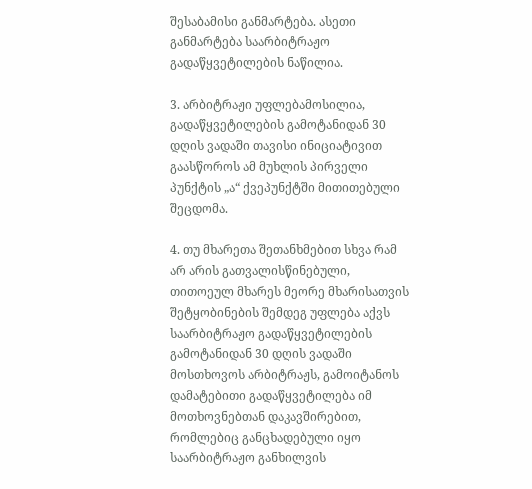შესაბამისი განმარტება. ასეთი განმარტება საარბიტრაჟო გადაწყვეტილების ნაწილია.

3. არბიტრაჟი უფლებამოსილია, გადაწყვეტილების გამოტანიდან 30 დღის ვადაში თავისი ინიციატივით გაასწოროს ამ მუხლის პირველი პუნქტის „ა“ ქვეპუნქტში მითითებული შეცდომა.

4. თუ მხარეთა შეთანხმებით სხვა რამ არ არის გათვალისწინებული, თითოეულ მხარეს მეორე მხარისათვის შეტყობინების შემდეგ უფლება აქვს საარბიტრაჟო გადაწყვეტილების გამოტანიდან 30 დღის ვადაში მოსთხოვოს არბიტრაჟს, გამოიტანოს დამატებითი გადაწყვეტილება იმ მოთხოვნებთან დაკავშირებით, რომლებიც განცხადებული იყო საარბიტრაჟო განხილვის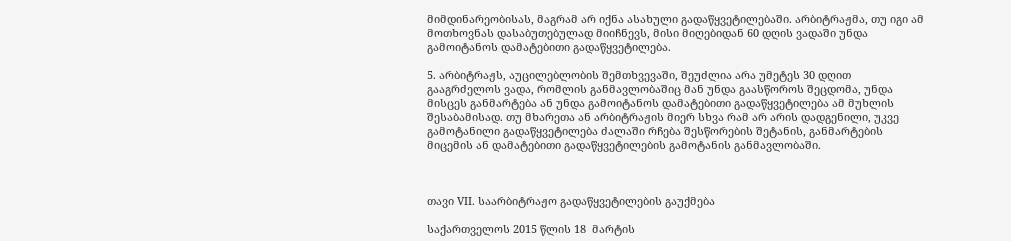მიმდინარეობისას, მაგრამ არ იქნა ასახული გადაწყვეტილებაში. არბიტრაჟმა, თუ იგი ამ მოთხოვნას დასაბუთებულად მიიჩნევს, მისი მიღებიდან 60 დღის ვადაში უნდა გამოიტანოს დამატებითი გადაწყვეტილება.

5. არბიტრაჟს, აუცილებლობის შემთხვევაში, შეუძლია არა უმეტეს 30 დღით გააგრძელოს ვადა, რომლის განმავლობაშიც მან უნდა გაასწოროს შეცდომა, უნდა მისცეს განმარტება ან უნდა გამოიტანოს დამატებითი გადაწყვეტილება ამ მუხლის შესაბამისად. თუ მხარეთა ან არბიტრაჟის მიერ სხვა რამ არ არის დადგენილი, უკვე გამოტანილი გადაწყვეტილება ძალაში რჩება შესწორების შეტანის, განმარტების მიცემის ან დამატებითი გადაწყვეტილების გამოტანის განმავლობაში.



თავი VII. საარბიტრაჟო გადაწყვეტილების გაუქმება

საქართველოს 2015 წლის 18  მარტის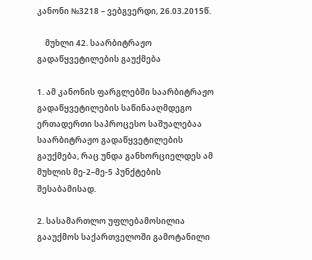კანონი №3218 – ვებგვერდი, 26.03.2015წ.

    მუხლი 42. საარბიტრაჟო გადაწყვეტილების გაუქმება

1. ამ კანონის ფარგლებში საარბიტრაჟო გადაწყვეტილების საწინააღმდეგო ერთადერთი საპროცესო საშუალებაა საარბიტრაჟო გადაწყვეტილების გაუქმება, რაც უნდა განხორციელდეს ამ მუხლის მე-2–მე-5 პუნქტების შესაბამისად.

2. სასამართლო უფლებამოსილია გააუქმოს საქართველოში გამოტანილი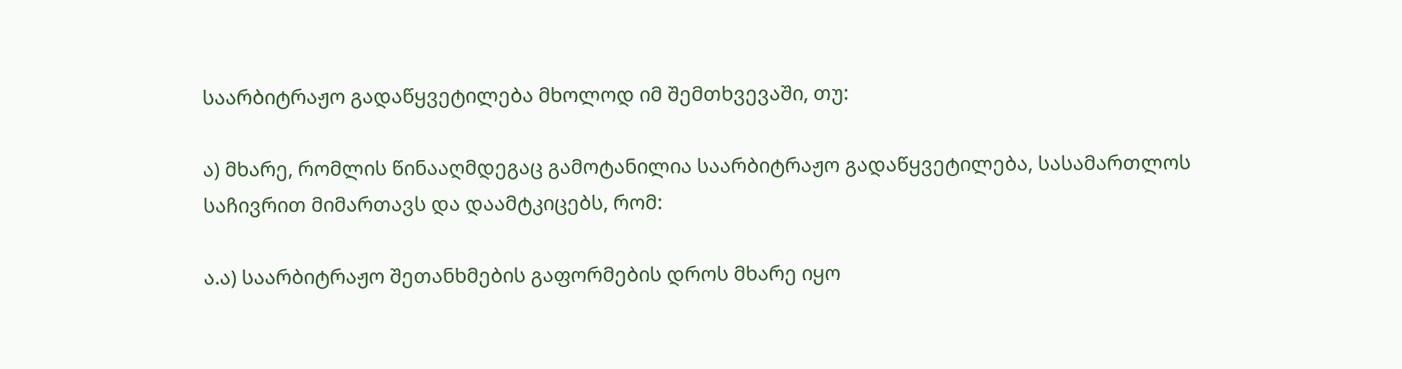საარბიტრაჟო გადაწყვეტილება მხოლოდ იმ შემთხვევაში, თუ:

ა) მხარე, რომლის წინააღმდეგაც გამოტანილია საარბიტრაჟო გადაწყვეტილება, სასამართლოს საჩივრით მიმართავს და დაამტკიცებს, რომ:

ა.ა) საარბიტრაჟო შეთანხმების გაფორმების დროს მხარე იყო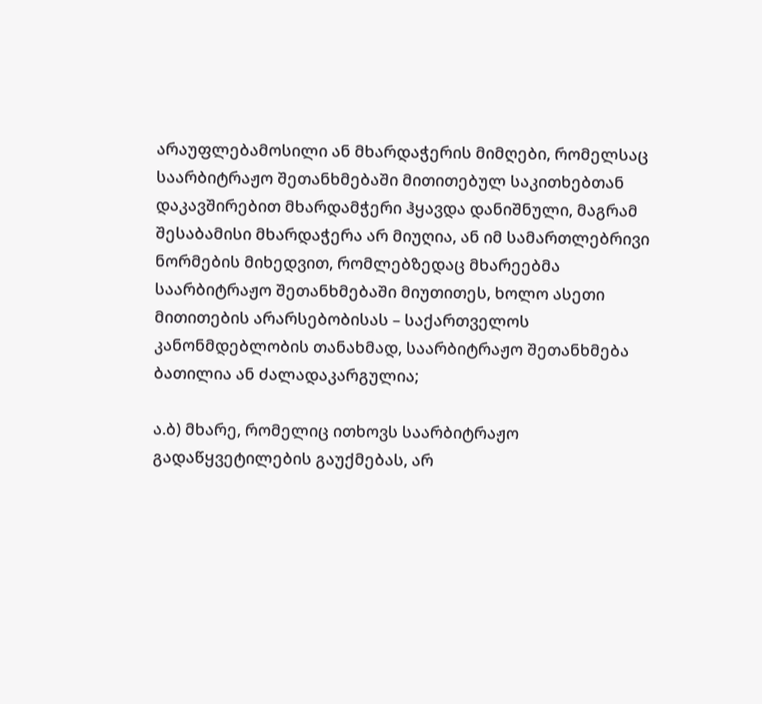არაუფლებამოსილი ან მხარდაჭერის მიმღები, რომელსაც საარბიტრაჟო შეთანხმებაში მითითებულ საკითხებთან დაკავშირებით მხარდამჭერი ჰყავდა დანიშნული, მაგრამ შესაბამისი მხარდაჭერა არ მიუღია, ან იმ სამართლებრივი ნორმების მიხედვით, რომლებზედაც მხარეებმა საარბიტრაჟო შეთანხმებაში მიუთითეს, ხოლო ასეთი მითითების არარსებობისას – საქართველოს კანონმდებლობის თანახმად, საარბიტრაჟო შეთანხმება ბათილია ან ძალადაკარგულია;

ა.ბ) მხარე, რომელიც ითხოვს საარბიტრაჟო გადაწყვეტილების გაუქმებას, არ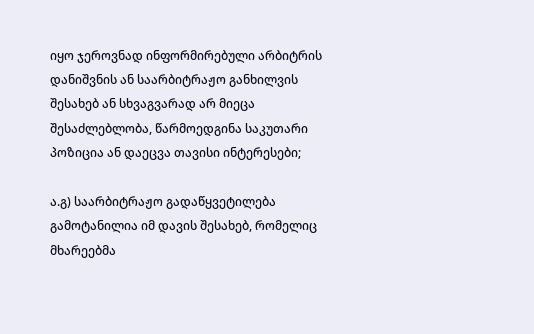იყო ჯეროვნად ინფორმირებული არბიტრის დანიშვნის ან საარბიტრაჟო განხილვის შესახებ ან სხვაგვარად არ მიეცა შესაძლებლობა, წარმოედგინა საკუთარი პოზიცია ან დაეცვა თავისი ინტერესები;

ა.გ) საარბიტრაჟო გადაწყვეტილება გამოტანილია იმ დავის შესახებ, რომელიც მხარეებმა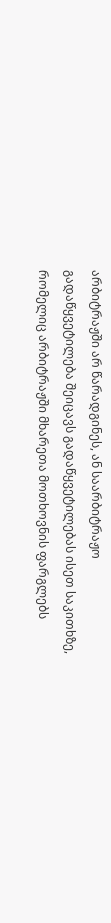არბიტრაჟში არ წარადგინეს, ან საარბიტრაჟო გადაწყვეტილება შეიცავს გადაწყვეტილებას ისეთ საკითხზე, რომელიც არბიტრაჟში მხარეთა მოთხოვნის ფარგლებს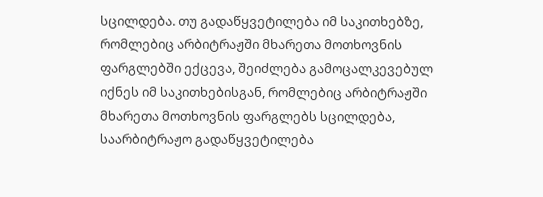სცილდება. თუ გადაწყვეტილება იმ საკითხებზე, რომლებიც არბიტრაჟში მხარეთა მოთხოვნის ფარგლებში ექცევა, შეიძლება გამოცალკევებულ იქნეს იმ საკითხებისგან, რომლებიც არბიტრაჟში მხარეთა მოთხოვნის ფარგლებს სცილდება, საარბიტრაჟო გადაწყვეტილება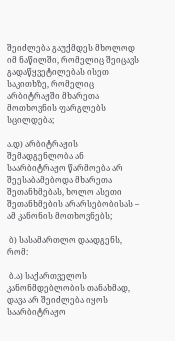შეიძლება გაუქმდეს მხოლოდ იმ ნაწილში, რომელიც შეიცავს გადაწყვეტილებას ისეთ საკითხზე, რომელიც არბიტრაჟში მხარეთა მოთხოვნის ფარგლებს სცილდება;

ა.დ) არბიტრაჟის შემადგენლობა ან საარბიტრაჟო წარმოება არ შეესაბამებოდა მხარეთა შეთანხმებას, ხოლო ასეთი შეთანხმების არარსებობისას – ამ კანონის მოთხოვნებს;

 ბ) სასამართლო დაადგენს, რომ:

 ბ.ა) საქართველოს კანონმდებლობის თანახმად, დავა არ შეიძლება იყოს საარბიტრაჟო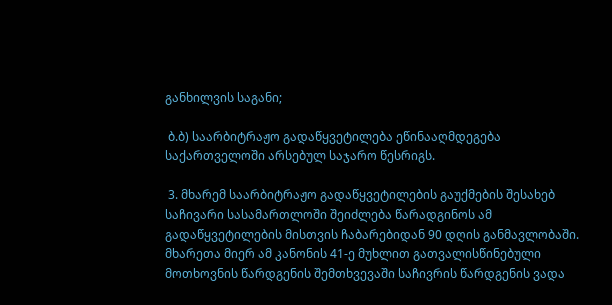განხილვის საგანი;

 ბ.ბ) საარბიტრაჟო გადაწყვეტილება ეწინააღმდეგება საქართველოში არსებულ საჯარო წესრიგს.

 3. მხარემ საარბიტრაჟო გადაწყვეტილების გაუქმების შესახებ საჩივარი სასამართლოში შეიძლება წარადგინოს ამ გადაწყვეტილების მისთვის ჩაბარებიდან 90 დღის განმავლობაში. მხარეთა მიერ ამ კანონის 41-ე მუხლით გათვალისწინებული მოთხოვნის წარდგენის შემთხვევაში საჩივრის წარდგენის ვადა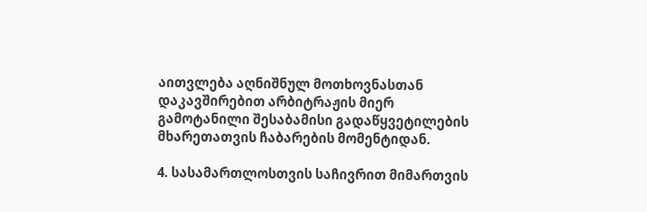აითვლება აღნიშნულ მოთხოვნასთან დაკავშირებით არბიტრაჟის მიერ გამოტანილი შესაბამისი გადაწყვეტილების მხარეთათვის ჩაბარების მომენტიდან.

4. სასამართლოსთვის საჩივრით მიმართვის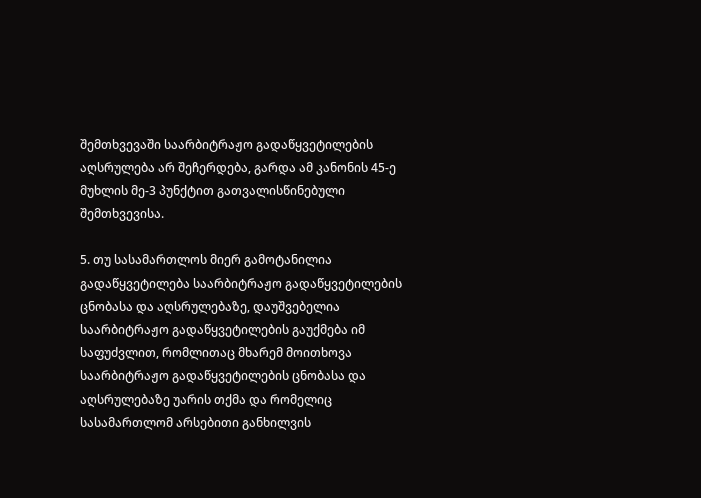შემთხვევაში საარბიტრაჟო გადაწყვეტილების აღსრულება არ შეჩერდება, გარდა ამ კანონის 45-ე მუხლის მე-3 პუნქტით გათვალისწინებული შემთხვევისა.

5. თუ სასამართლოს მიერ გამოტანილია გადაწყვეტილება საარბიტრაჟო გადაწყვეტილების ცნობასა და აღსრულებაზე, დაუშვებელია საარბიტრაჟო გადაწყვეტილების გაუქმება იმ საფუძვლით, რომლითაც მხარემ მოითხოვა საარბიტრაჟო გადაწყვეტილების ცნობასა და აღსრულებაზე უარის თქმა და რომელიც სასამართლომ არსებითი განხილვის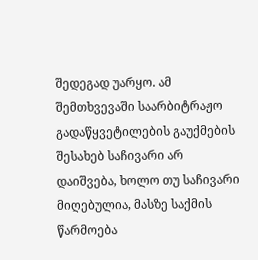შედეგად უარყო. ამ შემთხვევაში საარბიტრაჟო გადაწყვეტილების გაუქმების შესახებ საჩივარი არ დაიშვება, ხოლო თუ საჩივარი მიღებულია, მასზე საქმის წარმოება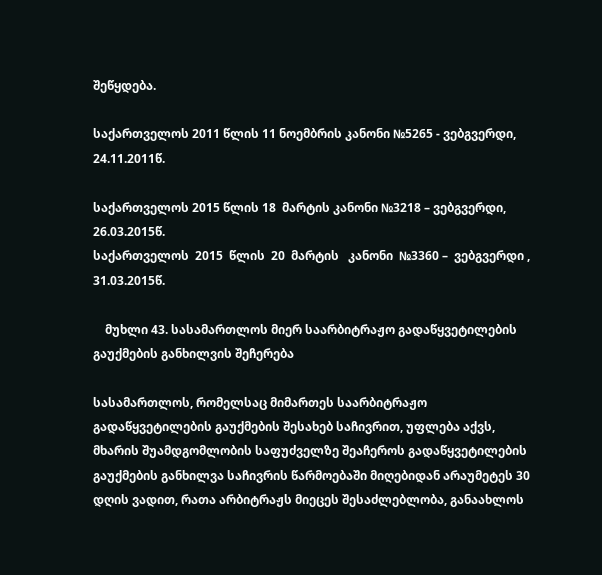შეწყდება.

საქართველოს 2011 წლის 11 ნოემბრის კანონი №5265 - ვებგვერდი, 24.11.2011წ.

საქართველოს 2015 წლის 18  მარტის კანონი №3218 – ვებგვერდი, 26.03.2015წ.
საქართველოს  2015  წლის  20  მარტის   კანონი  №3360 –  ვებგვერდი , 31.03.2015წ.

    მუხლი 43. სასამართლოს მიერ საარბიტრაჟო გადაწყვეტილების გაუქმების განხილვის შეჩერება

სასამართლოს, რომელსაც მიმართეს საარბიტრაჟო გადაწყვეტილების გაუქმების შესახებ საჩივრით, უფლება აქვს, მხარის შუამდგომლობის საფუძველზე შეაჩეროს გადაწყვეტილების გაუქმების განხილვა საჩივრის წარმოებაში მიღებიდან არაუმეტეს 30 დღის ვადით, რათა არბიტრაჟს მიეცეს შესაძლებლობა, განაახლოს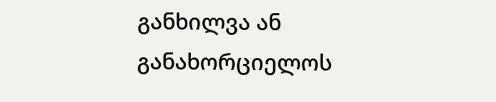განხილვა ან განახორციელოს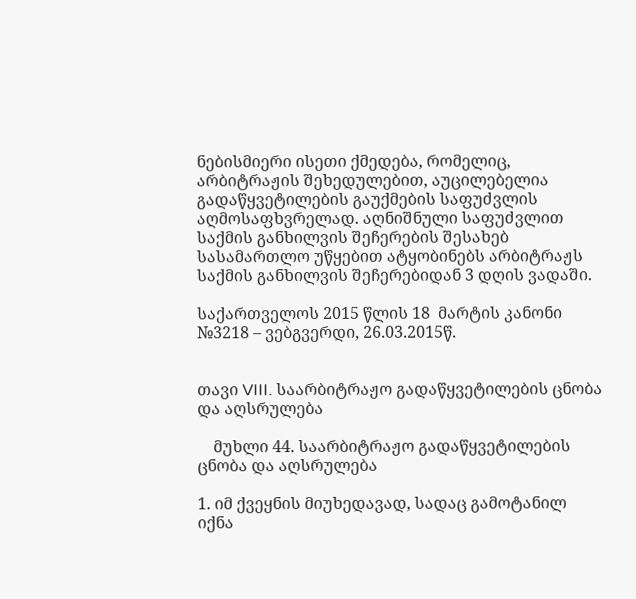ნებისმიერი ისეთი ქმედება, რომელიც, არბიტრაჟის შეხედულებით, აუცილებელია გადაწყვეტილების გაუქმების საფუძვლის აღმოსაფხვრელად. აღნიშნული საფუძვლით საქმის განხილვის შეჩერების შესახებ სასამართლო უწყებით ატყობინებს არბიტრაჟს საქმის განხილვის შეჩერებიდან 3 დღის ვადაში.

საქართველოს 2015 წლის 18  მარტის კანონი №3218 – ვებგვერდი, 26.03.2015წ.


თავი VIII. საარბიტრაჟო გადაწყვეტილების ცნობა და აღსრულება

    მუხლი 44. საარბიტრაჟო გადაწყვეტილების ცნობა და აღსრულება

1. იმ ქვეყნის მიუხედავად, სადაც გამოტანილ იქნა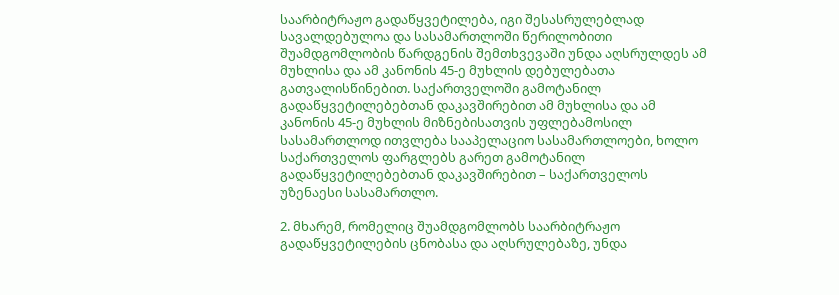საარბიტრაჟო გადაწყვეტილება, იგი შესასრულებლად სავალდებულოა და სასამართლოში წერილობითი შუამდგომლობის წარდგენის შემთხვევაში უნდა აღსრულდეს ამ მუხლისა და ამ კანონის 45-ე მუხლის დებულებათა გათვალისწინებით. საქართველოში გამოტანილ გადაწყვეტილებებთან დაკავშირებით ამ მუხლისა და ამ კანონის 45-ე მუხლის მიზნებისათვის უფლებამოსილ სასამართლოდ ითვლება სააპელაციო სასამართლოები, ხოლო საქართველოს ფარგლებს გარეთ გამოტანილ გადაწყვეტილებებთან დაკავშირებით – საქართველოს უზენაესი სასამართლო.

2. მხარემ, რომელიც შუამდგომლობს საარბიტრაჟო გადაწყვეტილების ცნობასა და აღსრულებაზე, უნდა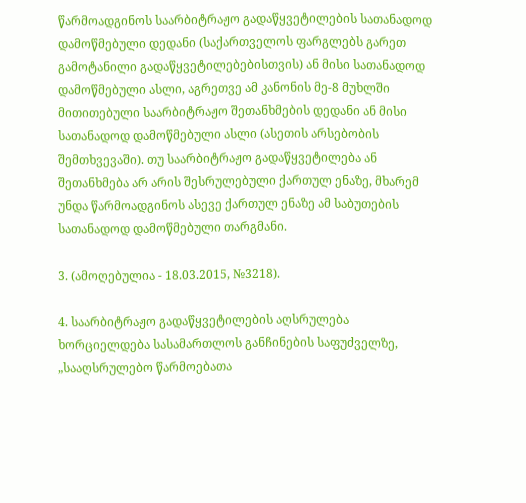წარმოადგინოს საარბიტრაჟო გადაწყვეტილების სათანადოდ დამოწმებული დედანი (საქართველოს ფარგლებს გარეთ გამოტანილი გადაწყვეტილებებისთვის) ან მისი სათანადოდ დამოწმებული ასლი, აგრეთვე ამ კანონის მე-8 მუხლში მითითებული საარბიტრაჟო შეთანხმების დედანი ან მისი სათანადოდ დამოწმებული ასლი (ასეთის არსებობის შემთხვევაში). თუ საარბიტრაჟო გადაწყვეტილება ან შეთანხმება არ არის შესრულებული ქართულ ენაზე, მხარემ უნდა წარმოადგინოს ასევე ქართულ ენაზე ამ საბუთების სათანადოდ დამოწმებული თარგმანი.

3. (ამოღებულია - 18.03.2015, №3218).

4. საარბიტრაჟო გადაწყვეტილების აღსრულება ხორციელდება სასამართლოს განჩინების საფუძველზე, „სააღსრულებო წარმოებათა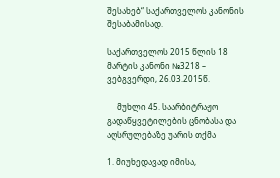შესახებ“ საქართველოს კანონის შესაბამისად.

საქართველოს 2015 წლის 18  მარტის კანონი №3218 – ვებგვერდი, 26.03.2015წ.

     მუხლი 45. საარბიტრაჟო გადაწყვეტილების ცნობასა და აღსრულებაზე უარის თქმა

1. მიუხედავად იმისა,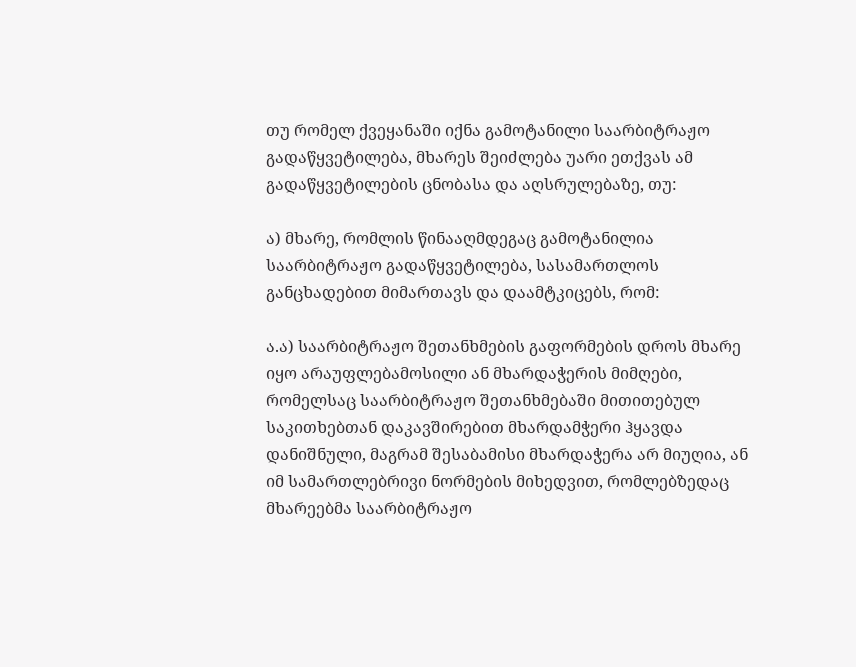თუ რომელ ქვეყანაში იქნა გამოტანილი საარბიტრაჟო გადაწყვეტილება, მხარეს შეიძლება უარი ეთქვას ამ გადაწყვეტილების ცნობასა და აღსრულებაზე, თუ:

ა) მხარე, რომლის წინააღმდეგაც გამოტანილია საარბიტრაჟო გადაწყვეტილება, სასამართლოს განცხადებით მიმართავს და დაამტკიცებს, რომ:

ა.ა) საარბიტრაჟო შეთანხმების გაფორმების დროს მხარე იყო არაუფლებამოსილი ან მხარდაჭერის მიმღები, რომელსაც საარბიტრაჟო შეთანხმებაში მითითებულ საკითხებთან დაკავშირებით მხარდამჭერი ჰყავდა დანიშნული, მაგრამ შესაბამისი მხარდაჭერა არ მიუღია, ან იმ სამართლებრივი ნორმების მიხედვით, რომლებზედაც მხარეებმა საარბიტრაჟო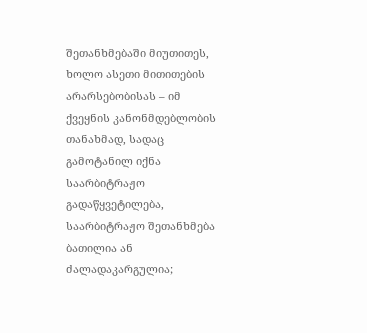შეთანხმებაში მიუთითეს, ხოლო ასეთი მითითების არარსებობისას – იმ ქვეყნის კანონმდებლობის თანახმად, სადაც გამოტანილ იქნა საარბიტრაჟო გადაწყვეტილება, საარბიტრაჟო შეთანხმება ბათილია ან ძალადაკარგულია;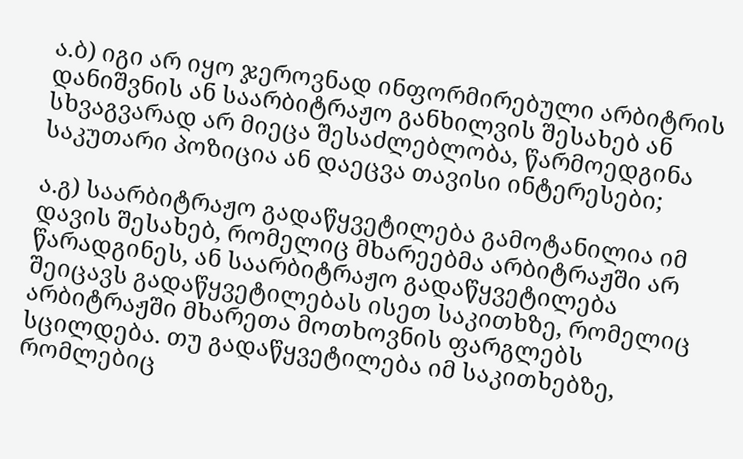ა.ბ) იგი არ იყო ჯეროვნად ინფორმირებული არბიტრის დანიშვნის ან საარბიტრაჟო განხილვის შესახებ ან სხვაგვარად არ მიეცა შესაძლებლობა, წარმოედგინა საკუთარი პოზიცია ან დაეცვა თავისი ინტერესები;

ა.გ) საარბიტრაჟო გადაწყვეტილება გამოტანილია იმ დავის შესახებ, რომელიც მხარეებმა არბიტრაჟში არ წარადგინეს, ან საარბიტრაჟო გადაწყვეტილება შეიცავს გადაწყვეტილებას ისეთ საკითხზე, რომელიც არბიტრაჟში მხარეთა მოთხოვნის ფარგლებს სცილდება. თუ გადაწყვეტილება იმ საკითხებზე, რომლებიც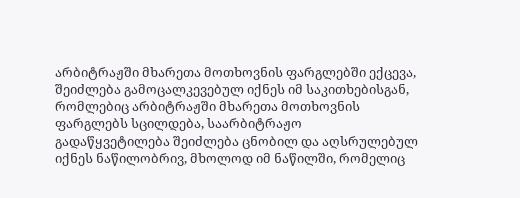არბიტრაჟში მხარეთა მოთხოვნის ფარგლებში ექცევა, შეიძლება გამოცალკევებულ იქნეს იმ საკითხებისგან, რომლებიც არბიტრაჟში მხარეთა მოთხოვნის ფარგლებს სცილდება, საარბიტრაჟო გადაწყვეტილება შეიძლება ცნობილ და აღსრულებულ იქნეს ნაწილობრივ, მხოლოდ იმ ნაწილში, რომელიც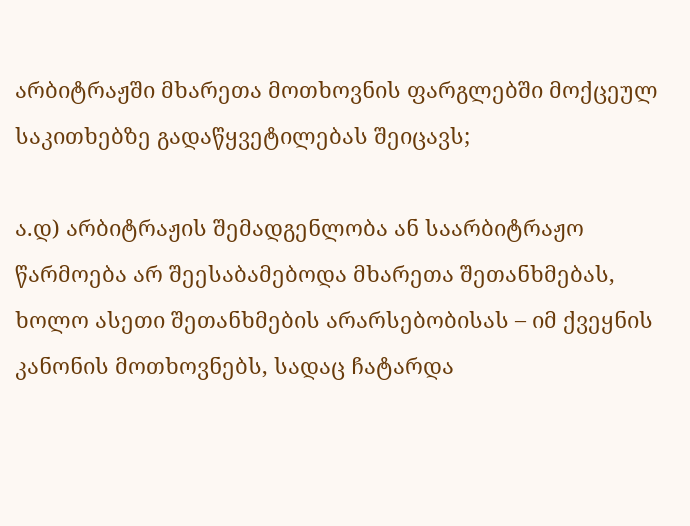არბიტრაჟში მხარეთა მოთხოვნის ფარგლებში მოქცეულ საკითხებზე გადაწყვეტილებას შეიცავს;

ა.დ) არბიტრაჟის შემადგენლობა ან საარბიტრაჟო წარმოება არ შეესაბამებოდა მხარეთა შეთანხმებას, ხოლო ასეთი შეთანხმების არარსებობისას – იმ ქვეყნის კანონის მოთხოვნებს, სადაც ჩატარდა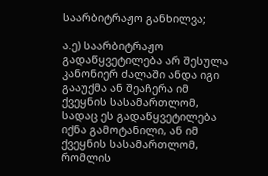საარბიტრაჟო განხილვა;

ა.ე) საარბიტრაჟო გადაწყვეტილება არ შესულა კანონიერ ძალაში ანდა იგი გააუქმა ან შეაჩერა იმ ქვეყნის სასამართლომ, სადაც ეს გადაწყვეტილება იქნა გამოტანილი, ან იმ ქვეყნის სასამართლომ, რომლის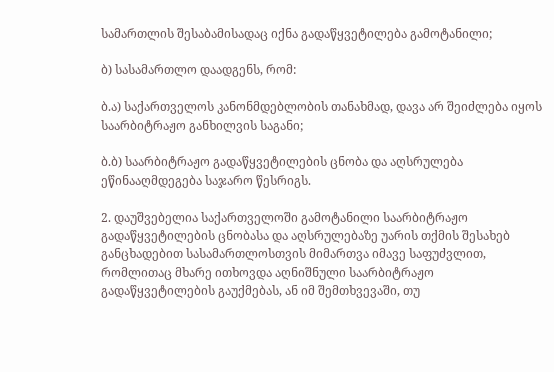სამართლის შესაბამისადაც იქნა გადაწყვეტილება გამოტანილი;

ბ) სასამართლო დაადგენს, რომ:

ბ.ა) საქართველოს კანონმდებლობის თანახმად, დავა არ შეიძლება იყოს საარბიტრაჟო განხილვის საგანი;

ბ.ბ) საარბიტრაჟო გადაწყვეტილების ცნობა და აღსრულება ეწინააღმდეგება საჯარო წესრიგს.

2. დაუშვებელია საქართველოში გამოტანილი საარბიტრაჟო გადაწყვეტილების ცნობასა და აღსრულებაზე უარის თქმის შესახებ განცხადებით სასამართლოსთვის მიმართვა იმავე საფუძვლით, რომლითაც მხარე ითხოვდა აღნიშნული საარბიტრაჟო გადაწყვეტილების გაუქმებას, ან იმ შემთხვევაში, თუ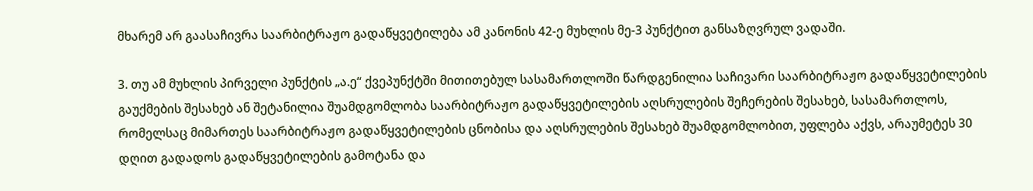მხარემ არ გაასაჩივრა საარბიტრაჟო გადაწყვეტილება ამ კანონის 42-ე მუხლის მე-3 პუნქტით განსაზღვრულ ვადაში.

3. თუ ამ მუხლის პირველი პუნქტის „ა.ე“ ქვეპუნქტში მითითებულ სასამართლოში წარდგენილია საჩივარი საარბიტრაჟო გადაწყვეტილების გაუქმების შესახებ ან შეტანილია შუამდგომლობა საარბიტრაჟო გადაწყვეტილების აღსრულების შეჩერების შესახებ, სასამართლოს, რომელსაც მიმართეს საარბიტრაჟო გადაწყვეტილების ცნობისა და აღსრულების შესახებ შუამდგომლობით, უფლება აქვს, არაუმეტეს 30 დღით გადადოს გადაწყვეტილების გამოტანა და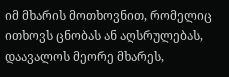იმ მხარის მოთხოვნით, რომელიც ითხოვს ცნობას ან აღსრულებას, დაავალოს მეორე მხარეს,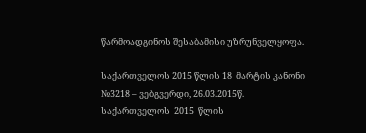წარმოადგინოს შესაბამისი უზრუნველყოფა.

საქართველოს 2015 წლის 18  მარტის კანონი №3218 – ვებგვერდი, 26.03.2015წ.
საქართველოს  2015  წლის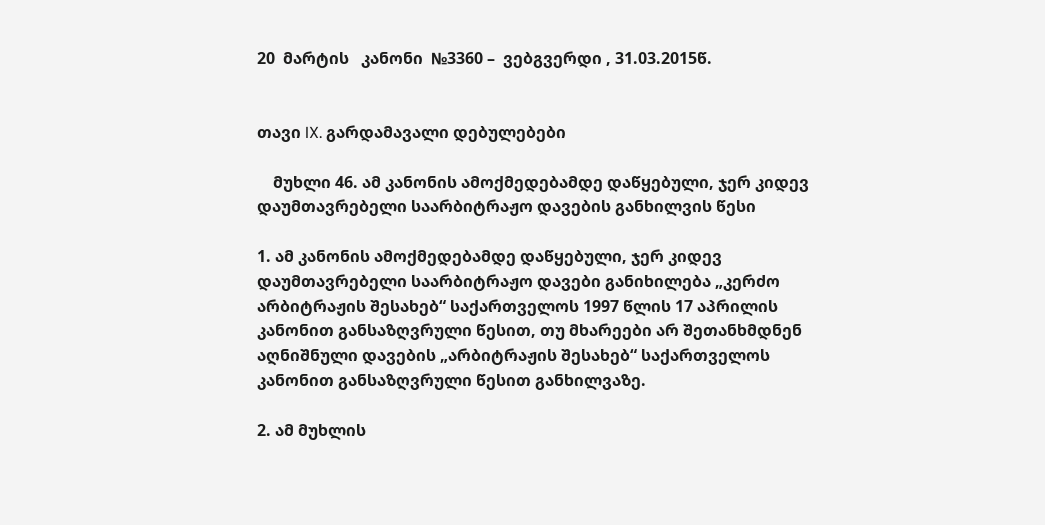20  მარტის   კანონი  №3360 –  ვებგვერდი , 31.03.2015წ.


თავი IX. გარდამავალი დებულებები

    მუხლი 46. ამ კანონის ამოქმედებამდე დაწყებული, ჯერ კიდევ დაუმთავრებელი საარბიტრაჟო დავების განხილვის წესი

1. ამ კანონის ამოქმედებამდე დაწყებული, ჯერ კიდევ დაუმთავრებელი საარბიტრაჟო დავები განიხილება „კერძო არბიტრაჟის შესახებ“ საქართველოს 1997 წლის 17 აპრილის კანონით განსაზღვრული წესით, თუ მხარეები არ შეთანხმდნენ აღნიშნული დავების „არბიტრაჟის შესახებ“ საქართველოს კანონით განსაზღვრული წესით განხილვაზე.

2. ამ მუხლის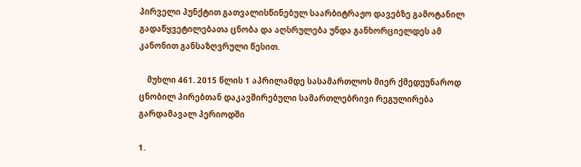პირველი პუნქტით გათვალისწინებულ საარბიტრაჟო დავებზე გამოტანილ გადაწყვეტილებათა ცნობა და აღსრულება უნდა განხორციელდეს ამ კანონით განსაზღვრული წესით.

    მუხლი 461. 2015 წლის 1 აპრილამდე სასამართლოს მიერ ქმედუუნაროდ ცნობილ პირებთან დაკავშირებული სამართლებრივი რეგულირება გარდამავალ პერიოდში

1.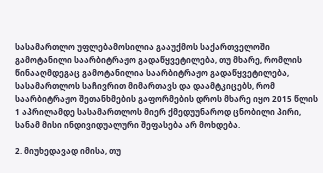სასამართლო უფლებამოსილია გააუქმოს საქართველოში გამოტანილი საარბიტრაჟო გადაწყვეტილება, თუ მხარე, რომლის წინააღმდეგაც გამოტანილია საარბიტრაჟო გადაწყვეტილება, სასამართლოს საჩივრით მიმართავს და დაამტკიცებს, რომ საარბიტრაჟო შეთანხმების გაფორმების დროს მხარე იყო 2015 წლის 1 აპრილამდე სასამართლოს მიერ ქმედუუნაროდ ცნობილი პირი, სანამ მისი ინდივიდუალური შეფასება არ მოხდება.

2. მიუხედავად იმისა, თუ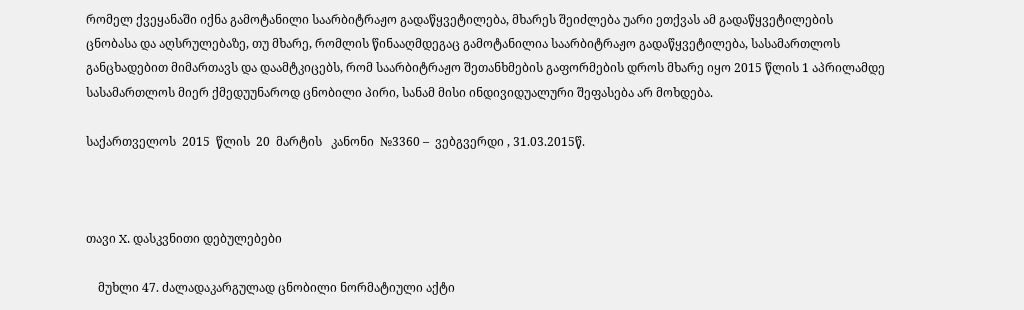რომელ ქვეყანაში იქნა გამოტანილი საარბიტრაჟო გადაწყვეტილება, მხარეს შეიძლება უარი ეთქვას ამ გადაწყვეტილების ცნობასა და აღსრულებაზე, თუ მხარე, რომლის წინააღმდეგაც გამოტანილია საარბიტრაჟო გადაწყვეტილება, სასამართლოს განცხადებით მიმართავს და დაამტკიცებს, რომ საარბიტრაჟო შეთანხმების გაფორმების დროს მხარე იყო 2015 წლის 1 აპრილამდე სასამართლოს მიერ ქმედუუნაროდ ცნობილი პირი, სანამ მისი ინდივიდუალური შეფასება არ მოხდება.

საქართველოს  2015  წლის  20  მარტის   კანონი  №3360 –  ვებგვერდი , 31.03.2015წ.



თავი X. დასკვნითი დებულებები

    მუხლი 47. ძალადაკარგულად ცნობილი ნორმატიული აქტი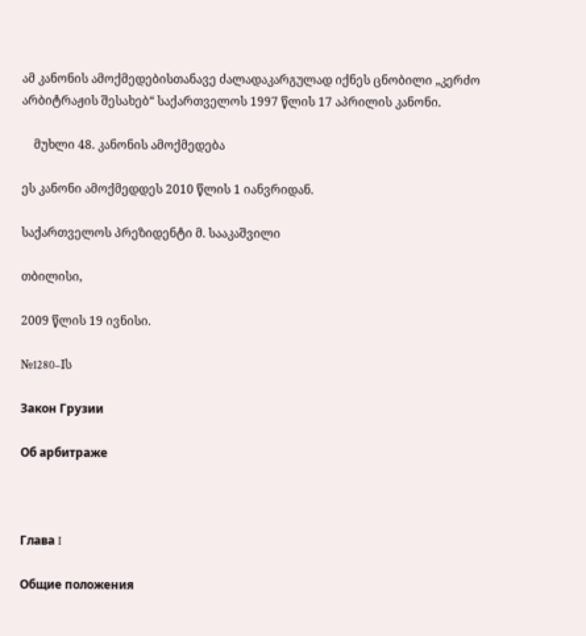ამ კანონის ამოქმედებისთანავე ძალადაკარგულად იქნეს ცნობილი „კერძო არბიტრაჟის შესახებ“ საქართველოს 1997 წლის 17 აპრილის კანონი.

    მუხლი 48. კანონის ამოქმედება

ეს კანონი ამოქმედდეს 2010 წლის 1 იანვრიდან.

საქართველოს პრეზიდენტი მ. სააკაშვილი

თბილისი,

2009 წლის 19 ივნისი.

№1280–Iს

Закон Грузии

Об арбитраже



Глава I

Общие положения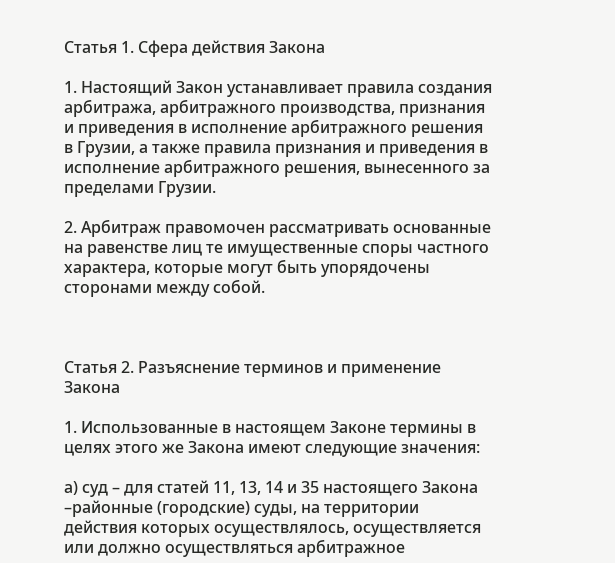Статья 1. Сфера действия Закона

1. Настоящий Закон устанавливает правила создания арбитража, арбитражного производства, признания и приведения в исполнение арбитражного решения в Грузии, а также правила признания и приведения в исполнение арбитражного решения, вынесенного за пределами Грузии.

2. Арбитраж правомочен рассматривать основанные на равенстве лиц те имущественные споры частного характера, которые могут быть упорядочены сторонами между собой.



Статья 2. Разъяснение терминов и применение Закона

1. Использованные в настоящем Законе термины в целях этого же Закона имеют следующие значения:

а) суд – для статей 11, 13, 14 и 35 настоящего Закона –районные (городские) суды, на территории действия которых осуществлялось, осуществляется или должно осуществляться арбитражное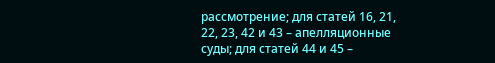рассмотрение; для статей 16, 21, 22, 23, 42 и 43 – апелляционные суды; для статей 44 и 45 –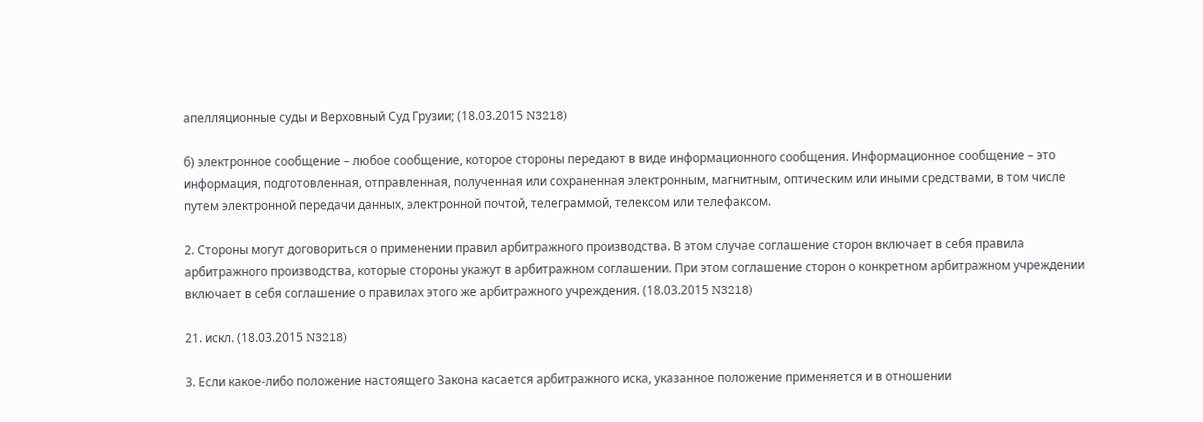апелляционные суды и Верховный Суд Грузии; (18.03.2015 N3218)

б) электронное сообщение – любое сообщение, которое стороны передают в виде информационного сообщения. Информационное сообщение – это информация, подготовленная, отправленная, полученная или сохраненная электронным, магнитным, оптическим или иными средствами, в том числе путем электронной передачи данных, электронной почтой, телеграммой, телексом или телефаксом.

2. Стороны могут договориться о применении правил арбитражного производства. В этом случае соглашение сторон включает в себя правила арбитражного производства, которые стороны укажут в арбитражном соглашении. При этом соглашение сторон о конкретном арбитражном учреждении включает в себя соглашение о правилах этого же арбитражного учреждения. (18.03.2015 N3218)

21. искл. (18.03.2015 N3218)

3. Если какое-либо положение настоящего Закона касается арбитражного иска, указанное положение применяется и в отношении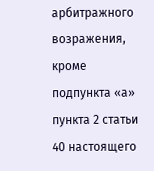арбитражного возражения, кроме подпункта «а» пункта 2 статьи 40 настоящего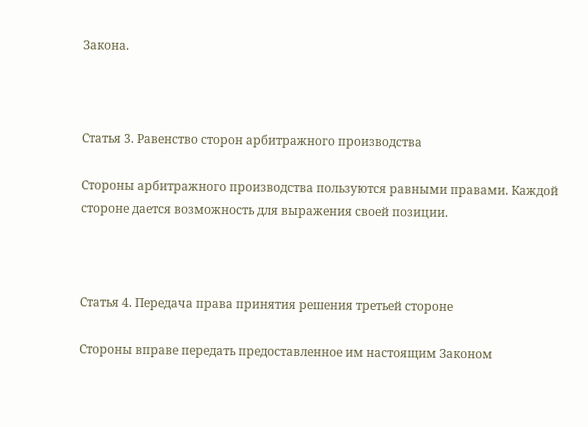Закона.



Статья 3. Равенство сторон арбитражного производства

Стороны арбитражного производства пользуются равными правами. Каждой стороне дается возможность для выражения своей позиции.



Статья 4. Передача права принятия решения третьей стороне

Стороны вправе передать предоставленное им настоящим Законом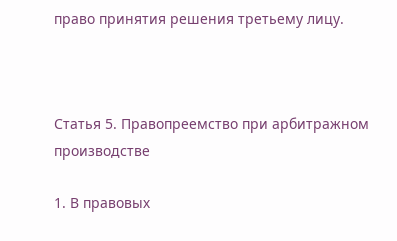право принятия решения третьему лицу.



Статья 5. Правопреемство при арбитражном производстве

1. В правовых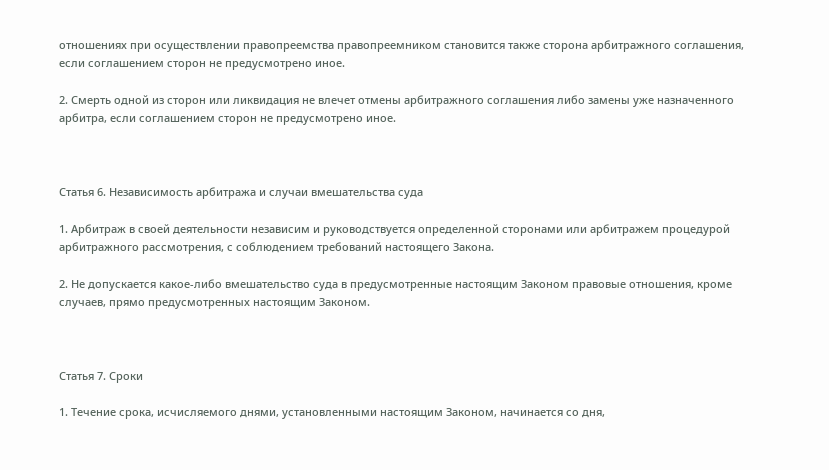отношениях при осуществлении правопреемства правопреемником становится также сторона арбитражного соглашения, если соглашением сторон не предусмотрено иное.

2. Смерть одной из сторон или ликвидация не влечет отмены арбитражного соглашения либо замены уже назначенного арбитра, если соглашением сторон не предусмотрено иное.



Статья 6. Независимость арбитража и случаи вмешательства суда

1. Арбитраж в своей деятельности независим и руководствуется определенной сторонами или арбитражем процедурой арбитражного рассмотрения, с соблюдением требований настоящего Закона.

2. Не допускается какое-либо вмешательство суда в предусмотренные настоящим Законом правовые отношения, кроме случаев, прямо предусмотренных настоящим Законом.



Статья 7. Сроки

1. Течение срока, исчисляемого днями, установленными настоящим Законом, начинается со дня,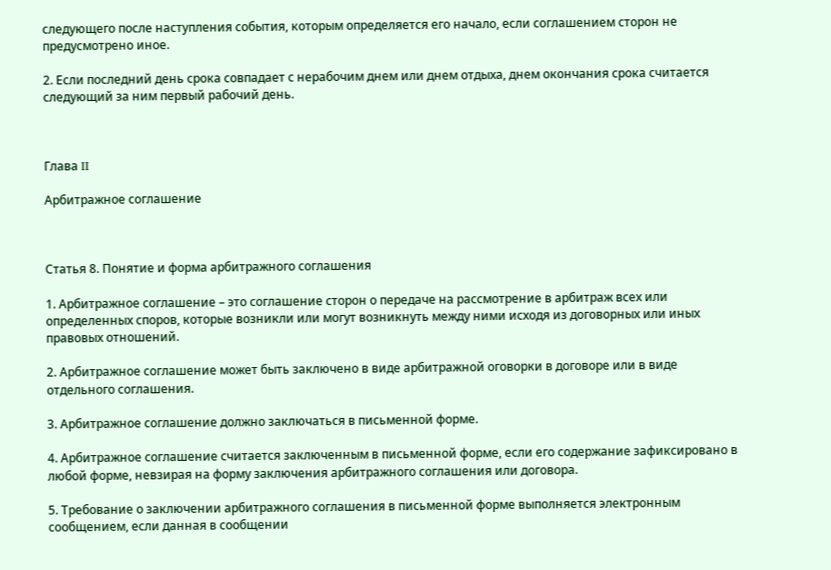следующего после наступления события, которым определяется его начало, если соглашением сторон не предусмотрено иное.

2. Если последний день срока совпадает с нерабочим днем или днем отдыха, днем окончания срока считается следующий за ним первый рабочий день.



Глава II

Арбитражное соглашение



Статья 8. Понятие и форма арбитражного соглашения

1. Арбитражное соглашение – это соглашение сторон о передаче на рассмотрение в арбитраж всех или определенных споров, которые возникли или могут возникнуть между ними исходя из договорных или иных правовых отношений.

2. Арбитражное соглашение может быть заключено в виде арбитражной оговорки в договоре или в виде отдельного соглашения.

3. Арбитражное соглашение должно заключаться в письменной форме.

4. Арбитражное соглашение считается заключенным в письменной форме, если его содержание зафиксировано в любой форме, невзирая на форму заключения арбитражного соглашения или договора.

5. Требование о заключении арбитражного соглашения в письменной форме выполняется электронным сообщением, если данная в сообщении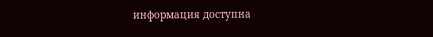информация доступна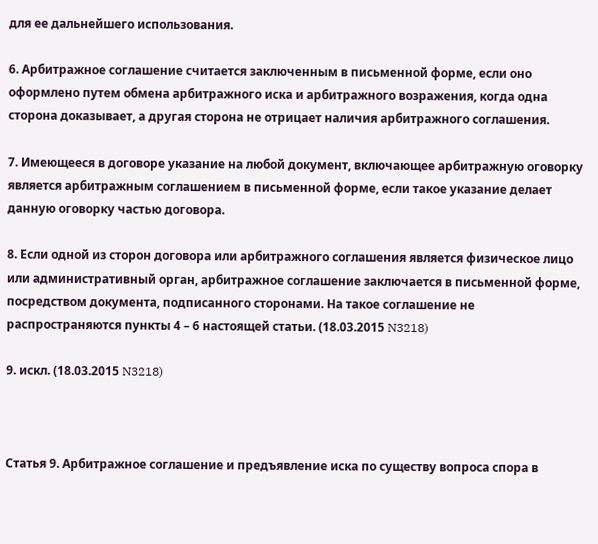для ее дальнейшего использования.

6. Арбитражное соглашение считается заключенным в письменной форме, если оно оформлено путем обмена арбитражного иска и арбитражного возражения, когда одна сторона доказывает, а другая сторона не отрицает наличия арбитражного соглашения.

7. Имеющееся в договоре указание на любой документ, включающее арбитражную оговорку является арбитражным соглашением в письменной форме, если такое указание делает данную оговорку частью договора.

8. Если одной из сторон договора или арбитражного соглашения является физическое лицо или административный орган, арбитражное соглашение заключается в письменной форме, посредством документа, подписанного сторонами. На такое соглашение не распространяются пункты 4 – 6 настоящей статьи. (18.03.2015 N3218)

9. искл. (18.03.2015 N3218)



Статья 9. Арбитражное соглашение и предъявление иска по существу вопроса спора в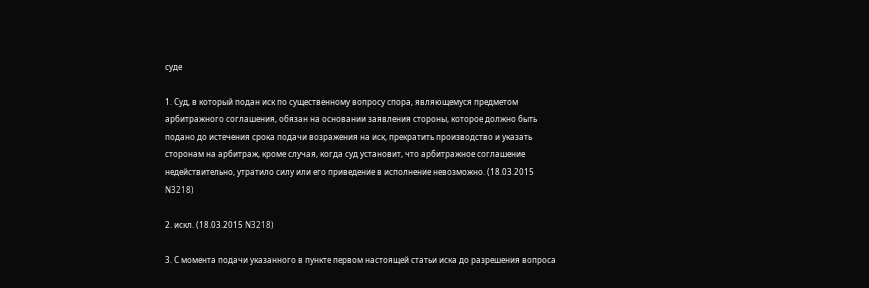суде

1. Суд, в который подан иск по существенному вопросу спора, являющемуся предметом арбитражного соглашения, обязан на основании заявления стороны, которое должно быть подано до истечения срока подачи возражения на иск, прекратить производство и указать сторонам на арбитраж, кроме случая, когда суд установит, что арбитражное соглашение недействительно, утратило силу или его приведение в исполнение невозможно. (18.03.2015 N3218)

2. искл. (18.03.2015 N3218)

3. С момента подачи указанного в пункте первом настоящей статьи иска до разрешения вопроса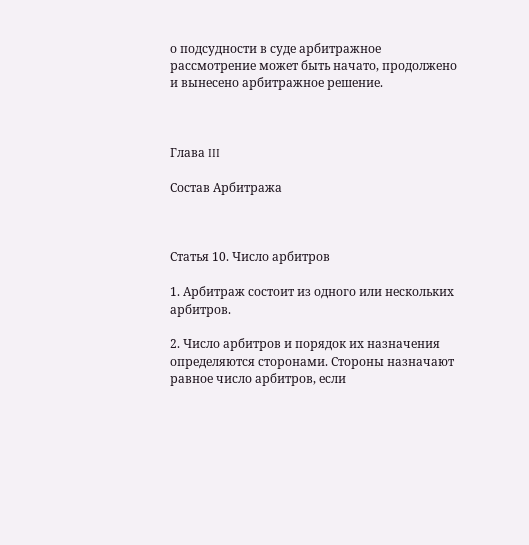о подсудности в суде арбитражное рассмотрение может быть начато, продолжено и вынесено арбитражное решение.



Глава III

Состав Арбитража



Статья 10. Число арбитров

1. Арбитраж состоит из одного или нескольких арбитров.

2. Число арбитров и порядок их назначения определяются сторонами. Стороны назначают равное число арбитров, если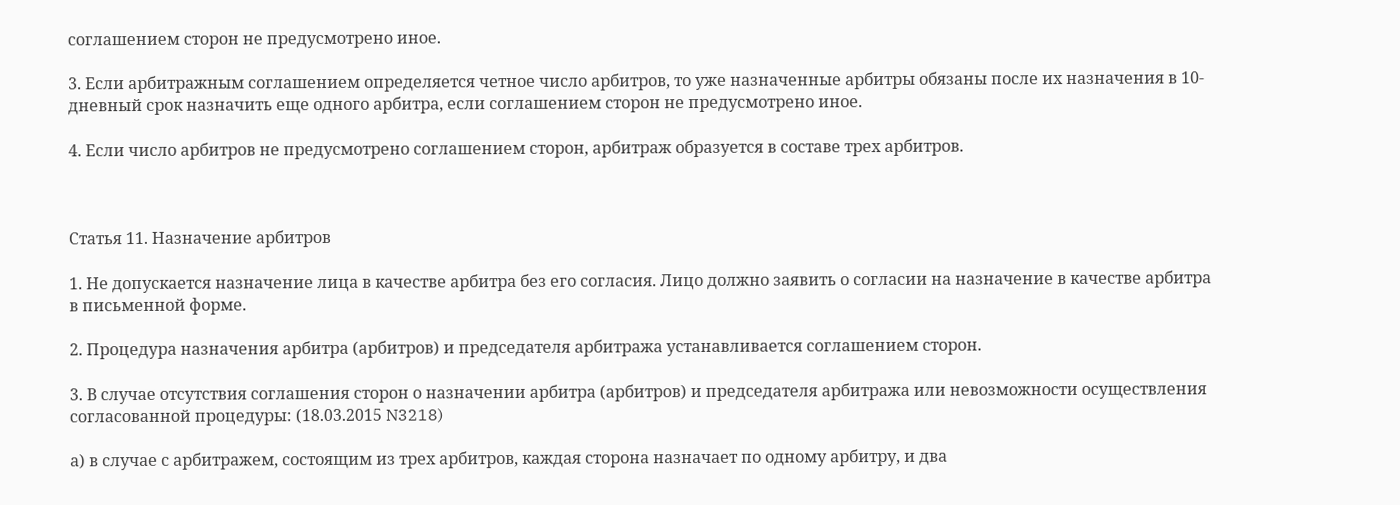соглашением сторон не предусмотрено иное.

3. Если арбитражным соглашением определяется четное число арбитров, то уже назначенные арбитры обязаны после их назначения в 10-дневный срок назначить еще одного арбитра, если соглашением сторон не предусмотрено иное.

4. Если число арбитров не предусмотрено соглашением сторон, арбитраж образуется в составе трех арбитров.



Статья 11. Назначение арбитров

1. Не допускается назначение лица в качестве арбитра без его согласия. Лицо должно заявить о согласии на назначение в качестве арбитра в письменной форме.

2. Процедура назначения арбитра (арбитров) и председателя арбитража устанавливается соглашением сторон.

3. В случае отсутствия соглашения сторон о назначении арбитра (арбитров) и председателя арбитража или невозможности осуществления согласованной процедуры: (18.03.2015 N3218)

а) в случае с арбитражем, состоящим из трех арбитров, каждая сторона назначает по одному арбитру, и два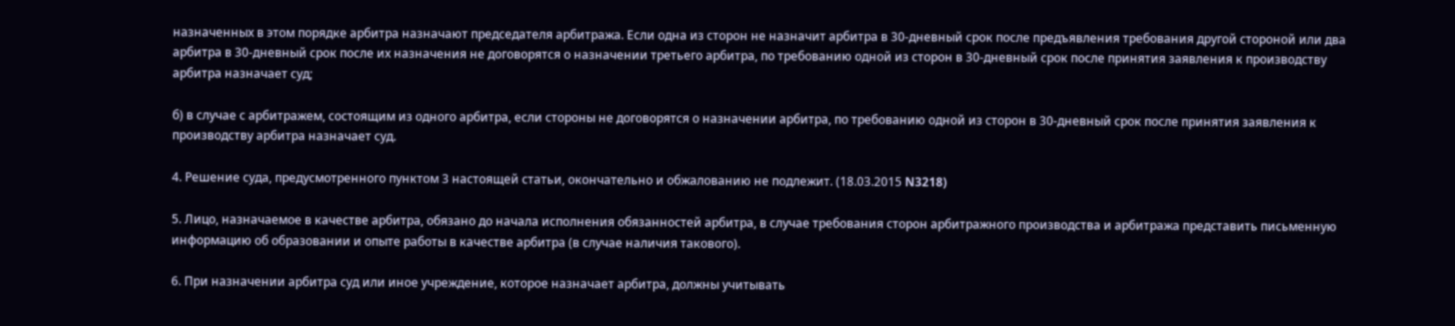назначенных в этом порядке арбитра назначают председателя арбитража. Если одна из сторон не назначит арбитра в 30-дневный срок после предъявления требования другой стороной или два арбитра в 30-дневный срок после их назначения не договорятся о назначении третьего арбитра, по требованию одной из сторон в 30-дневный срок после принятия заявления к производству арбитра назначает суд;

б) в случае с арбитражем, состоящим из одного арбитра, если стороны не договорятся о назначении арбитра, по требованию одной из сторон в 30-дневный срок после принятия заявления к производству арбитра назначает суд.

4. Решение суда, предусмотренного пунктом 3 настоящей статьи, окончательно и обжалованию не подлежит. (18.03.2015 N3218)

5. Лицо, назначаемое в качестве арбитра, обязано до начала исполнения обязанностей арбитра, в случае требования сторон арбитражного производства и арбитража представить письменную информацию об образовании и опыте работы в качестве арбитра (в случае наличия такового).

6. При назначении арбитра суд или иное учреждение, которое назначает арбитра, должны учитывать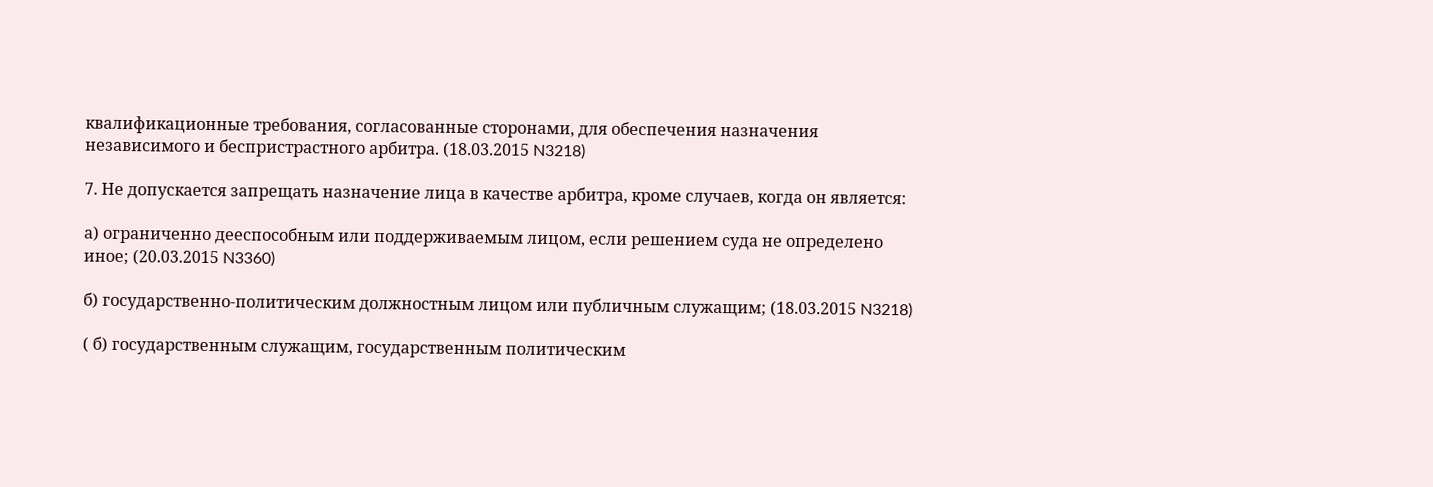квалификационные требования, согласованные сторонами, для обеспечения назначения независимого и беспристрастного арбитра. (18.03.2015 N3218)

7. Не допускается запрещать назначение лица в качестве арбитра, кроме случаев, когда он является:

а) ограниченно дееспособным или поддерживаемым лицом, если решением суда не определено иное; (20.03.2015 N3360)

б) государственно-политическим должностным лицом или публичным служащим; (18.03.2015 N3218)

( б) государственным служащим, государственным политическим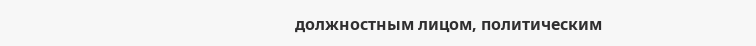должностным лицом, политическим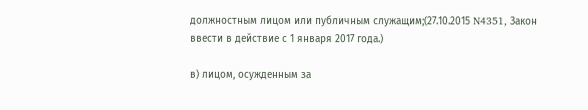должностным лицом или публичным служащим;(27.10.2015 N4351, Закон ввести в действие с 1 января 2017 года.)

в) лицом, осужденным за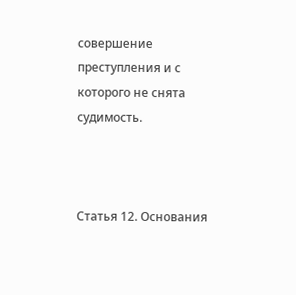совершение преступления и с которого не снята судимость.



Статья 12. Основания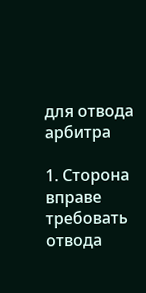для отвода арбитра

1. Сторона вправе требовать отвода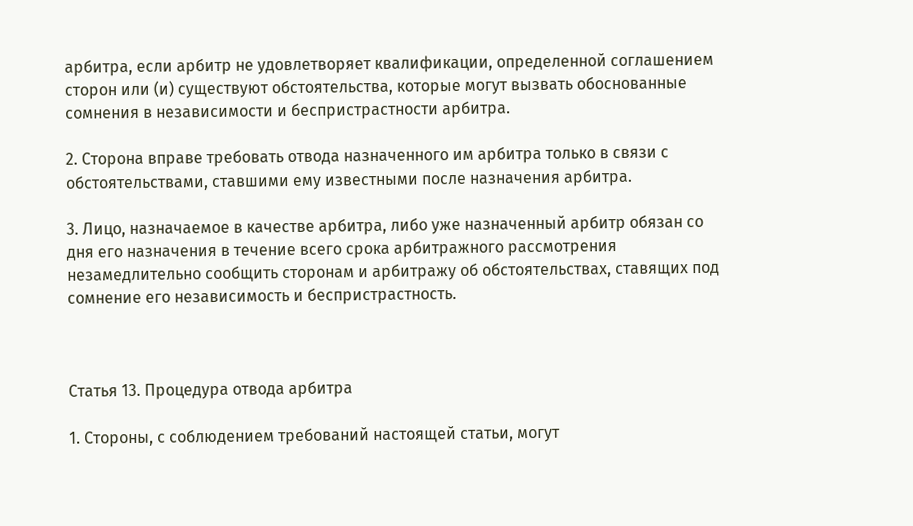арбитра, если арбитр не удовлетворяет квалификации, определенной соглашением сторон или (и) существуют обстоятельства, которые могут вызвать обоснованные сомнения в независимости и беспристрастности арбитра.

2. Сторона вправе требовать отвода назначенного им арбитра только в связи с обстоятельствами, ставшими ему известными после назначения арбитра.

3. Лицо, назначаемое в качестве арбитра, либо уже назначенный арбитр обязан со дня его назначения в течение всего срока арбитражного рассмотрения незамедлительно сообщить сторонам и арбитражу об обстоятельствах, ставящих под сомнение его независимость и беспристрастность.



Статья 13. Процедура отвода арбитра

1. Стороны, с соблюдением требований настоящей статьи, могут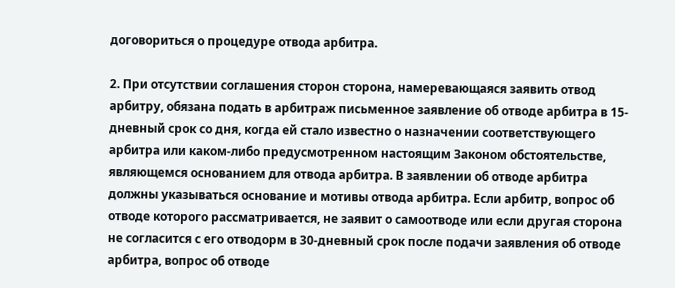договориться о процедуре отвода арбитра.

2. При отсутствии соглашения сторон сторона, намеревающаяся заявить отвод арбитру, обязана подать в арбитраж письменное заявление об отводе арбитра в 15-дневный срок со дня, когда ей стало известно о назначении соответствующего арбитра или каком-либо предусмотренном настоящим Законом обстоятельстве, являющемся основанием для отвода арбитра. В заявлении об отводе арбитра должны указываться основание и мотивы отвода арбитра. Если арбитр, вопрос об отводе которого рассматривается, не заявит о самоотводе или если другая сторона не согласится с его отводорм в 30-дневный срок после подачи заявления об отводе арбитра, вопрос об отводе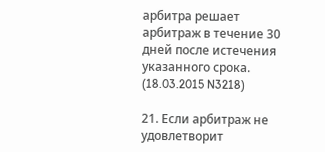арбитра решает арбитраж в течение 30 дней после истечения указанного срока. (18.03.2015 N3218)

21. Если арбитраж не удовлетворит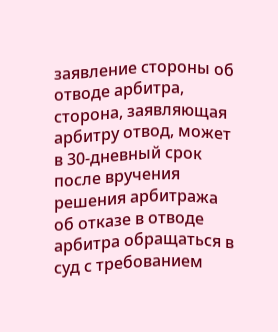заявление стороны об отводе арбитра, сторона, заявляющая арбитру отвод, может в 30-дневный срок после вручения решения арбитража об отказе в отводе арбитра обращаться в суд с требованием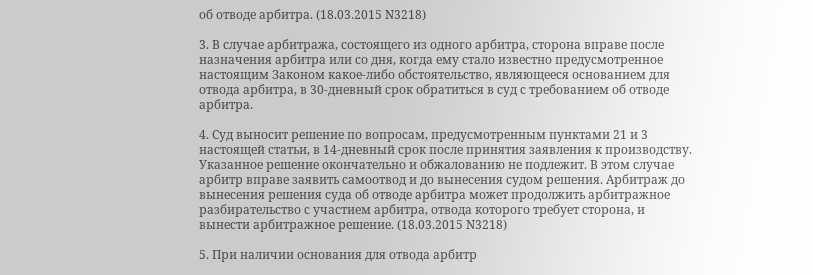об отводе арбитра. (18.03.2015 N3218)

3. В случае арбитража, состоящего из одного арбитра, сторона вправе после назначения арбитра или со дня, когда ему стало известно предусмотренное настоящим Законом какое-либо обстоятельство, являющееся основанием для отвода арбитра, в 30-дневный срок обратиться в суд с требованием об отводе арбитра.

4. Суд выносит решение по вопросам, предусмотренным пунктами 21 и 3 настоящей статьи, в 14-дневный срок после принятия заявления к производству. Указанное решение окончательно и обжалованию не подлежит. В этом случае арбитр вправе заявить самоотвод и до вынесения судом решения. Арбитраж до вынесения решения суда об отводе арбитра может продолжить арбитражное разбирательство с участием арбитра, отвода которого требует сторона, и вынести арбитражное решение. (18.03.2015 N3218)

5. При наличии основания для отвода арбитр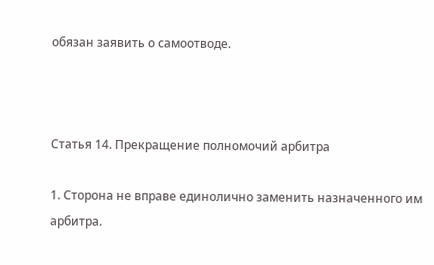обязан заявить о самоотводе.



Статья 14. Прекращение полномочий арбитра

1. Сторона не вправе единолично заменить назначенного им арбитра.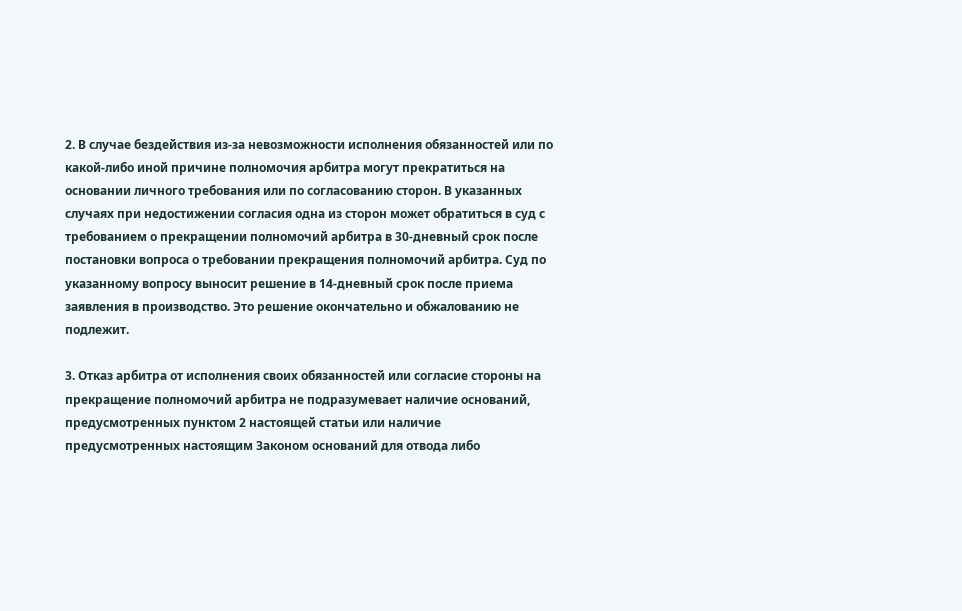2. В случае бездействия из-за невозможности исполнения обязанностей или по какой-либо иной причине полномочия арбитра могут прекратиться на основании личного требования или по согласованию сторон. В указанных случаях при недостижении согласия одна из сторон может обратиться в суд с требованием о прекращении полномочий арбитра в 30-дневный срок после постановки вопроса о требовании прекращения полномочий арбитра. Суд по указанному вопросу выносит решение в 14-дневный срок после приема заявления в производство. Это решение окончательно и обжалованию не подлежит.

3. Отказ арбитра от исполнения своих обязанностей или согласие стороны на прекращение полномочий арбитра не подразумевает наличие оснований, предусмотренных пунктом 2 настоящей статьи или наличие предусмотренных настоящим Законом оснований для отвода либо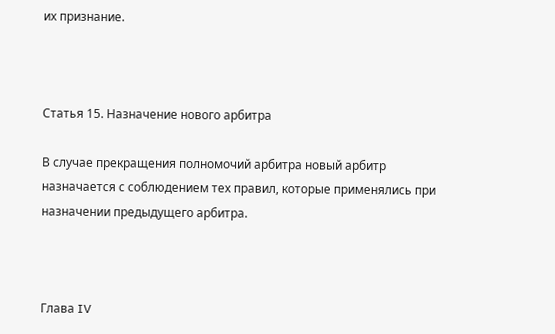их признание.



Статья 15. Назначение нового арбитра

В случае прекращения полномочий арбитра новый арбитр назначается с соблюдением тех правил, которые применялись при назначении предыдущего арбитра.



Глава IV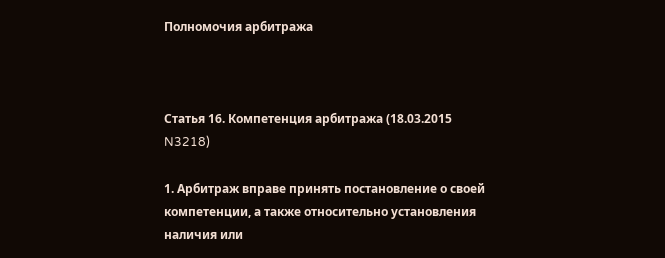Полномочия арбитража



Статья 16. Компетенция арбитража (18.03.2015 N3218)

1. Арбитраж вправе принять постановление о своей компетенции, а также относительно установления наличия или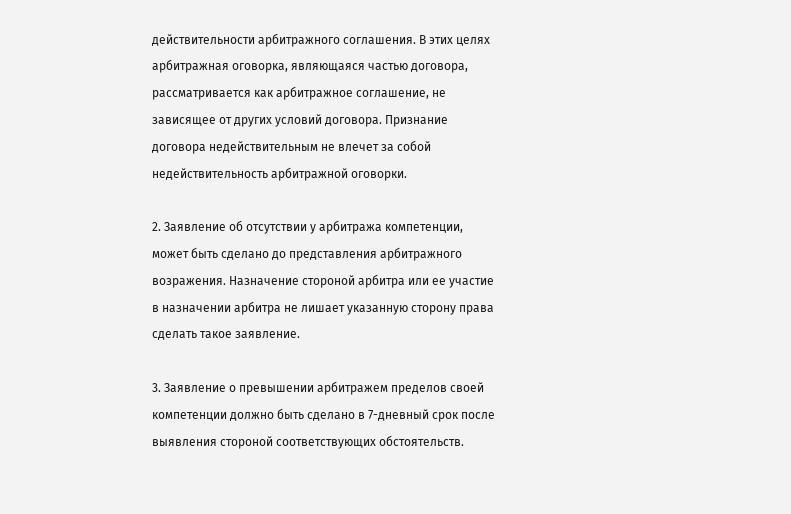действительности арбитражного соглашения. В этих целях арбитражная оговорка, являющаяся частью договора, рассматривается как арбитражное соглашение, не зависящее от других условий договора. Признание договора недействительным не влечет за собой недействительность арбитражной оговорки.

2. Заявление об отсутствии у арбитража компетенции, может быть сделано до представления арбитражного возражения. Назначение стороной арбитра или ее участие в назначении арбитра не лишает указанную сторону права сделать такое заявление.

3. Заявление о превышении арбитражем пределов своей компетенции должно быть сделано в 7-дневный срок после выявления стороной соответствующих обстоятельств.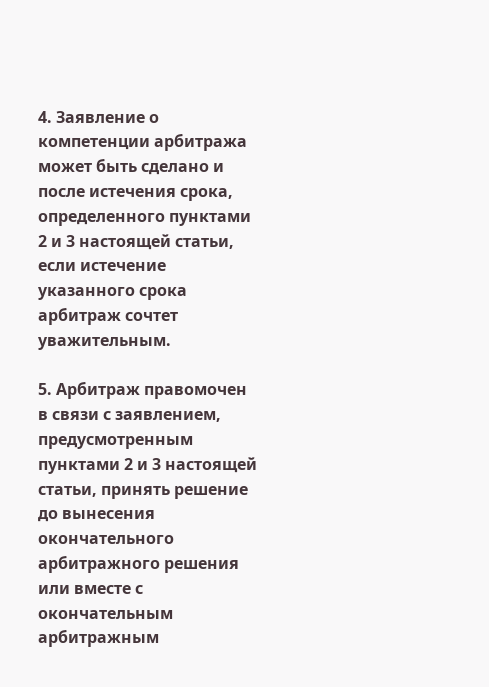4. Заявление о компетенции арбитража может быть сделано и после истечения срока, определенного пунктами 2 и 3 настоящей статьи, если истечение указанного срока арбитраж сочтет уважительным.

5. Арбитраж правомочен в связи с заявлением, предусмотренным пунктами 2 и 3 настоящей статьи, принять решение до вынесения окончательного арбитражного решения или вместе с окончательным арбитражным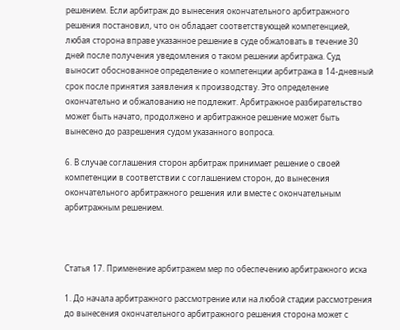решением. Если арбитраж до вынесения окончательного арбитражного решения постановил, что он обладает соответствующей компетенцией, любая сторона вправе указанное решение в суде обжаловать в течение 30 дней после получения уведомления о таком решении арбитража. Суд выносит обоснованное определение о компетенции арбитража в 14-дневный срок после принятия заявления к производству. Это определение окончательно и обжалованию не подлежит. Арбитражное разбирательство может быть начато, продолжено и арбитражное решение может быть вынесено до разрешения судом указанного вопроса.

6. В случае соглашения сторон арбитраж принимает решение о своей компетенции в соответствии с соглашением сторон, до вынесения окончательного арбитражного решения или вместе с окончательным арбитражным решением.



Статья 17. Применение арбитражем мер по обеспечению арбитражного иска

1. До начала арбитражного рассмотрение или на любой стадии рассмотрения до вынесения окончательного арбитражного решения сторона может с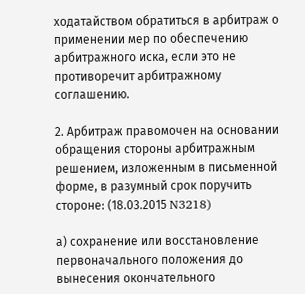ходатайством обратиться в арбитраж о применении мер по обеспечению арбитражного иска, если это не противоречит арбитражному соглашению.

2. Арбитраж правомочен на основании обращения стороны арбитражным решением, изложенным в письменной форме, в разумный срок поручить стороне: (18.03.2015 N3218)

а) сохранение или восстановление первоначального положения до вынесения окончательного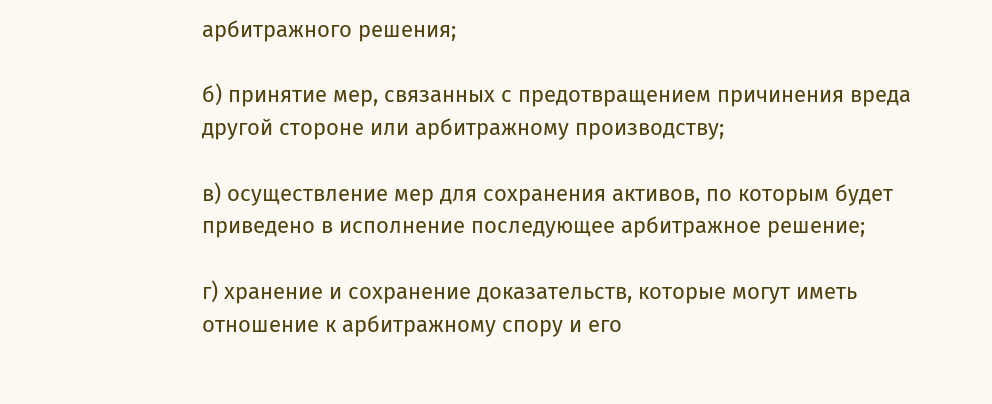арбитражного решения;

б) принятие мер, связанных с предотвращением причинения вреда другой стороне или арбитражному производству;

в) осуществление мер для сохранения активов, по которым будет приведено в исполнение последующее арбитражное решение;

г) хранение и сохранение доказательств, которые могут иметь отношение к арбитражному спору и его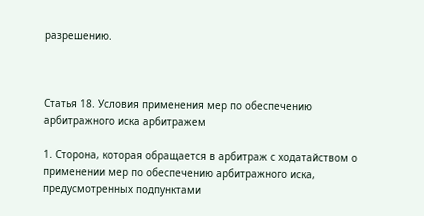разрешению.



Статья 18. Условия применения мер по обеспечению арбитражного иска арбитражем

1. Сторона, которая обращается в арбитраж с ходатайством о применении мер по обеспечению арбитражного иска, предусмотренных подпунктами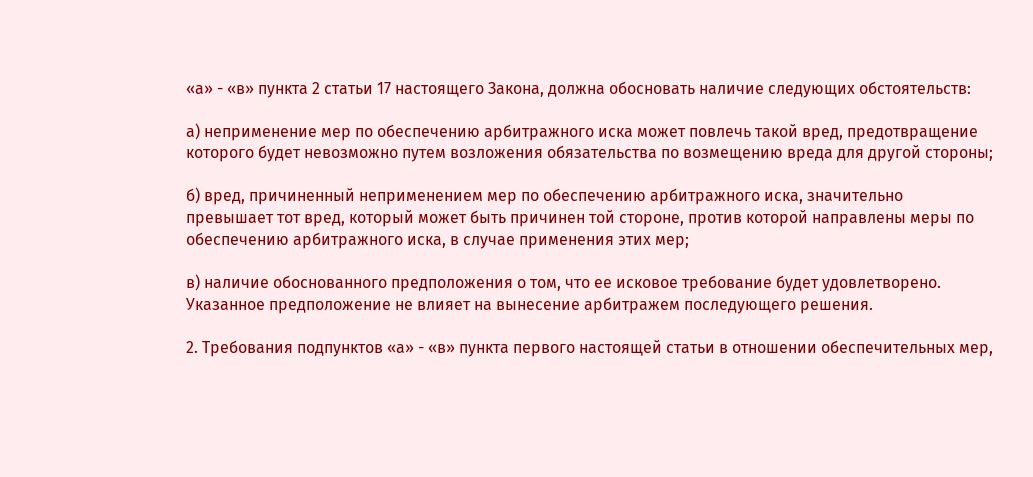«а» - «в» пункта 2 статьи 17 настоящего Закона, должна обосновать наличие следующих обстоятельств:

а) неприменение мер по обеспечению арбитражного иска может повлечь такой вред, предотвращение которого будет невозможно путем возложения обязательства по возмещению вреда для другой стороны;

б) вред, причиненный неприменением мер по обеспечению арбитражного иска, значительно превышает тот вред, который может быть причинен той стороне, против которой направлены меры по обеспечению арбитражного иска, в случае применения этих мер;

в) наличие обоснованного предположения о том, что ее исковое требование будет удовлетворено. Указанное предположение не влияет на вынесение арбитражем последующего решения.

2. Требования подпунктов «а» - «в» пункта первого настоящей статьи в отношении обеспечительных мер,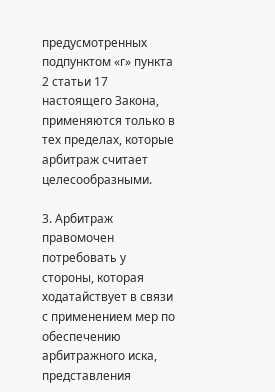предусмотренных подпунктом «г» пункта 2 статьи 17 настоящего Закона, применяются только в тех пределах, которые арбитраж считает целесообразными.

3. Арбитраж правомочен потребовать у стороны, которая ходатайствует в связи с применением мер по обеспечению арбитражного иска, представления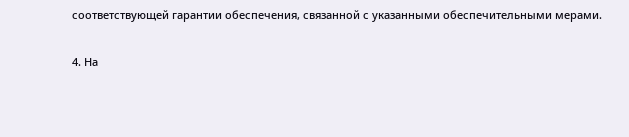соответствующей гарантии обеспечения, связанной с указанными обеспечительными мерами.

4. На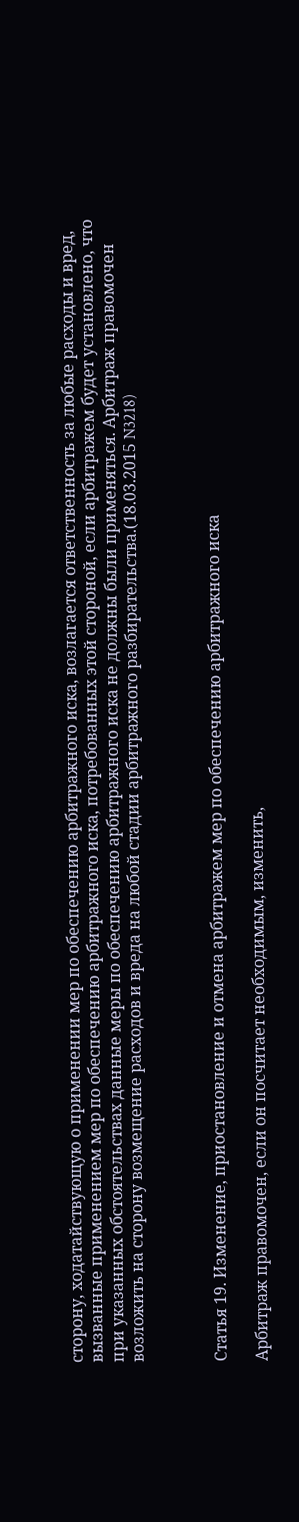сторону, ходатайствующую о применении мер по обеспечению арбитражного иска, возлагается ответственность за любые расходы и вред, вызванные применением мер по обеспечению арбитражного иска, потребованных этой стороной, если арбитражем будет установлено, что при указанных обстоятельствах данные меры по обеспечению арбитражного иска не должны были применяться. Арбитраж правомочен возложить на сторону возмещение расходов и вреда на любой стадии арбитражного разбирательства.(18.03.2015 N3218)



Статья 19. Изменение, приостановление и отмена арбитражем мер по обеспечению арбитражного иска

Арбитраж правомочен, если он посчитает необходимым, изменить,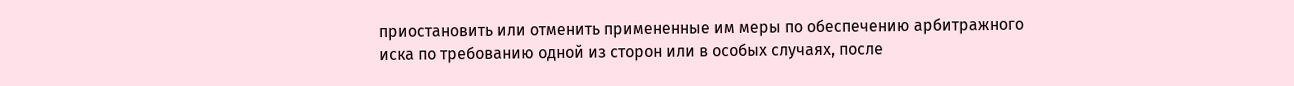приостановить или отменить примененные им меры по обеспечению арбитражного иска по требованию одной из сторон или в особых случаях, после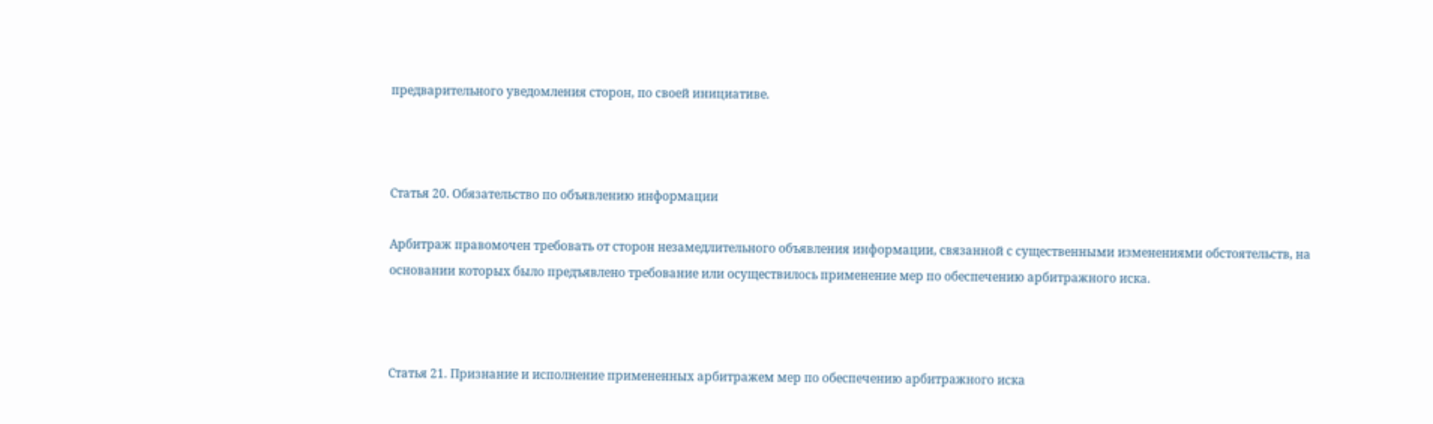предварительного уведомления сторон, по своей инициативе.



Статья 20. Обязательство по объявлению информации

Арбитраж правомочен требовать от сторон незамедлительного объявления информации, связанной с существенными изменениями обстоятельств, на основании которых было предъявлено требование или осуществилось применение мер по обеспечению арбитражного иска.



Статья 21. Признание и исполнение примененных арбитражем мер по обеспечению арбитражного иска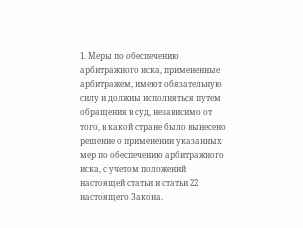1. Меры по обеспечению арбитражного иска, примененные арбитражем, имеют обязательную силу и должны исполняться путем обращения в суд, независимо от того, в какой стране было вынесено решение о применении указанных мер по обеспечению арбитражного иска, с учетом положений настоящей статьи и статьи 22 настоящего Закона.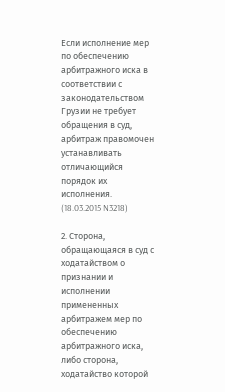Если исполнение мер по обеспечению арбитражного иска в соответствии с законодательством Грузии не требует обращения в суд, арбитраж правомочен устанавливать отличающийся порядок их исполнения. (18.03.2015 N3218)

2. Сторона, обращающаяся в суд с ходатайством о признании и исполнении примененных арбитражем мер по обеспечению арбитражного иска, либо сторона, ходатайство которой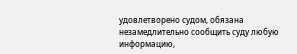удовлетворено судом, обязана незамедлительно сообщить суду любую информацию,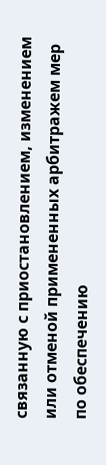связанную с приостановлением, изменением или отменой примененных арбитражем мер по обеспечению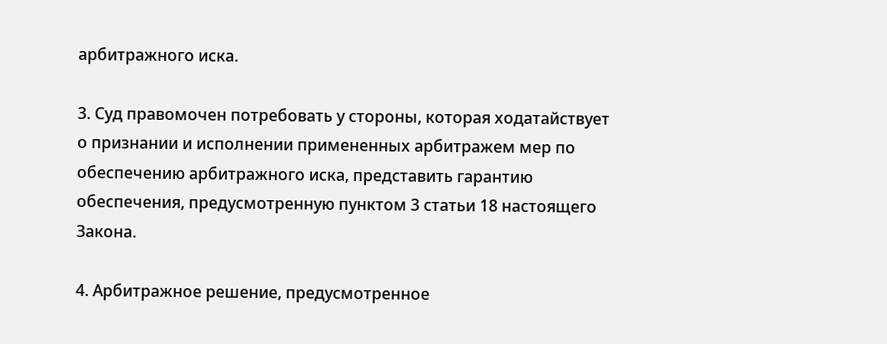арбитражного иска.

3. Суд правомочен потребовать у стороны, которая ходатайствует о признании и исполнении примененных арбитражем мер по обеспечению арбитражного иска, представить гарантию обеспечения, предусмотренную пунктом 3 статьи 18 настоящего Закона.

4. Арбитражное решение, предусмотренное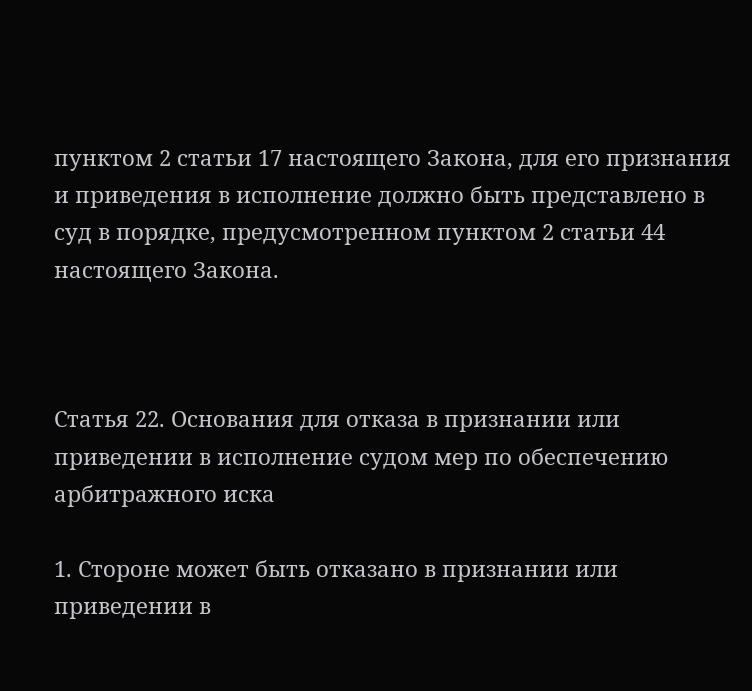пунктом 2 статьи 17 настоящего Закона, для его признания и приведения в исполнение должно быть представлено в суд в порядке, предусмотренном пунктом 2 статьи 44 настоящего Закона.



Статья 22. Основания для отказа в признании или приведении в исполнение судом мер по обеспечению арбитражного иска

1. Стороне может быть отказано в признании или приведении в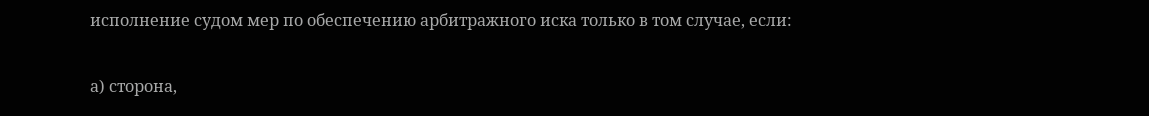исполнение судом мер по обеспечению арбитражного иска только в том случае, если:

а) сторона,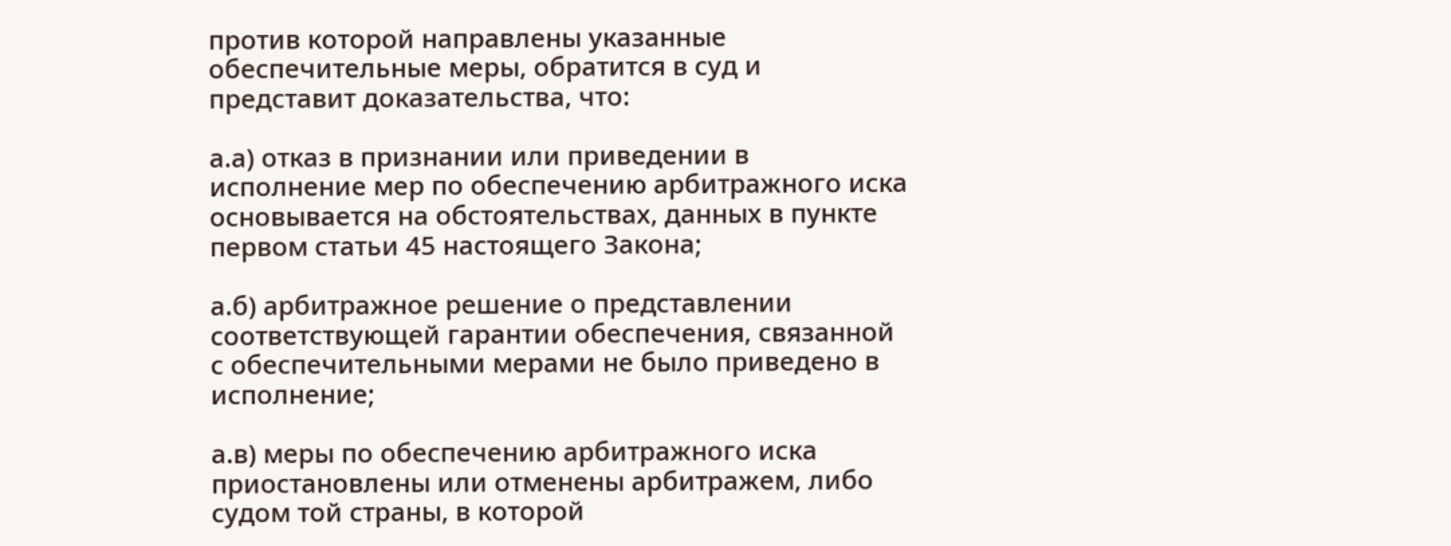против которой направлены указанные обеспечительные меры, обратится в суд и представит доказательства, что:

а.а) отказ в признании или приведении в исполнение мер по обеспечению арбитражного иска основывается на обстоятельствах, данных в пункте первом статьи 45 настоящего Закона;

а.б) арбитражное решение о представлении соответствующей гарантии обеспечения, связанной с обеспечительными мерами не было приведено в исполнение;

а.в) меры по обеспечению арбитражного иска приостановлены или отменены арбитражем, либо судом той страны, в которой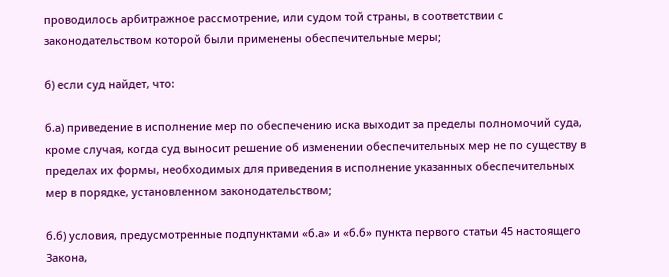проводилось арбитражное рассмотрение, или судом той страны, в соответствии с законодательством которой были применены обеспечительные меры;

б) если суд найдет, что:

б.а) приведение в исполнение мер по обеспечению иска выходит за пределы полномочий суда, кроме случая, когда суд выносит решение об изменении обеспечительных мер не по существу в пределах их формы, необходимых для приведения в исполнение указанных обеспечительных мер в порядке, установленном законодательством;

б.б) условия, предусмотренные подпунктами «б.а» и «б.б» пункта первого статьи 45 настоящего Закона,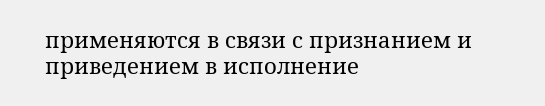применяются в связи с признанием и приведением в исполнение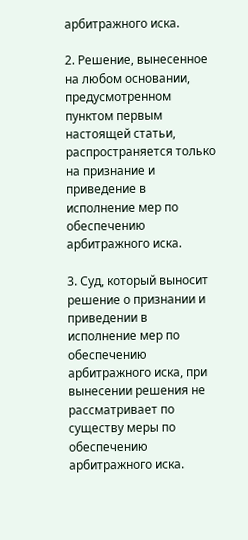арбитражного иска.

2. Решение, вынесенное на любом основании, предусмотренном пунктом первым настоящей статьи, распространяется только на признание и приведение в исполнение мер по обеспечению арбитражного иска.

3. Суд, который выносит решение о признании и приведении в исполнение мер по обеспечению арбитражного иска, при вынесении решения не рассматривает по существу меры по обеспечению арбитражного иска.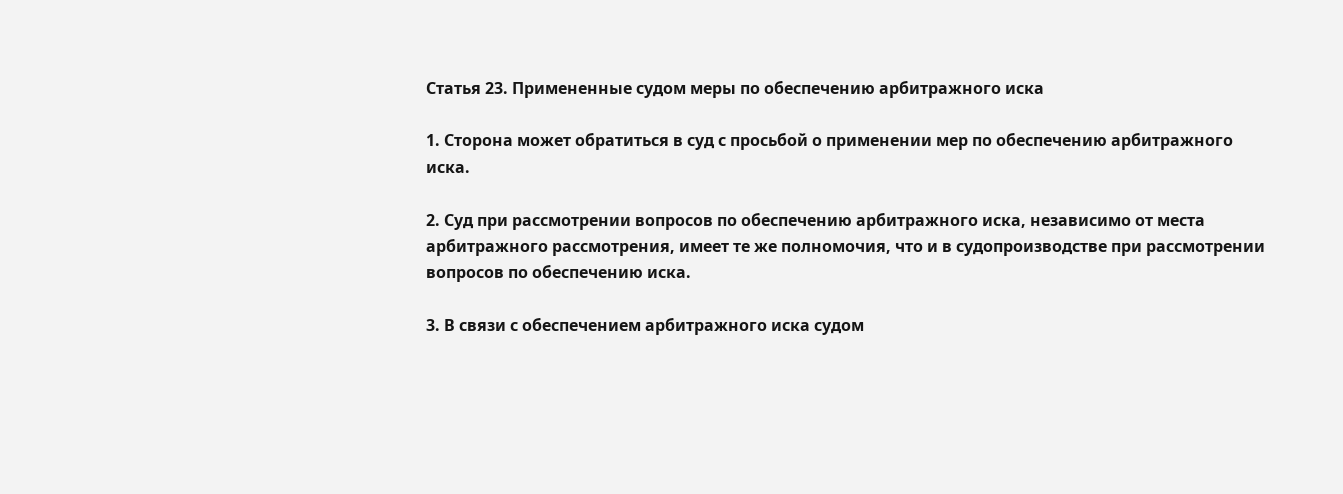Статья 23. Примененные судом меры по обеспечению арбитражного иска

1. Сторона может обратиться в суд с просьбой о применении мер по обеспечению арбитражного иска.

2. Суд при рассмотрении вопросов по обеспечению арбитражного иска, независимо от места арбитражного рассмотрения, имеет те же полномочия, что и в судопроизводстве при рассмотрении вопросов по обеспечению иска.

3. В связи с обеспечением арбитражного иска судом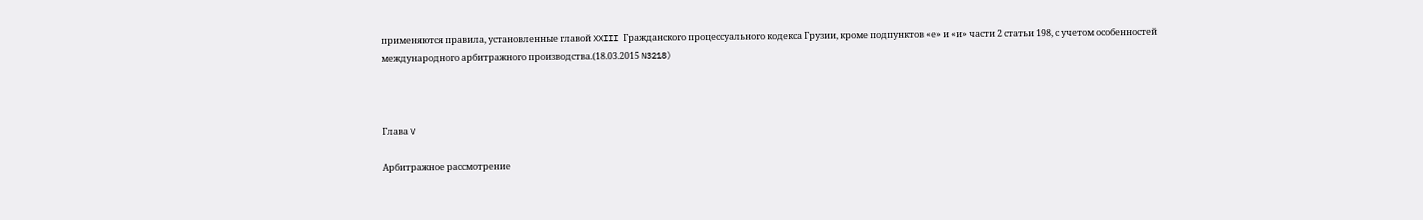применяются правила, установленные главой XXIII Гражданского процессуального кодекса Грузии, кроме подпунктов «е» и «и» части 2 статьи 198, с учетом особенностей международного арбитражного производства.(18.03.2015 N3218)



Глава V

Арбитражное рассмотрение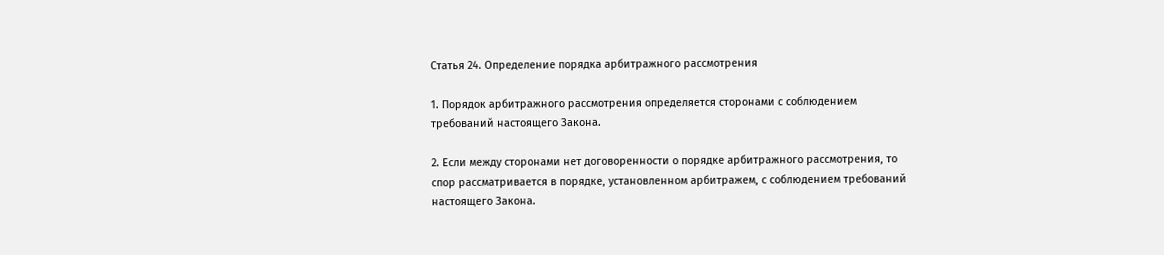Статья 24. Определение порядка арбитражного рассмотрения

1. Порядок арбитражного рассмотрения определяется сторонами с соблюдением требований настоящего Закона.

2. Если между сторонами нет договоренности о порядке арбитражного рассмотрения, то спор рассматривается в порядке, установленном арбитражем, с соблюдением требований настоящего Закона.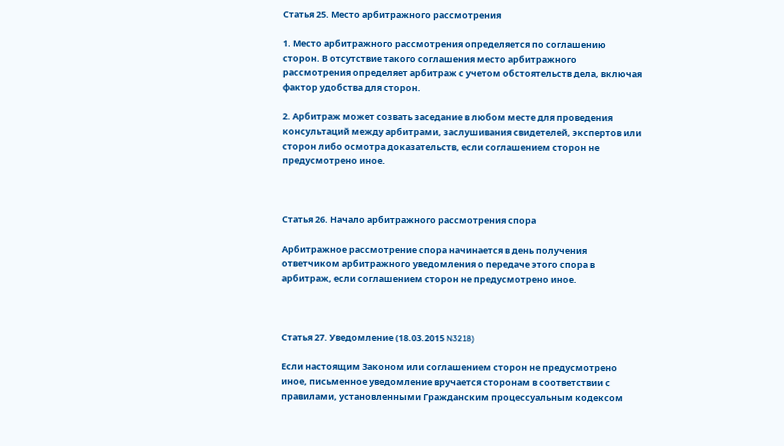Статья 25. Место арбитражного рассмотрения

1. Место арбитражного рассмотрения определяется по соглашению сторон. В отсутствие такого соглашения место арбитражного рассмотрения определяет арбитраж с учетом обстоятельств дела, включая фактор удобства для сторон.

2. Арбитраж может созвать заседание в любом месте для проведения консультаций между арбитрами, заслушивания свидетелей, экспертов или сторон либо осмотра доказательств, если соглашением сторон не предусмотрено иное.



Статья 26. Начало арбитражного рассмотрения спора

Арбитражное рассмотрение спора начинается в день получения ответчиком арбитражного уведомления о передаче этого спора в арбитраж, если соглашением сторон не предусмотрено иное.



Статья 27. Уведомление (18.03.2015 N3218)

Если настоящим Законом или соглашением сторон не предусмотрено иное, письменное уведомление вручается сторонам в соответствии с правилами, установленными Гражданским процессуальным кодексом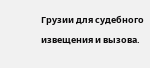Грузии для судебного извещения и вызова.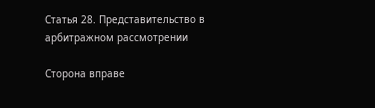Статья 28. Представительство в арбитражном рассмотрении

Сторона вправе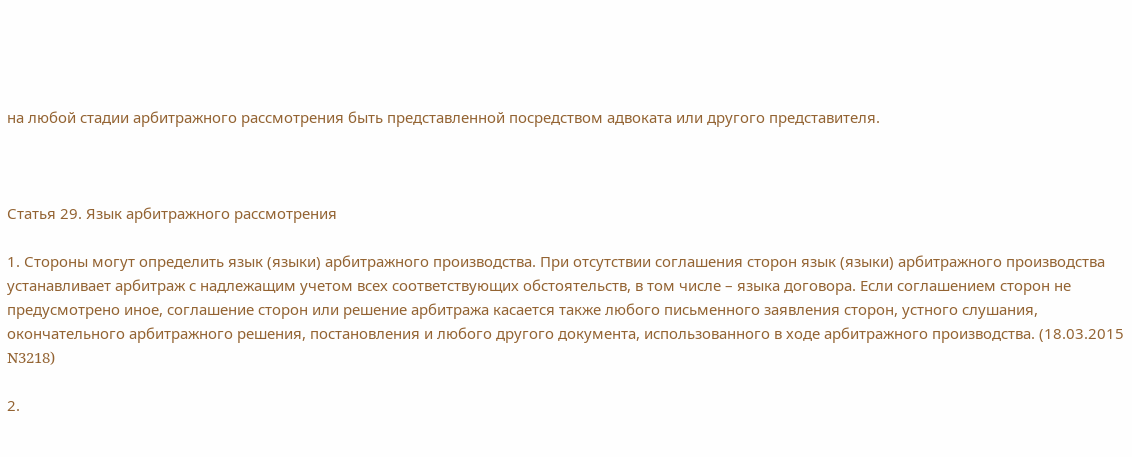на любой стадии арбитражного рассмотрения быть представленной посредством адвоката или другого представителя.



Статья 29. Язык арбитражного рассмотрения

1. Стороны могут определить язык (языки) арбитражного производства. При отсутствии соглашения сторон язык (языки) арбитражного производства устанавливает арбитраж с надлежащим учетом всех соответствующих обстоятельств, в том числе – языка договора. Если соглашением сторон не предусмотрено иное, соглашение сторон или решение арбитража касается также любого письменного заявления сторон, устного слушания, окончательного арбитражного решения, постановления и любого другого документа, использованного в ходе арбитражного производства. (18.03.2015 N3218)

2.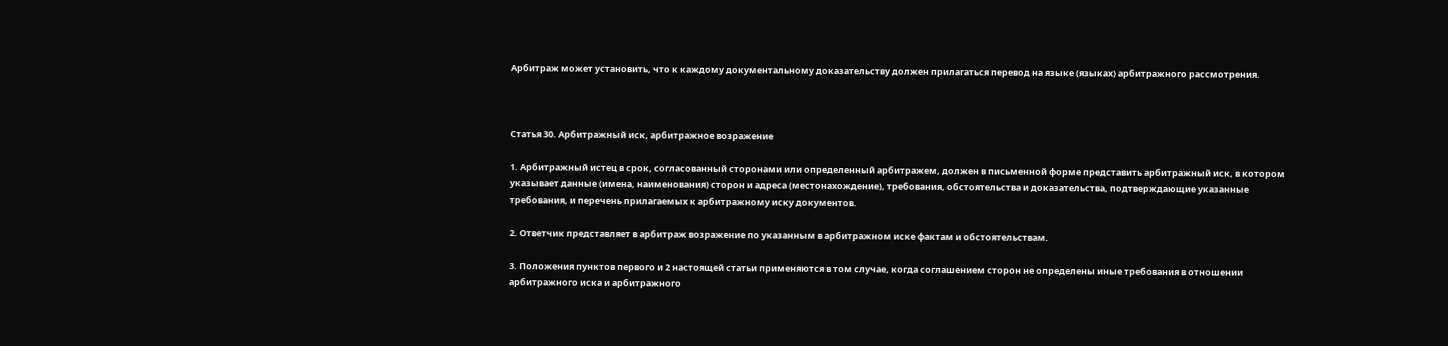Арбитраж может установить, что к каждому документальному доказательству должен прилагаться перевод на языке (языках) арбитражного рассмотрения.



Статья 30. Арбитражный иск, арбитражное возражение

1. Арбитражный истец в срок, согласованный сторонами или определенный арбитражем, должен в письменной форме представить арбитражный иск, в котором указывает данные (имена, наименования) сторон и адреса (местонахождение), требования, обстоятельства и доказательства, подтверждающие указанные требования, и перечень прилагаемых к арбитражному иску документов.

2. Ответчик представляет в арбитраж возражение по указанным в арбитражном иске фактам и обстоятельствам.

3. Положения пунктов первого и 2 настоящей статьи применяются в том случае, когда соглашением сторон не определены иные требования в отношении арбитражного иска и арбитражного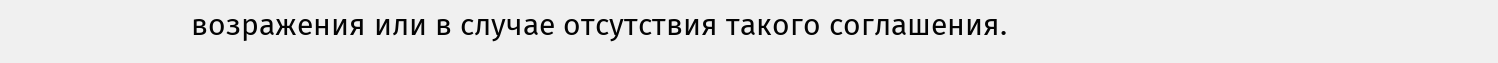возражения или в случае отсутствия такого соглашения.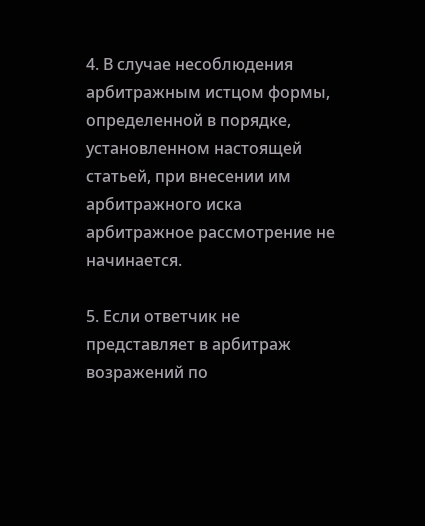4. В случае несоблюдения арбитражным истцом формы, определенной в порядке, установленном настоящей статьей, при внесении им арбитражного иска арбитражное рассмотрение не начинается.

5. Если ответчик не представляет в арбитраж возражений по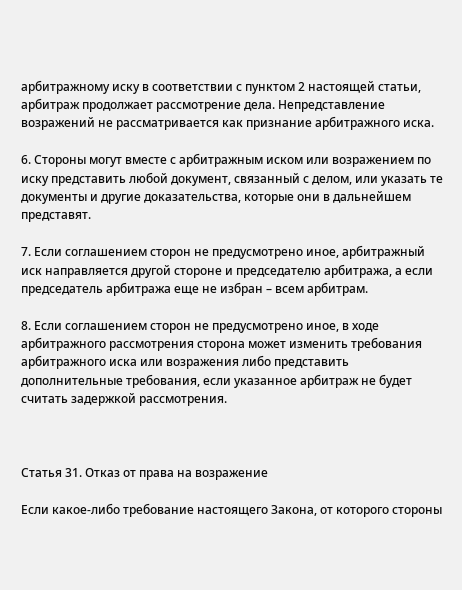арбитражному иску в соответствии с пунктом 2 настоящей статьи, арбитраж продолжает рассмотрение дела. Непредставление возражений не рассматривается как признание арбитражного иска.

6. Стороны могут вместе с арбитражным иском или возражением по иску представить любой документ, связанный с делом, или указать те документы и другие доказательства, которые они в дальнейшем представят.

7. Если соглашением сторон не предусмотрено иное, арбитражный иск направляется другой стороне и председателю арбитража, а если председатель арбитража еще не избран – всем арбитрам.

8. Если соглашением сторон не предусмотрено иное, в ходе арбитражного рассмотрения сторона может изменить требования арбитражного иска или возражения либо представить дополнительные требования, если указанное арбитраж не будет считать задержкой рассмотрения.



Статья 31. Отказ от права на возражение

Если какое-либо требование настоящего Закона, от которого стороны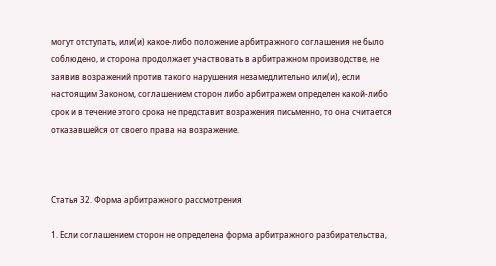могут отступать, или(и) какое-либо положение арбитражного соглашения не было соблюдено, и сторона продолжает участвовать в арбитражном производстве, не заявив возражений против такого нарушения незамедлительно или(и), если настоящим Законом, соглашением сторон либо арбитражем определен какой-либо срок и в течение этого срока не представит возражения письменно, то она считается отказавшейся от своего права на возражение.



Статья 32. Форма арбитражного рассмотрения

1. Если соглашением сторон не определена форма арбитражного разбирательства,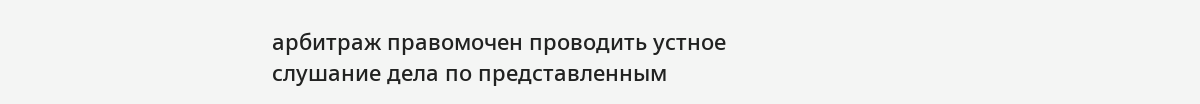арбитраж правомочен проводить устное слушание дела по представленным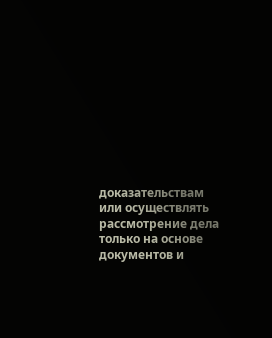доказательствам или осуществлять рассмотрение дела только на основе документов и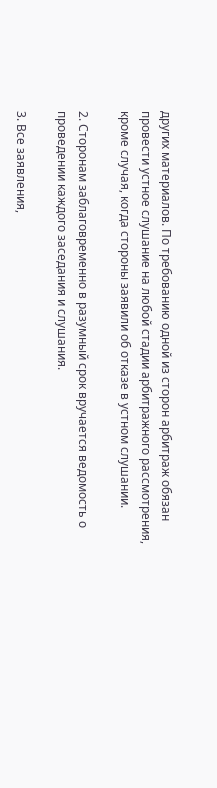других материалов. По требованию одной из сторон арбитраж обязан провести устное слушание на любой стадии арбитражного рассмотрения, кроме случая, когда стороны заявили об отказе в устном слушании.

2. Сторонам заблаговременно в разумный срок вручается ведомость о проведении каждого заседания и слушания.

3. Все заявления,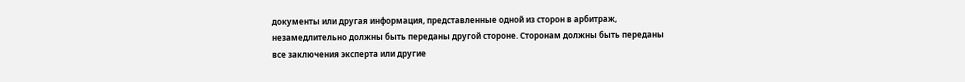документы или другая информация, представленные одной из сторон в арбитраж, незамедлительно должны быть переданы другой стороне. Сторонам должны быть переданы все заключения эксперта или другие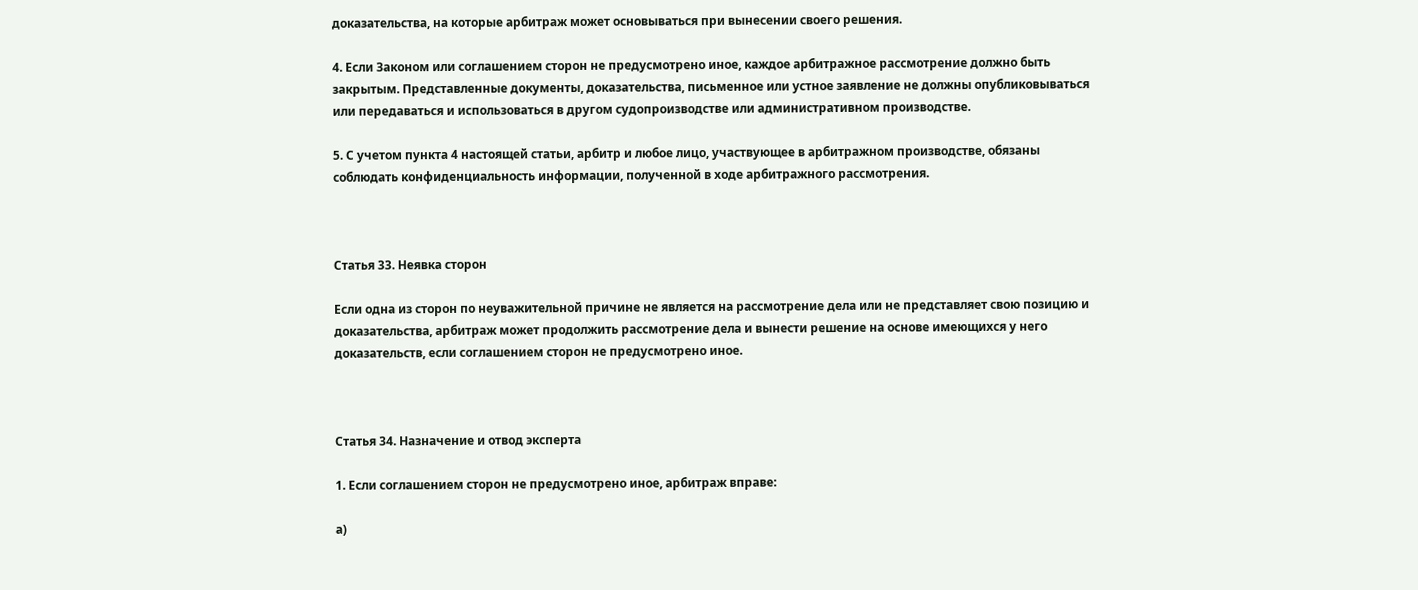доказательства, на которые арбитраж может основываться при вынесении своего решения.

4. Если Законом или соглашением сторон не предусмотрено иное, каждое арбитражное рассмотрение должно быть закрытым. Представленные документы, доказательства, письменное или устное заявление не должны опубликовываться или передаваться и использоваться в другом судопроизводстве или административном производстве.

5. С учетом пункта 4 настоящей статьи, арбитр и любое лицо, участвующее в арбитражном производстве, обязаны соблюдать конфиденциальность информации, полученной в ходе арбитражного рассмотрения.



Статья 33. Неявка сторон

Если одна из сторон по неуважительной причине не является на рассмотрение дела или не представляет свою позицию и доказательства, арбитраж может продолжить рассмотрение дела и вынести решение на основе имеющихся у него доказательств, если соглашением сторон не предусмотрено иное.



Статья 34. Назначение и отвод эксперта

1. Если соглашением сторон не предусмотрено иное, арбитраж вправе:

а)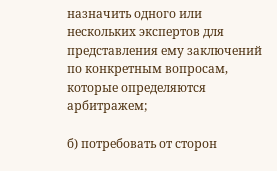назначить одного или нескольких экспертов для представления ему заключений по конкретным вопросам, которые определяются арбитражем;

б) потребовать от сторон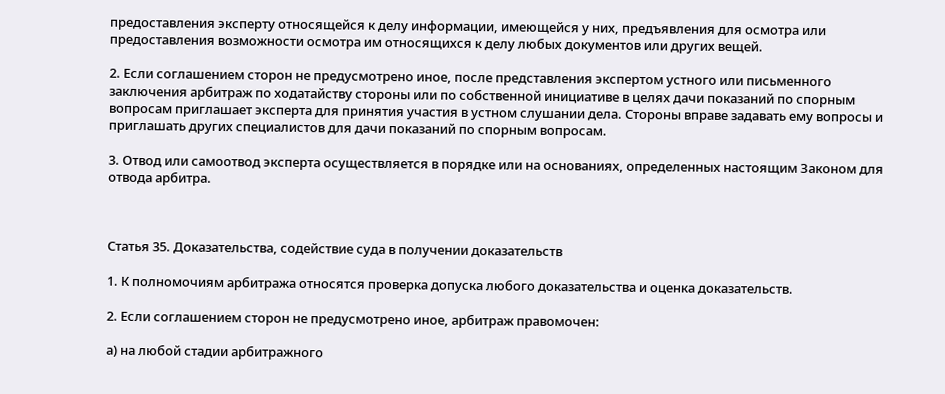предоставления эксперту относящейся к делу информации, имеющейся у них, предъявления для осмотра или предоставления возможности осмотра им относящихся к делу любых документов или других вещей.

2. Если соглашением сторон не предусмотрено иное, после представления экспертом устного или письменного заключения арбитраж по ходатайству стороны или по собственной инициативе в целях дачи показаний по спорным вопросам приглашает эксперта для принятия участия в устном слушании дела. Стороны вправе задавать ему вопросы и приглашать других специалистов для дачи показаний по спорным вопросам.

3. Отвод или самоотвод эксперта осуществляется в порядке или на основаниях, определенных настоящим Законом для отвода арбитра.



Статья 35. Доказательства, содействие суда в получении доказательств

1. К полномочиям арбитража относятся проверка допуска любого доказательства и оценка доказательств.

2. Если соглашением сторон не предусмотрено иное, арбитраж правомочен:

а) на любой стадии арбитражного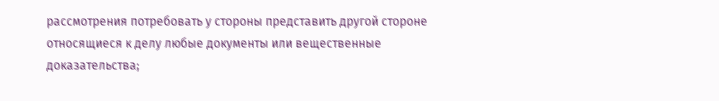рассмотрения потребовать у стороны представить другой стороне относящиеся к делу любые документы или вещественные доказательства;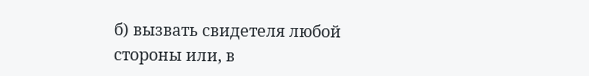б) вызвать свидетеля любой стороны или, в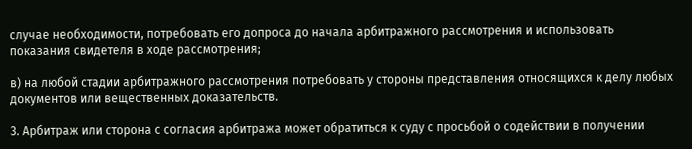случае необходимости, потребовать его допроса до начала арбитражного рассмотрения и использовать показания свидетеля в ходе рассмотрения;

в) на любой стадии арбитражного рассмотрения потребовать у стороны представления относящихся к делу любых документов или вещественных доказательств.

3. Арбитраж или сторона с согласия арбитража может обратиться к суду с просьбой о содействии в получении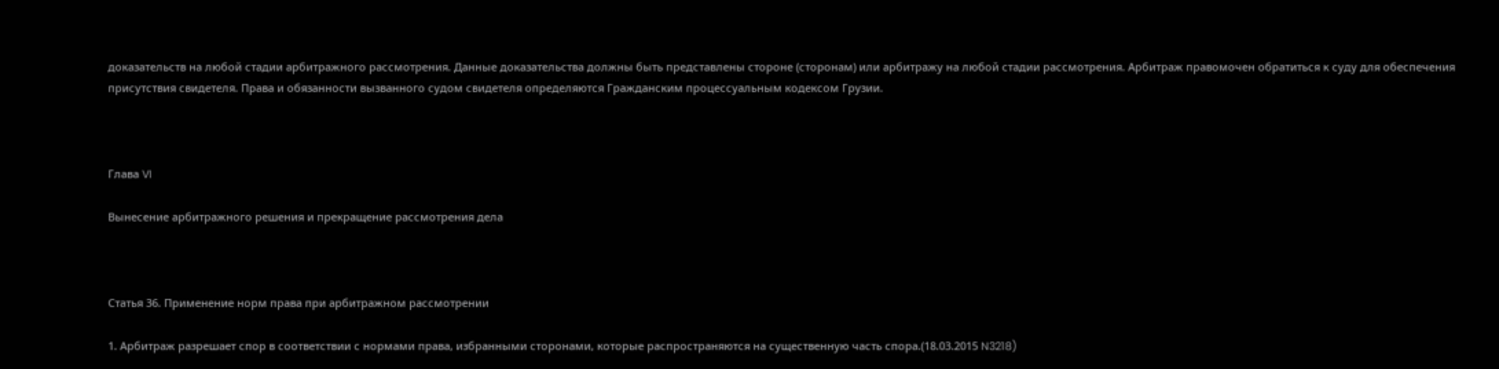доказательств на любой стадии арбитражного рассмотрения. Данные доказательства должны быть представлены стороне (сторонам) или арбитражу на любой стадии рассмотрения. Арбитраж правомочен обратиться к суду для обеспечения присутствия свидетеля. Права и обязанности вызванного судом свидетеля определяются Гражданским процессуальным кодексом Грузии.



Глава VI

Вынесение арбитражного решения и прекращение рассмотрения дела



Статья 36. Применение норм права при арбитражном рассмотрении

1. Арбитраж разрешает спор в соответствии с нормами права, избранными сторонами, которые распространяются на существенную часть спора.(18.03.2015 N3218)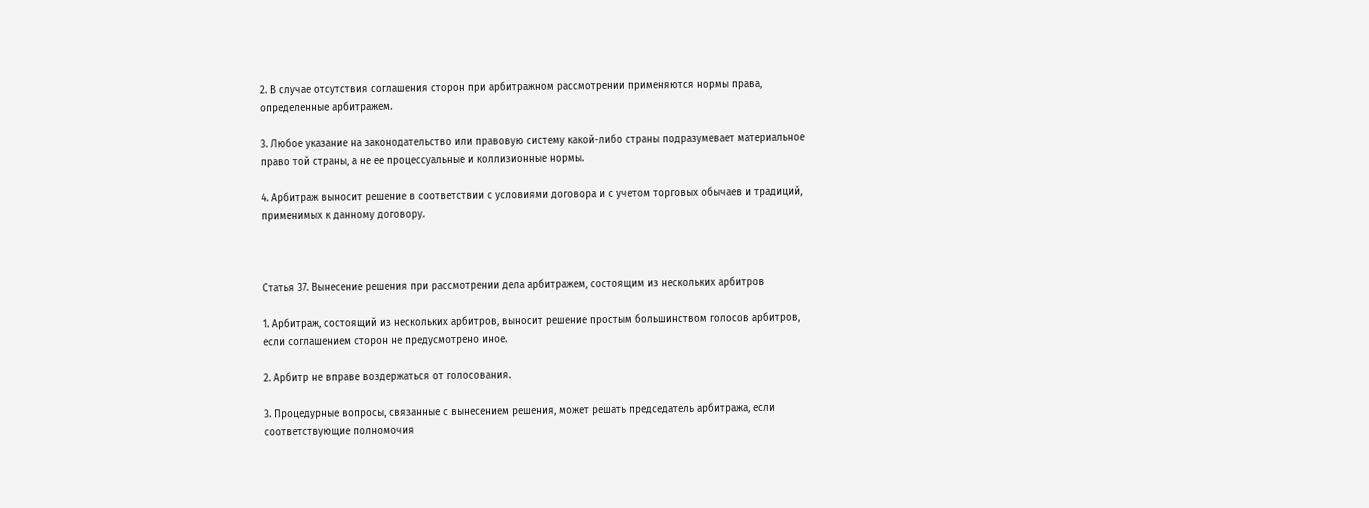2. В случае отсутствия соглашения сторон при арбитражном рассмотрении применяются нормы права, определенные арбитражем.

3. Любое указание на законодательство или правовую систему какой-либо страны подразумевает материальное право той страны, а не ее процессуальные и коллизионные нормы.

4. Арбитраж выносит решение в соответствии с условиями договора и с учетом торговых обычаев и традиций, применимых к данному договору.



Статья 37. Вынесение решения при рассмотрении дела арбитражем, состоящим из нескольких арбитров

1. Арбитраж, состоящий из нескольких арбитров, выносит решение простым большинством голосов арбитров, если соглашением сторон не предусмотрено иное.

2. Арбитр не вправе воздержаться от голосования.

3. Процедурные вопросы, связанные с вынесением решения, может решать председатель арбитража, если соответствующие полномочия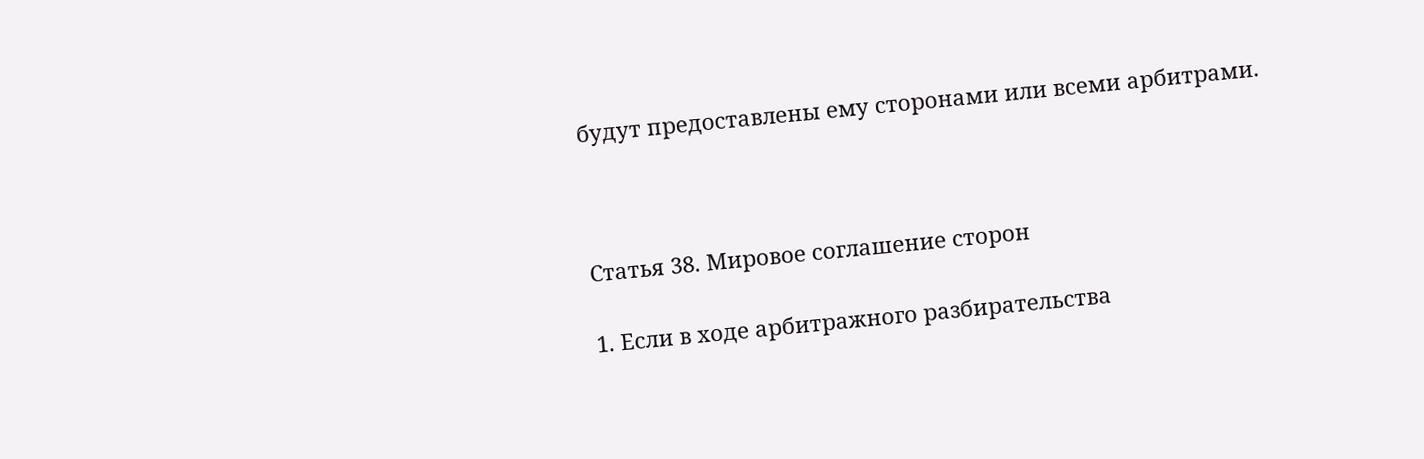будут предоставлены ему сторонами или всеми арбитрами.



Статья 38. Мировое соглашение сторон

1. Если в ходе арбитражного разбирательства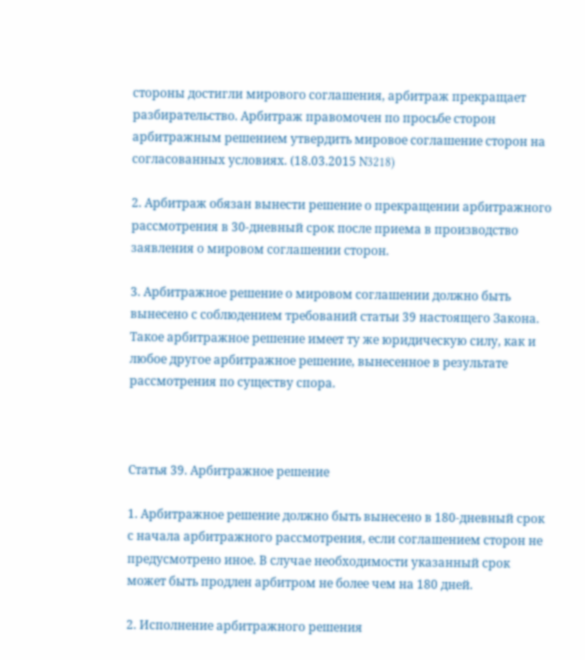стороны достигли мирового соглашения, арбитраж прекращает разбирательство. Арбитраж правомочен по просьбе сторон арбитражным решением утвердить мировое соглашение сторон на согласованных условиях. (18.03.2015 N3218)

2. Арбитраж обязан вынести решение о прекращении арбитражного рассмотрения в 30-дневный срок после приема в производство заявления о мировом соглашении сторон.

3. Арбитражное решение о мировом соглашении должно быть вынесено с соблюдением требований статьи 39 настоящего Закона. Такое арбитражное решение имеет ту же юридическую силу, как и любое другое арбитражное решение, вынесенное в результате рассмотрения по существу спора.



Статья 39. Арбитражное решение

1. Арбитражное решение должно быть вынесено в 180-дневный срок с начала арбитражного рассмотрения, если соглашением сторон не предусмотрено иное. В случае необходимости указанный срок может быть продлен арбитром не более чем на 180 дней.

2. Исполнение арбитражного решения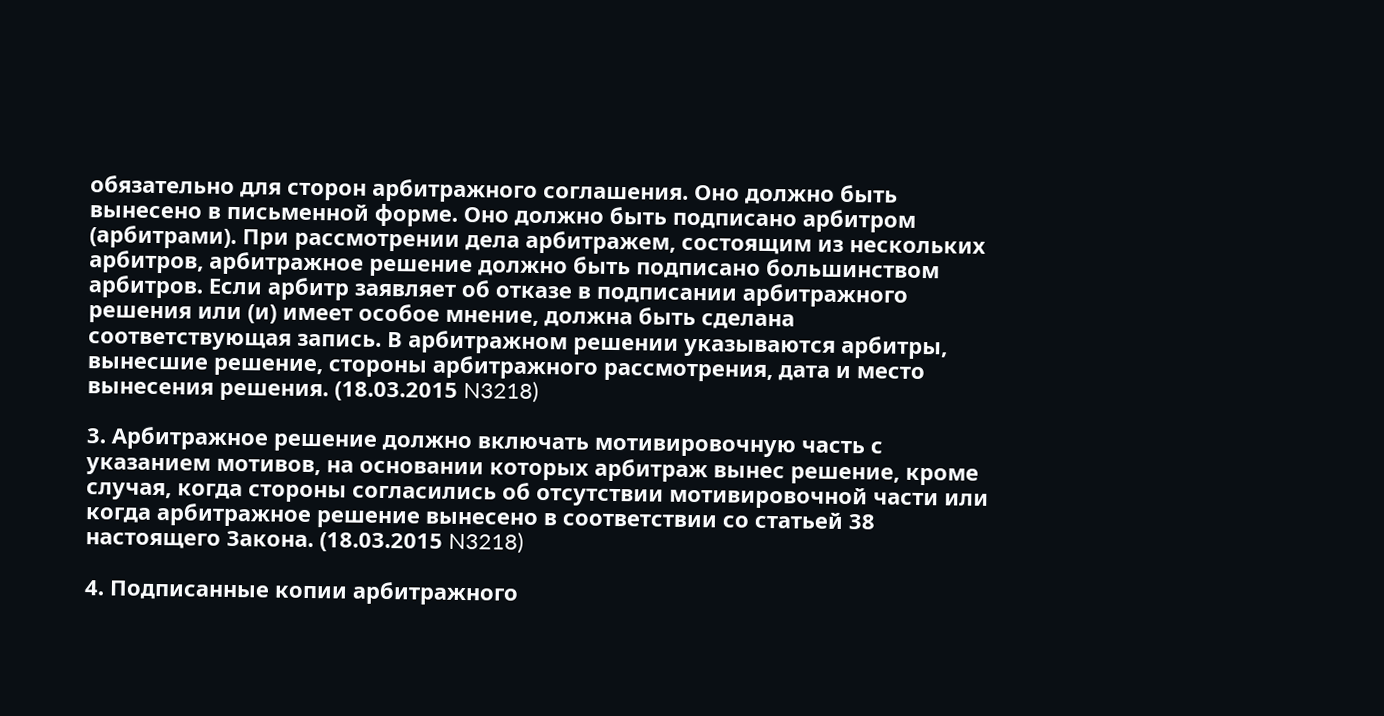обязательно для сторон арбитражного соглашения. Оно должно быть вынесено в письменной форме. Оно должно быть подписано арбитром (арбитрами). При рассмотрении дела арбитражем, состоящим из нескольких арбитров, арбитражное решение должно быть подписано большинством арбитров. Если арбитр заявляет об отказе в подписании арбитражного решения или (и) имеет особое мнение, должна быть сделана соответствующая запись. В арбитражном решении указываются арбитры, вынесшие решение, стороны арбитражного рассмотрения, дата и место вынесения решения. (18.03.2015 N3218)

3. Арбитражное решение должно включать мотивировочную часть с указанием мотивов, на основании которых арбитраж вынес решение, кроме случая, когда стороны согласились об отсутствии мотивировочной части или когда арбитражное решение вынесено в соответствии со статьей 38 настоящего Закона. (18.03.2015 N3218)

4. Подписанные копии арбитражного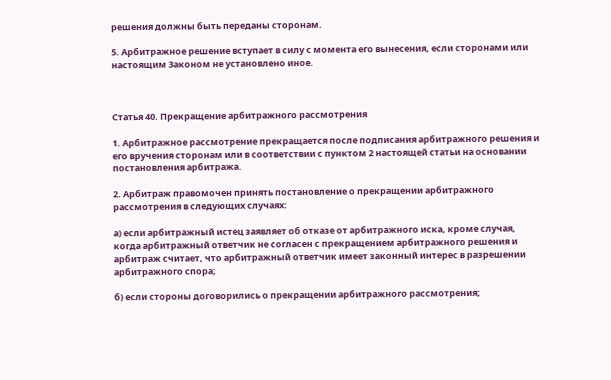решения должны быть переданы сторонам.

5. Арбитражное решение вступает в силу с момента его вынесения, если сторонами или настоящим Законом не установлено иное.



Статья 40. Прекращение арбитражного рассмотрения

1. Арбитражное рассмотрение прекращается после подписания арбитражного решения и его вручения сторонам или в соответствии с пунктом 2 настоящей статьи на основании постановления арбитража.

2. Арбитраж правомочен принять постановление о прекращении арбитражного рассмотрения в следующих случаях:

а) если арбитражный истец заявляет об отказе от арбитражного иска, кроме случая, когда арбитражный ответчик не согласен с прекращением арбитражного решения и арбитраж считает, что арбитражный ответчик имеет законный интерес в разрешении арбитражного спора;

б) если стороны договорились о прекращении арбитражного рассмотрения;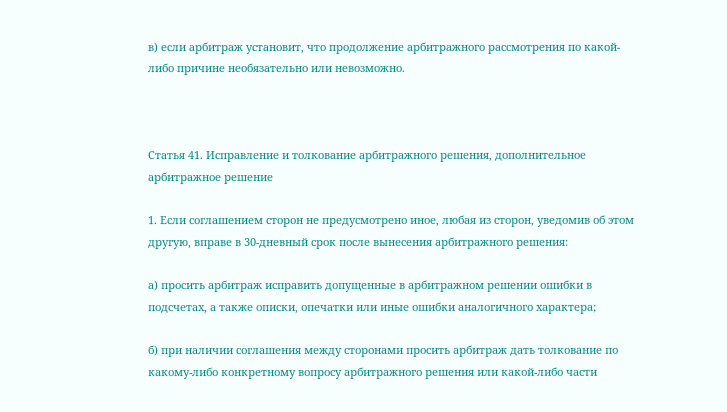в) если арбитраж установит, что продолжение арбитражного рассмотрения по какой-либо причине необязательно или невозможно.



Статья 41. Исправление и толкование арбитражного решения, дополнительное арбитражное решение

1. Если соглашением сторон не предусмотрено иное, любая из сторон, уведомив об этом другую, вправе в 30-дневный срок после вынесения арбитражного решения:

а) просить арбитраж исправить допущенные в арбитражном решении ошибки в подсчетах, а также описки, опечатки или иные ошибки аналогичного характера;

б) при наличии соглашения между сторонами просить арбитраж дать толкование по какому-либо конкретному вопросу арбитражного решения или какой-либо части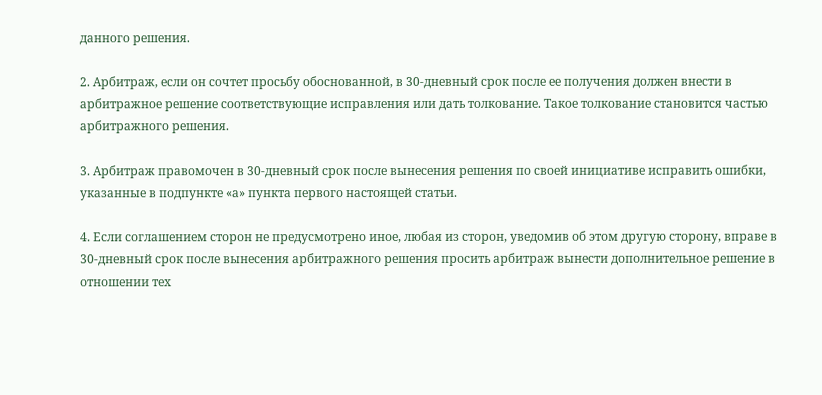данного решения.

2. Арбитраж, если он сочтет просьбу обоснованной, в 30-дневный срок после ее получения должен внести в арбитражное решение соответствующие исправления или дать толкование. Такое толкование становится частью арбитражного решения.

3. Арбитраж правомочен в 30-дневный срок после вынесения решения по своей инициативе исправить ошибки, указанные в подпункте «а» пункта первого настоящей статьи.

4. Если соглашением сторон не предусмотрено иное, любая из сторон, уведомив об этом другую сторону, вправе в 30-дневный срок после вынесения арбитражного решения просить арбитраж вынести дополнительное решение в отношении тех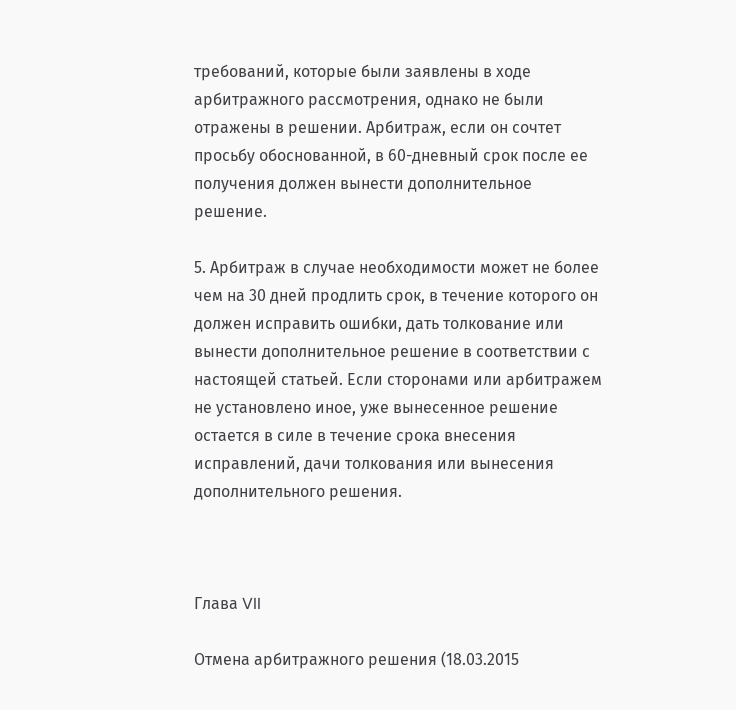требований, которые были заявлены в ходе арбитражного рассмотрения, однако не были отражены в решении. Арбитраж, если он сочтет просьбу обоснованной, в 60-дневный срок после ее получения должен вынести дополнительное решение.

5. Арбитраж в случае необходимости может не более чем на 30 дней продлить срок, в течение которого он должен исправить ошибки, дать толкование или вынести дополнительное решение в соответствии с настоящей статьей. Если сторонами или арбитражем не установлено иное, уже вынесенное решение остается в силе в течение срока внесения исправлений, дачи толкования или вынесения дополнительного решения.



Глава VII

Отмена арбитражного решения (18.03.2015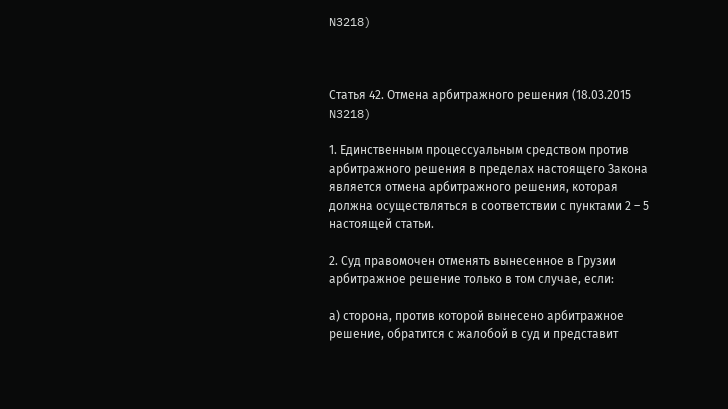N3218)



Статья 42. Отмена арбитражного решения (18.03.2015 N3218)

1. Единственным процессуальным средством против арбитражного решения в пределах настоящего Закона является отмена арбитражного решения, которая должна осуществляться в соответствии с пунктами 2 – 5 настоящей статьи.

2. Суд правомочен отменять вынесенное в Грузии арбитражное решение только в том случае, если:

а) сторона, против которой вынесено арбитражное решение, обратится с жалобой в суд и представит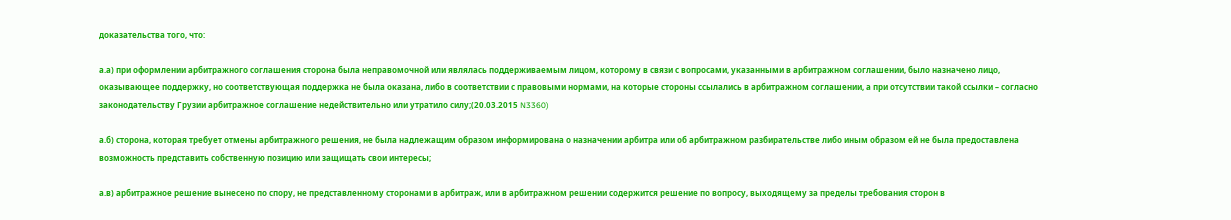доказательства того, что:

а.а) при оформлении арбитражного соглашения сторона была неправомочной или являлась поддерживаемым лицом, которому в связи с вопросами, указанными в арбитражном соглашении, было назначено лицо, оказывающее поддержку, но соответствующая поддержка не была оказана, либо в соответствии с правовыми нормами, на которые стороны ссылались в арбитражном соглашении, а при отсутствии такой ссылки – согласно законодательству Грузии арбитражное соглашение недействительно или утратило силу;(20.03.2015 N3360)

а.б) сторона, которая требует отмены арбитражного решения, не была надлежащим образом информирована о назначении арбитра или об арбитражном разбирательстве либо иным образом ей не была предоставлена возможность представить собственную позицию или защищать свои интересы;

а.в) арбитражное решение вынесено по спору, не представленному сторонами в арбитраж, или в арбитражном решении содержится решение по вопросу, выходящему за пределы требования сторон в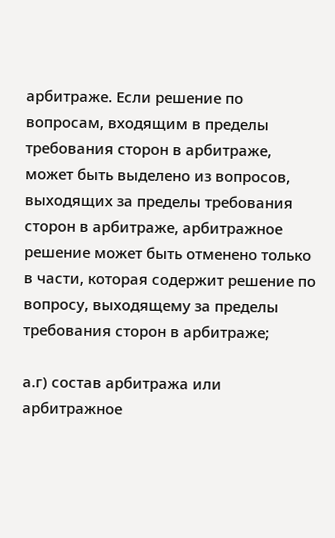арбитраже. Если решение по вопросам, входящим в пределы требования сторон в арбитраже, может быть выделено из вопросов, выходящих за пределы требования сторон в арбитраже, арбитражное решение может быть отменено только в части, которая содержит решение по вопросу, выходящему за пределы требования сторон в арбитраже;

а.г) состав арбитража или арбитражное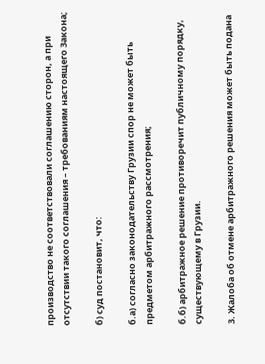производство не соответствовали соглашению сторон, а при отсутствии такого соглашения – требованиям настоящего Закона;

б) суд постановит, что:

б.а) согласно законодательству Грузии спор не может быть предметом арбитражного рассмотрения;

б.б) арбитражное решение противоречит публичному порядку, существующему в Грузии.

3. Жалоба об отмене арбитражного решения может быть подана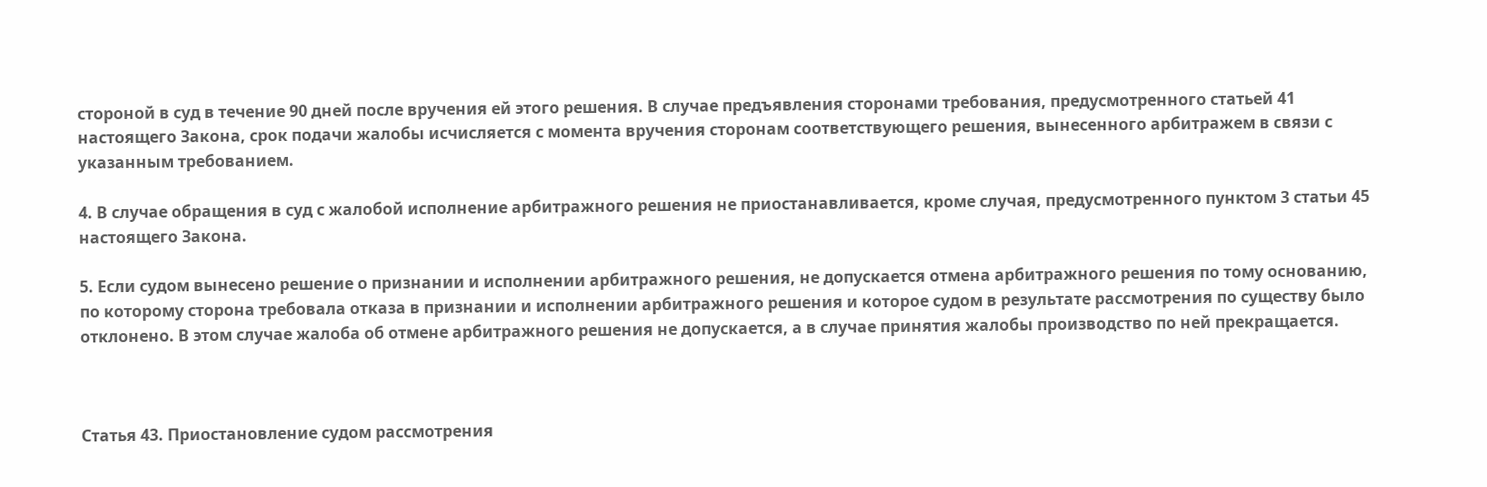стороной в суд в течение 90 дней после вручения ей этого решения. В случае предъявления сторонами требования, предусмотренного статьей 41 настоящего Закона, срок подачи жалобы исчисляется с момента вручения сторонам соответствующего решения, вынесенного арбитражем в связи с указанным требованием.

4. В случае обращения в суд с жалобой исполнение арбитражного решения не приостанавливается, кроме случая, предусмотренного пунктом 3 статьи 45 настоящего Закона.

5. Если судом вынесено решение о признании и исполнении арбитражного решения, не допускается отмена арбитражного решения по тому основанию, по которому сторона требовала отказа в признании и исполнении арбитражного решения и которое судом в результате рассмотрения по существу было отклонено. В этом случае жалоба об отмене арбитражного решения не допускается, а в случае принятия жалобы производство по ней прекращается.



Статья 43. Приостановление судом рассмотрения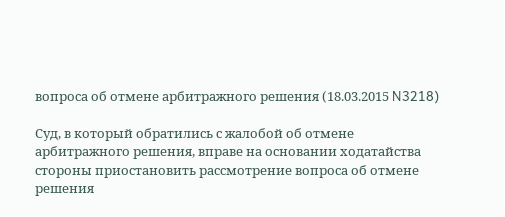вопроса об отмене арбитражного решения (18.03.2015 N3218)

Суд, в который обратились с жалобой об отмене арбитражного решения, вправе на основании ходатайства стороны приостановить рассмотрение вопроса об отмене решения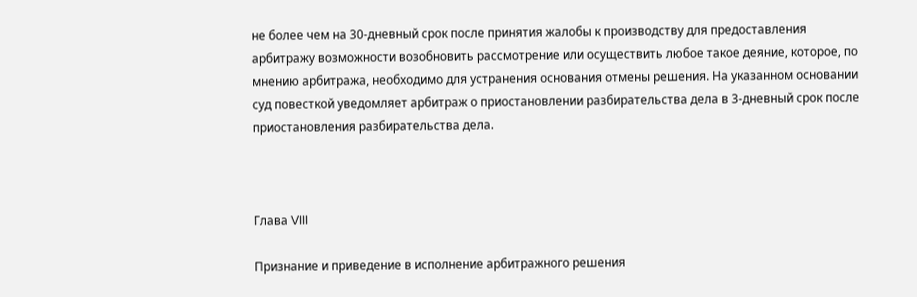не более чем на 30-дневный срок после принятия жалобы к производству для предоставления арбитражу возможности возобновить рассмотрение или осуществить любое такое деяние, которое, по мнению арбитража, необходимо для устранения основания отмены решения. На указанном основании суд повесткой уведомляет арбитраж о приостановлении разбирательства дела в 3-дневный срок после приостановления разбирательства дела.



Глава VIII

Признание и приведение в исполнение арбитражного решения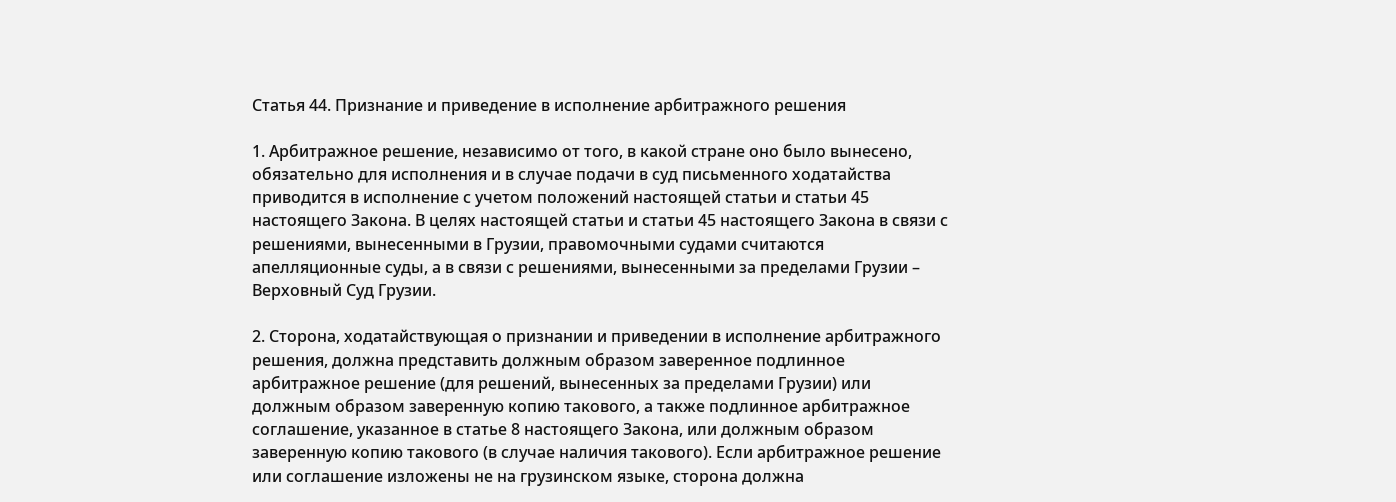Статья 44. Признание и приведение в исполнение арбитражного решения

1. Арбитражное решение, независимо от того, в какой стране оно было вынесено, обязательно для исполнения и в случае подачи в суд письменного ходатайства приводится в исполнение с учетом положений настоящей статьи и статьи 45 настоящего Закона. В целях настоящей статьи и статьи 45 настоящего Закона в связи с решениями, вынесенными в Грузии, правомочными судами считаются апелляционные суды, а в связи с решениями, вынесенными за пределами Грузии – Верховный Суд Грузии.

2. Сторона, ходатайствующая о признании и приведении в исполнение арбитражного решения, должна представить должным образом заверенное подлинное арбитражное решение (для решений, вынесенных за пределами Грузии) или должным образом заверенную копию такового, а также подлинное арбитражное соглашение, указанное в статье 8 настоящего Закона, или должным образом заверенную копию такового (в случае наличия такового). Если арбитражное решение или соглашение изложены не на грузинском языке, сторона должна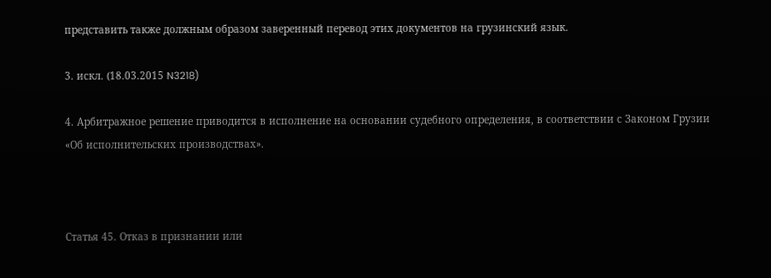представить также должным образом заверенный перевод этих документов на грузинский язык.

3. искл. (18.03.2015 N3218)

4. Арбитражное решение приводится в исполнение на основании судебного определения, в соответствии с Законом Грузии «Об исполнительских производствах».



Статья 45. Отказ в признании или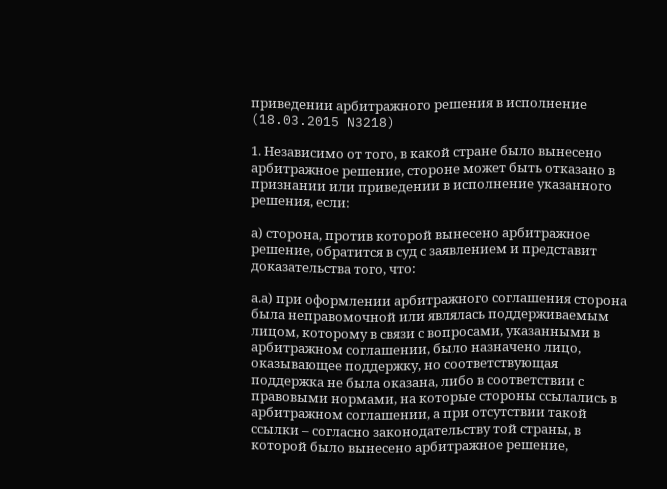приведении арбитражного решения в исполнение (18.03.2015 N3218)

1. Независимо от того, в какой стране было вынесено арбитражное решение, стороне может быть отказано в признании или приведении в исполнение указанного решения, если:

а) сторона, против которой вынесено арбитражное решение, обратится в суд с заявлением и представит доказательства того, что:

а.а) при оформлении арбитражного соглашения сторона была неправомочной или являлась поддерживаемым лицом, которому в связи с вопросами, указанными в арбитражном соглашении, было назначено лицо, оказывающее поддержку, но соответствующая поддержка не была оказана, либо в соответствии с правовыми нормами, на которые стороны ссылались в арбитражном соглашении, а при отсутствии такой ссылки – согласно законодательству той страны, в которой было вынесено арбитражное решение,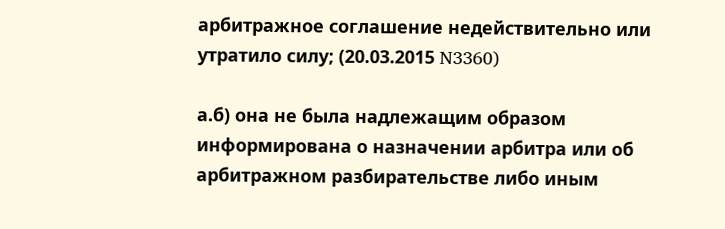арбитражное соглашение недействительно или утратило силу; (20.03.2015 N3360)

а.б) она не была надлежащим образом информирована о назначении арбитра или об арбитражном разбирательстве либо иным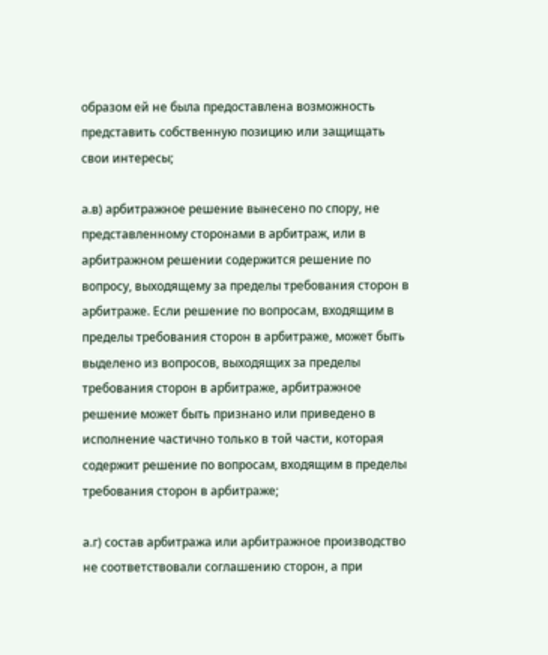образом ей не была предоставлена возможность представить собственную позицию или защищать свои интересы;

а.в) арбитражное решение вынесено по спору, не представленному сторонами в арбитраж, или в арбитражном решении содержится решение по вопросу, выходящему за пределы требования сторон в арбитраже. Если решение по вопросам, входящим в пределы требования сторон в арбитраже, может быть выделено из вопросов, выходящих за пределы требования сторон в арбитраже, арбитражное решение может быть признано или приведено в исполнение частично только в той части, которая содержит решение по вопросам, входящим в пределы требования сторон в арбитраже;

а.г) состав арбитража или арбитражное производство не соответствовали соглашению сторон, а при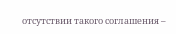отсутствии такого соглашения –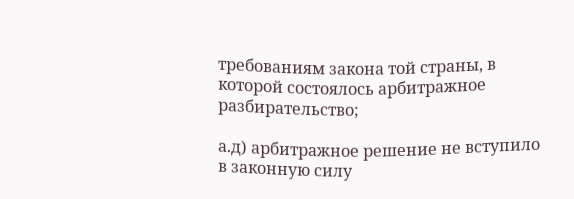требованиям закона той страны, в которой состоялось арбитражное разбирательство;

а.д) арбитражное решение не вступило в законную силу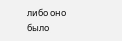либо оно было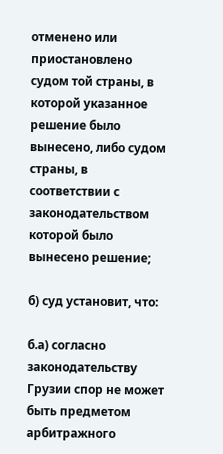отменено или приостановлено судом той страны, в которой указанное решение было вынесено, либо судом страны, в соответствии с законодательством которой было вынесено решение;

б) суд установит, что:

б.а) согласно законодательству Грузии спор не может быть предметом арбитражного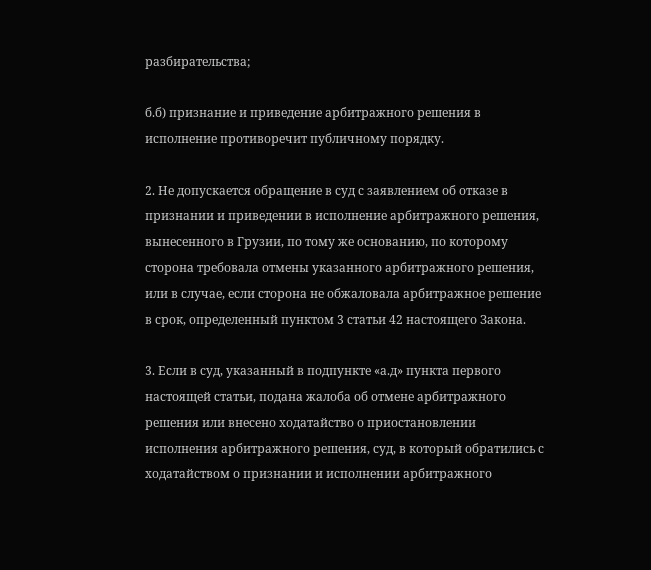разбирательства;

б.б) признание и приведение арбитражного решения в исполнение противоречит публичному порядку.

2. Не допускается обращение в суд с заявлением об отказе в признании и приведении в исполнение арбитражного решения, вынесенного в Грузии, по тому же основанию, по которому сторона требовала отмены указанного арбитражного решения, или в случае, если сторона не обжаловала арбитражное решение в срок, определенный пунктом 3 статьи 42 настоящего Закона.

3. Если в суд, указанный в подпункте «а.д» пункта первого настоящей статьи, подана жалоба об отмене арбитражного решения или внесено ходатайство о приостановлении исполнения арбитражного решения, суд, в который обратились с ходатайством о признании и исполнении арбитражного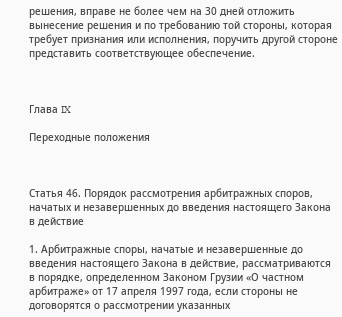решения, вправе не более чем на 30 дней отложить вынесение решения и по требованию той стороны, которая требует признания или исполнения, поручить другой стороне представить соответствующее обеспечение.



Глава IX

Переходные положения



Статья 46. Порядок рассмотрения арбитражных споров, начатых и незавершенных до введения настоящего Закона в действие

1. Арбитражные споры, начатые и незавершенные до введения настоящего Закона в действие, рассматриваются в порядке, определенном Законом Грузии «О частном арбитраже» от 17 апреля 1997 года, если стороны не договорятся о рассмотрении указанных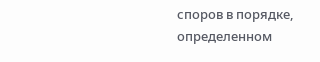споров в порядке, определенном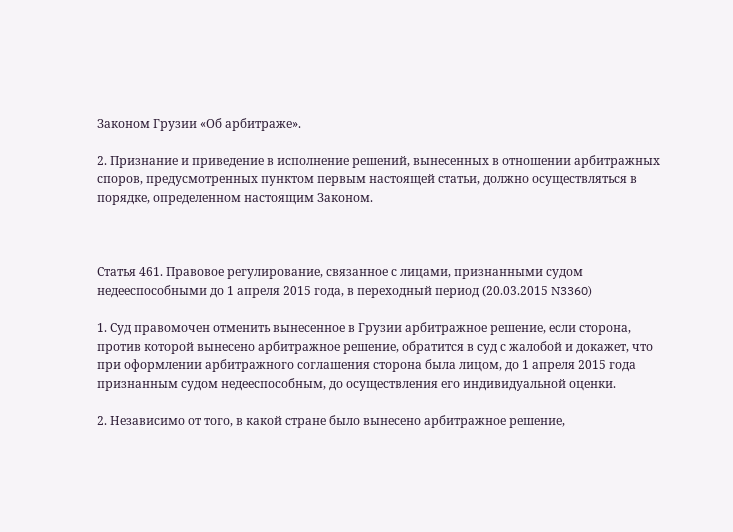Законом Грузии «Об арбитраже».

2. Признание и приведение в исполнение решений, вынесенных в отношении арбитражных споров, предусмотренных пунктом первым настоящей статьи, должно осуществляться в порядке, определенном настоящим Законом.



Статья 461. Правовое регулирование, связанное с лицами, признанными судом недееспособными до 1 апреля 2015 года, в переходный период (20.03.2015 N3360)

1. Суд правомочен отменить вынесенное в Грузии арбитражное решение, если сторона, против которой вынесено арбитражное решение, обратится в суд с жалобой и докажет, что при оформлении арбитражного соглашения сторона была лицом, до 1 апреля 2015 года признанным судом недееспособным, до осуществления его индивидуальной оценки.

2. Независимо от того, в какой стране было вынесено арбитражное решение,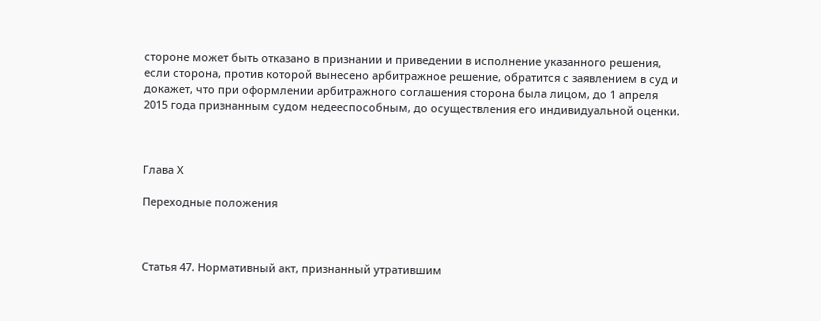стороне может быть отказано в признании и приведении в исполнение указанного решения, если сторона, против которой вынесено арбитражное решение, обратится с заявлением в суд и докажет, что при оформлении арбитражного соглашения сторона была лицом, до 1 апреля 2015 года признанным судом недееспособным, до осуществления его индивидуальной оценки.



Глава Х

Переходные положения



Статья 47. Нормативный акт, признанный утратившим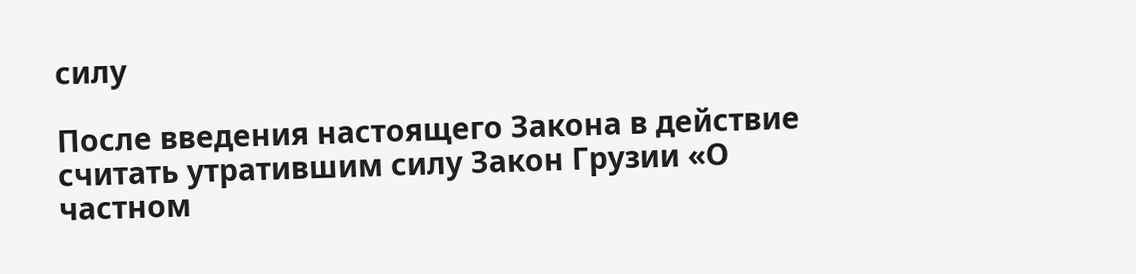силу

После введения настоящего Закона в действие считать утратившим силу Закон Грузии «О частном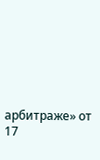арбитраже» от 17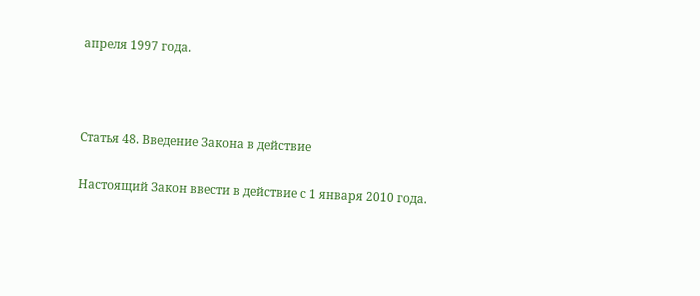апреля 1997 года.



Статья 48. Введение Закона в действие

Настоящий Закон ввести в действие с 1 января 2010 года.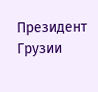Президент Грузии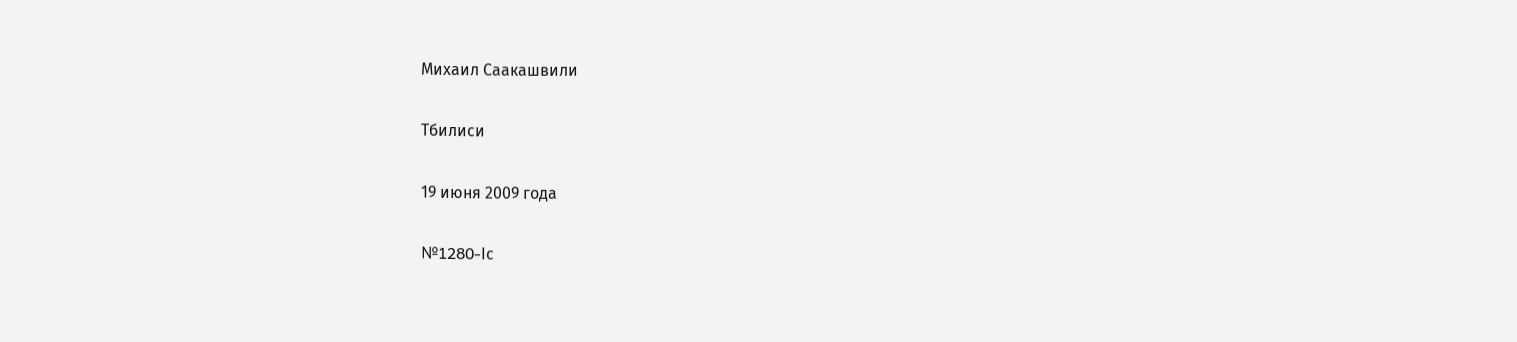Михаил Саакашвили

Тбилиси

19 июня 2009 года

№1280-Iс